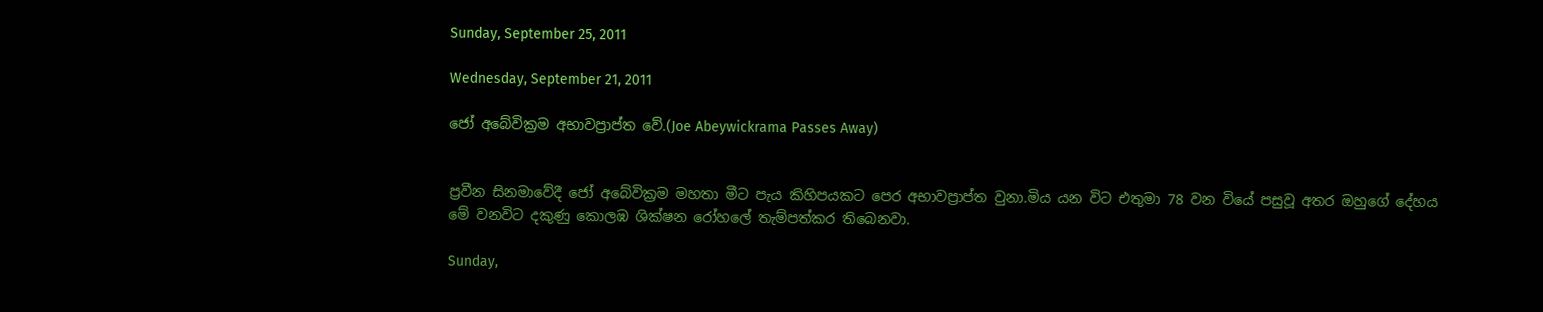Sunday, September 25, 2011

Wednesday, September 21, 2011

ජෝ අබේවික්‍රම අභාවප්‍රාප්ත වේ.(Joe Abeywickrama Passes Away)


ප්‍රවීන සිනමාවේදී ජෝ අබේවික්‍රම මහතා මීට පැය කිහිපයකට පෙර අභාවප්‍රාප්ත වුනා.මිය යන විට එතුමා 78 වන වියේ පසුවූ අතර ඔහුගේ දේහය මේ වනවිට දකුණු කොලඹ ශික්ෂන රෝහලේ තැම්පත්කර තිබෙනවා.

Sunday,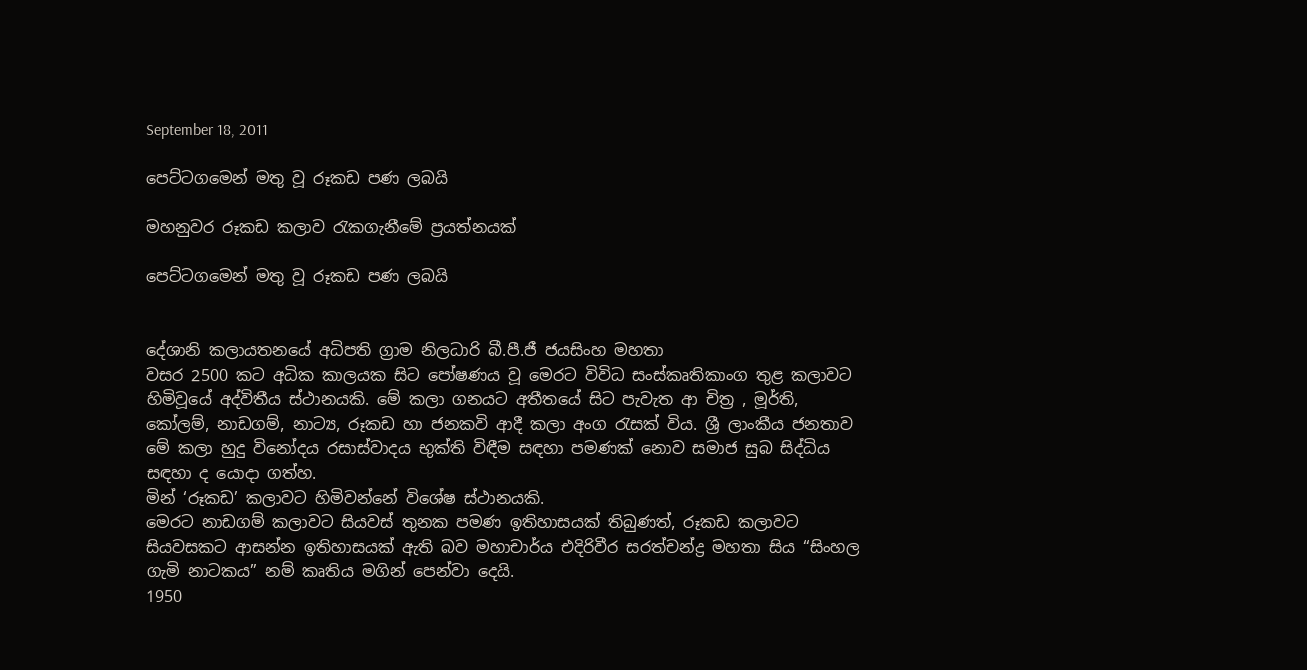September 18, 2011

පෙට්ටගමෙන් මතු වූ රූකඩ පණ ලබයි

මහනුවර රූකඩ කලාව රැකගැනීමේ ප්‍රයත්නයක්

පෙට්ටගමෙන් මතු වූ රූකඩ පණ ලබයි


දේශානි කලායතනයේ අධිපති ග්‍රාම නිලධාරි බී.පී.ජී ජයසිංහ මහතා
වසර 2500 කට අධික කාලයක සිට පෝෂණය වූ මෙරට විවිධ සංස්කෘතිකාංග තුළ කලාවට හිමිවූයේ අද්විතීය ස්ථානයකි. මේ කලා ගනයට අතීතයේ සිට පැවැත ආ චිත්‍ර , මූර්ති, කෝලම්, නාඩගම්, නාට්‍ය, රූකඩ හා ජනකවි ආදී කලා අංග රැසක් විය. ශ්‍රී ලාංකීය ජනතාව මේ කලා හුදු විනෝදය රසාස්වාදය භුක්ති විඳීම සඳහා පමණක් නොව සමාජ සුබ සිද්ධිය සඳහා ද යොදා ගත්හ.
මින් ‘රූකඩ’ කලාවට හිමිවන්නේ විශේෂ ස්ථානයකි.
මෙරට නාඩගම් කලාවට සියවස් තුනක පමණ ඉතිහාසයක් තිබුණත්, රූකඩ කලාවට සියවසකට ආසන්න ඉතිහාසයක් ඇති බව මහාචාර්ය එදිරිවීර සරත්චන්ද්‍ර මහතා සිය “සිංහල ගැමි නාටකය” නම් කෘතිය මගින් පෙන්වා දෙයි.
1950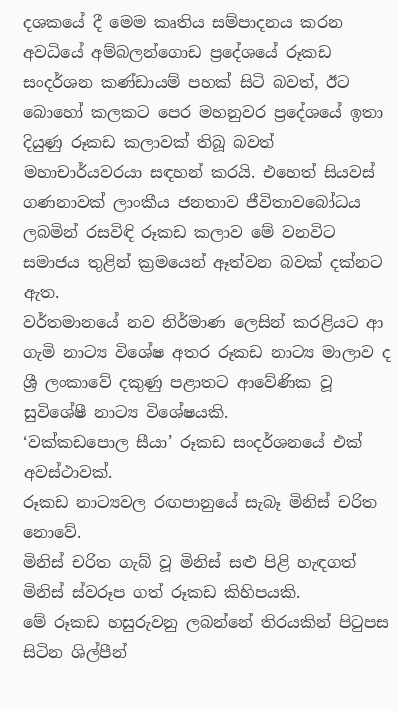දශකයේ දී මෙම කෘතිය සම්පාදනය කරන අවධියේ අම්බලන්ගොඩ ප්‍රදේශයේ රූකඩ සංදර්ශන කණ්ඩායම් පහක් සිටි බවත්, ඊට බොහෝ කලකට පෙර මහනුවර ප්‍රදේශයේ ඉතා දියුණු රූකඩ කලාවක් තිබූ බවත් මහාචාර්යවරයා සඳහන් කරයි. එහෙත් සියවස් ගණනාවක් ලාංකීය ජනතාව ජීවිතාවබෝධය ලබමින් රසවිඳි රූකඩ කලාව මේ වනවිට සමාජය තුළින් ක්‍රමයෙන් ඈත්වන බවක් දක්නට ඇත.
වර්තමානයේ නව නිර්මාණ ලෙසින් කරළියට ආ ගැමි නාට්‍ය විශේෂ අතර රූකඩ නාට්‍ය මාලාව ද ශ්‍රී ලංකාවේ දකුණු පළාතට ආවේණික වූ සුවිශේෂී නාට්‍ය විශේෂයකි.
‘වක්කඩපොල සීයා’ රූකඩ සංදර්ශනයේ එක් අවස්ථාවක්.
රූකඩ නාට්‍යවල රඟපානුයේ සැබෑ මිනිස් චරිත නොවේ.
මිනිස් චරිත ගැබ් වූ මිනිස් සළු පිළි හැඳගත් මිනිස් ස්වරූප ගත් රූකඩ කිහිපයකි.
මේ රූකඩ හසුරුවනු ලබන්නේ තිරයකින් පිටුපස සිටින ශිල්පීන්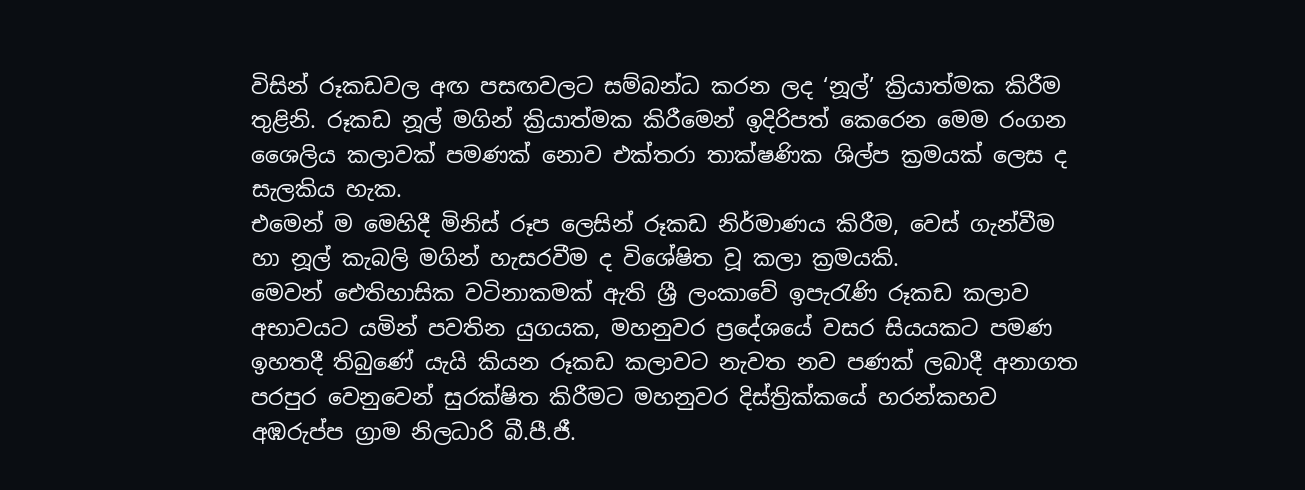විසින් රූකඩවල අඟ පසඟවලට සම්බන්ධ කරන ලද ‘නූල්’ ක්‍රියාත්මක කිරීම තුළිනි. රූකඩ නූල් මගින් ක්‍රියාත්මක කිරීමෙන් ඉදිරිපත් කෙරෙන මෙම රංගන ශෛලිය කලාවක් පමණක් නොව එක්තරා තාක්ෂණික ශිල්ප ක්‍රමයක් ලෙස ද සැලකිය හැක.
එමෙන් ම මෙහිදී මිනිස් රූප ලෙසින් රූකඩ නිර්මාණය කිරීම, වෙස් ගැන්වීම හා නූල් කැබලි මගින් හැසරවීම ද විශේෂිත වූ කලා ක්‍රමයකි.
මෙවන් ඓතිහාසික වටිනාකමක් ඇති ශ්‍රී ලංකාවේ ඉපැරැණි රූකඩ කලාව අභාවයට යමින් පවතින යුගයක, මහනුවර ප්‍රදේශයේ වසර සියයකට පමණ ඉහතදී තිබුණේ යැයි කියන රූකඩ කලාවට නැවත නව පණක් ලබාදී අනාගත පරපුර වෙනුවෙන් සුරක්ෂිත කිරීමට මහනුවර දිස්ත්‍රික්කයේ හරන්කහව අඹරුප්ප ග්‍රාම නිලධාරි බී.පී.ජී.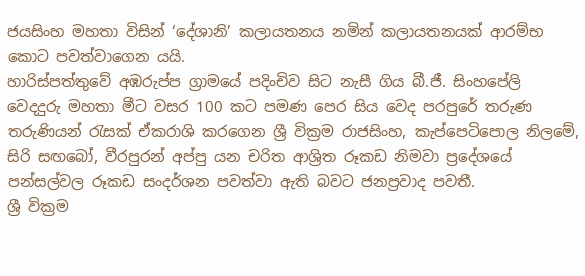ජයසිංහ මහතා විසින් ‘දේශානි’ කලායතනය නමින් කලායතනයක් ආරම්භ කොට පවත්වාගෙන යයි.
හාරිස්පත්තුවේ අඹරුප්ප ග්‍රාමයේ පදිංචිව සිට නැසී ගිය බී.ජී. සිංහපේලි වෙදදුරු මහතා මීට වසර 100 කට පමණ පෙර සිය වෙද පරපුරේ තරුණ තරුණියන් රැසක් ඒකරාශි කරගෙන ශ්‍රී වික්‍රම රාජසිංහ, කැප්පෙටිපොල නිලමේ, සිරි සඟබෝ, වීරපුරන් අප්පු යන චරිත ආශ්‍රිත රූකඩ නිමවා ප්‍රදේශයේ පන්සල්වල රූකඩ සංදර්ශන පවත්වා ඇති බවට ජනප්‍රවාද පවතී.
ශ්‍රී වික්‍රම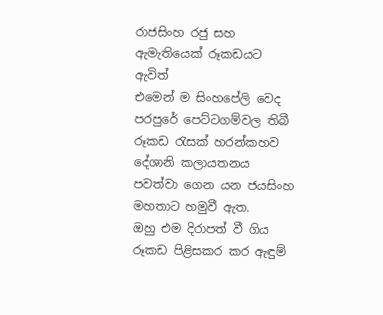රාජසිංහ රජු සහ ඇමැතියෙක් රූකඩයට ඇවිත්
එමෙන් ම සිංහපේලි වෙද පරපුරේ පෙට්ටගම්වල තිබී රූකඩ රැසක් හරන්කහව දේශානි කලායතනය පවත්වා ගෙන යන ජයසිංහ මහතාට හමුවී ඇත.
ඔහු එම දිරාපත් වී ගිය රූකඩ පිළිසකර කර ඇඳුම්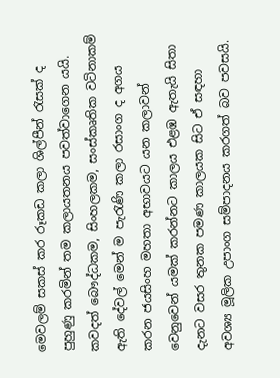මෙවලම් සකස් කර රූකඩ කලා ශිල්පීන් රැසක් ද පුහුණු කරමින් තම කලායතනය පවත්වාගෙන යයි.
කවදත් බෞද්ධකම, සිංහලකම, සංස්කෘතික වටිනාකම් ඇති දේවල් මෙන් ම පැරැණි කලා රසාංග ද අගය කරන ජයසිංහ මහතා අභාවයට යන කලාවන් වෙනුවෙන් යමක් කරන්නට කාලය එළඹ ඇතැයි සිතා දැනට වසර තුනක පමණ කාලයක සිට ඒ සඳහා අවශ්‍ය මූලික උපාංග සම්පාදනය කරගත් බව පවසයි.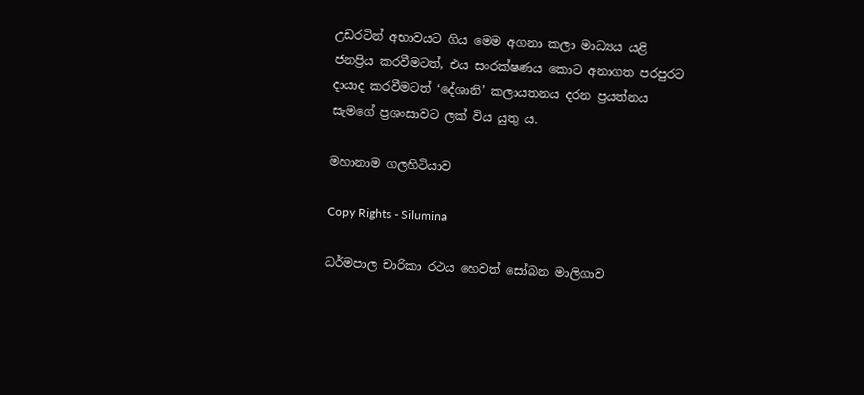උඩරටින් අභාවයට ගිය මෙම අගනා කලා මාධ්‍යය යළි ජනප්‍රිය කරවීමටත්, එය සංරක්ෂණය කොට අනාගත පරපුරට දායාද කරවීමටත් ‘දේශානි’ කලායතනය දරන ප්‍රයත්නය සැමගේ ප්‍රශංසාවට ලක් විය යුතු ය.

මහානාම ගලහිටියාව

Copy Rights - Silumina

ධර්මපාල චාරිකා රථය හෙවත් සෝබන මාලිගාව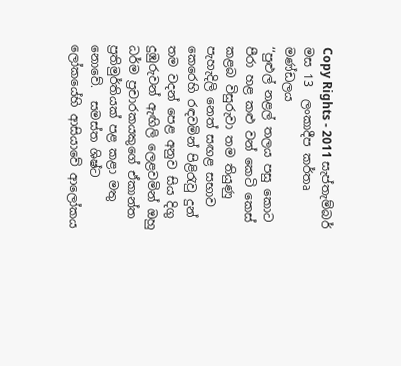Copy Rights - 2011 සැප්තැම්බර් මස 13  ලංකාදීප කර්තෘ මණ්ඩලය
‘‘පුළුල් නළල් තලය පසු කොට පීරා හළ කළු වන් කෙටි කෙස් කළබ විසුරුවා තම තියුණු පැහැදිලි නෙත් සඟළ සභාව කෙරෙහි රඳවමින් පිළිරැවු දුන් තම වදන් පෙළ අනුව සිය දිගු දුඹුරුවන් ඇඟිලි ලෙළවමින් ඔහු ධර්ම ප්‍රචාරකයකුගේ ඒකාන්ත ප්‍රතිමුර්තියක් පළ කළා මතු නොවේ.  සමස්ත ශිෂ්ට ලෝකයේහි ආසියාවේ ආලෝකය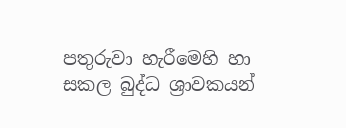පතුරුවා හැරීමෙහි හා සකල බුද්ධ ශ්‍රාවකයන්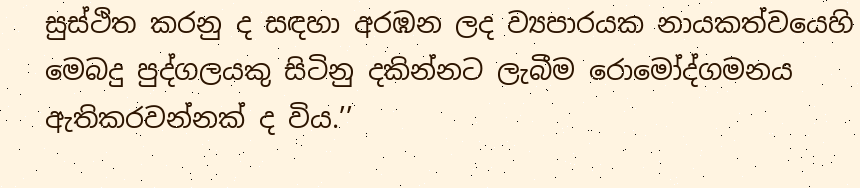සුස්ථිත කරනු ද සඳහා අරඹන ලද ව්‍යපාරයක නායකත්වයෙහි මෙබදු පුද්ගලයකු සිටිනු දකින්නට ලැබීම රොමෝද්ගමනය ඇතිකරවන්නක් ද විය.’’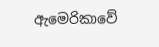ඇමෙරිකාවේ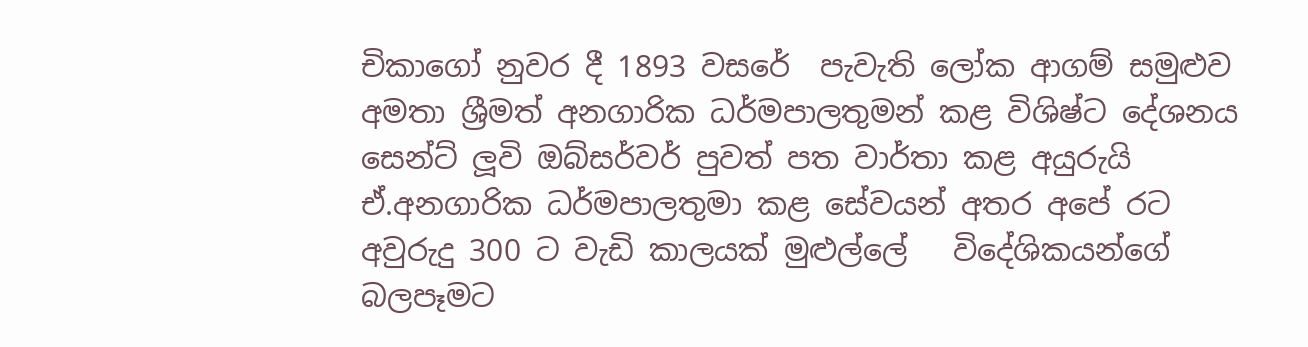චිකාගෝ නුවර දී 1893 වසරේ  පැවැති ලෝක ආගම් සමුළුව අමතා ශ්‍රීමත් අනගාරික ධර්මපාලතුමන් කළ විශිෂ්ට දේශනය සෙන්ට් ලූවි ඔබ්සර්වර් පුවත් පත වාර්තා කළ අයුරුයි ඒ.අනගාරික ධර්මපාලතුමා කළ සේවයන් අතර අපේ රට අවුරුදු 300 ට වැඩි කාලයක් මුළුල්ලේ   විදේශිකයන්ගේ බලපෑමට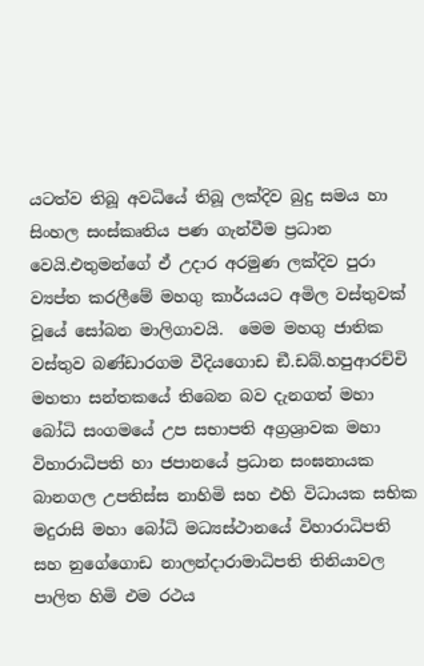යටත්ව තිබූ අවධියේ තිබූ ලක්දිව බුදු සමය හා සිංහල සංස්කෘතිය පණ ගැන්වීම ප්‍රධාන වෙයි.එතුමන්ගේ ඒ උදාර අරමුණ ලක්දිව පුරා ව්‍යප්ත කරලීමේ මහගු කාර්යයට අමිල වස්තුවක් වූයේ සෝබන මාලිගාවයි.  මෙම මහගු ජාතික වස්තුව බණ්ඩාරගම වීදියගොඩ ඞී.ඩබ්.හපුආරච්චි මහතා සන්තකයේ තිබෙන බව දැනගත් මහා බෝධි සංගමයේ උප සභාපති අග්‍රශ්‍රාවක මහා විහාරාධිපති හා ජපානයේ ප්‍රධාන සංඝනායක බානගල උපතිස්ස නාහිමි සහ එහි විධායක සභික මදුරාසි මහා බෝධි මධ්‍යස්ථානයේ විහාරාධිපති සහ නුගේගොඩ නාලන්දාරාමාධිපති තිනියාවල පාලිත හිමි එම රථය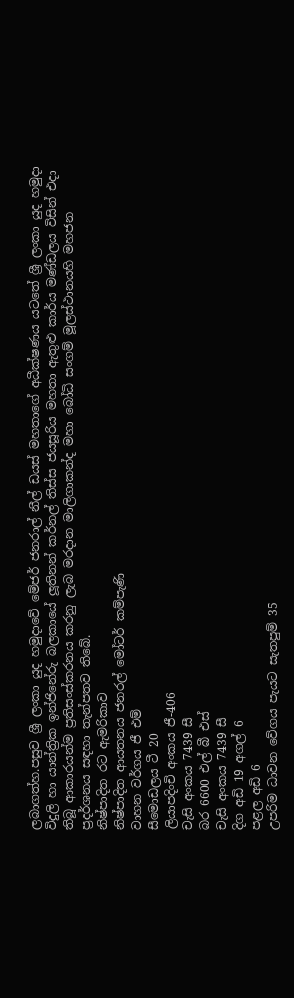ලබාගත්හ.පසුව ශ්‍රී ලංකා යුද හමුදාවේ මේජර් ජනරාල් නීල් ඩයස් මහතාගේ අධීක්ෂණය යටතේ ශ්‍රී ලංකා යුද හමුදා විදුලි හා යාන්ත්‍රික ඉන්ජිනේරු බලකායේ ලූතිනන් කර්නල් තිස්ස ජයසූරිය මහතා ඇතුළු කාර්ය මණ්ඩලය විසින් එදා තිබූ ආකාරයන්ම ප්‍රතිසංස්කරනය කරනු ලැබ මරදාන මාලිගාකන්ද මහා බෝධි සංගම් මූලස්ථානයහි මහජන ප්‍රදර්ශනය සඳහා තැන්පතව තිබේ.
නිෂ්පාදිත රට ඇමරිකාව
නිෂ්පාදිත ආයතනය ජනරල් මෝටර් කම්පැණි
වාහන වර්ගය ජී එම්
සීමොඩලය ටී 20
ලියාපදිංචි අංකය ජී-406
චැසි අංකය 7439 සී
බර 6600 එල් බී එස්
චැසි අංකය 7439 සී
දිග අඩි 19 අගල් 6
පළල අඩි 6
උපරිම ධාවන වේගය පැයට සැතපුම් 35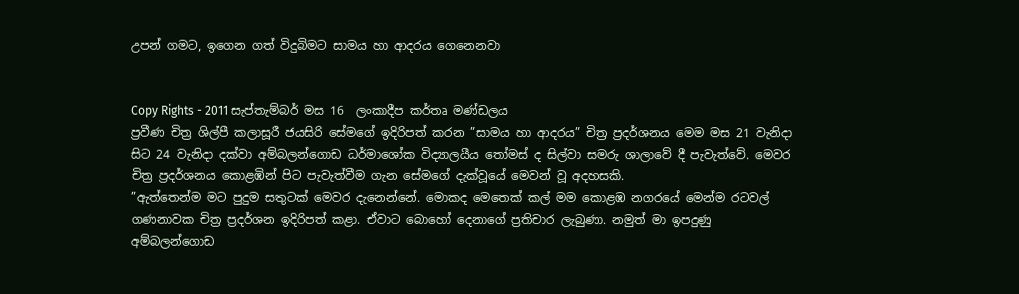උපන් ගමට, ඉගෙන ගත් විදුබිමට සාමය හා ආදරය ගෙනෙනවා


Copy Rights - 2011 සැප්තැම්බර් මස 16  ලංකාදීප කර්තෘ මණ්ඩලය
ප්‍රවීණ චිත්‍ර ශිල්පී කලාසූරී ජයසිරි සේමගේ ඉදිරිපත් කරන ”සාමය හා ආදරය” චිත්‍ර ප්‍රදර්ශනය මෙම මස 21 වැනිදා සිට 24 වැනිදා දක්වා අම්බලන්ගොඩ ධර්මාශෝක විද්‍යාලයීය තෝමස් ද සිල්වා සමරු ශාලාවේ දී පැවැත්වේ. මෙවර චිත්‍ර ප්‍රදර්ශනය කොළඹින් පිට පැවැත්වීම ගැන සේමගේ දැක්වූයේ මෙවන් වූ අදහසකි.
”ඇත්තෙන්ම මට පුදුම සතුටක් මෙවර දැනෙන්නේ. මොකද මෙතෙක් කල් මම කොළඹ නගරයේ මෙන්ම රටවල් ගණනාවක චිත්‍ර ප්‍රදර්ශන ඉදිරිපත් කළා. ඒවාට බොහෝ දෙනාගේ ප්‍රතිචාර ලැබුණා. නමුත් මා ඉපදුණු අම්බලන්ගොඩ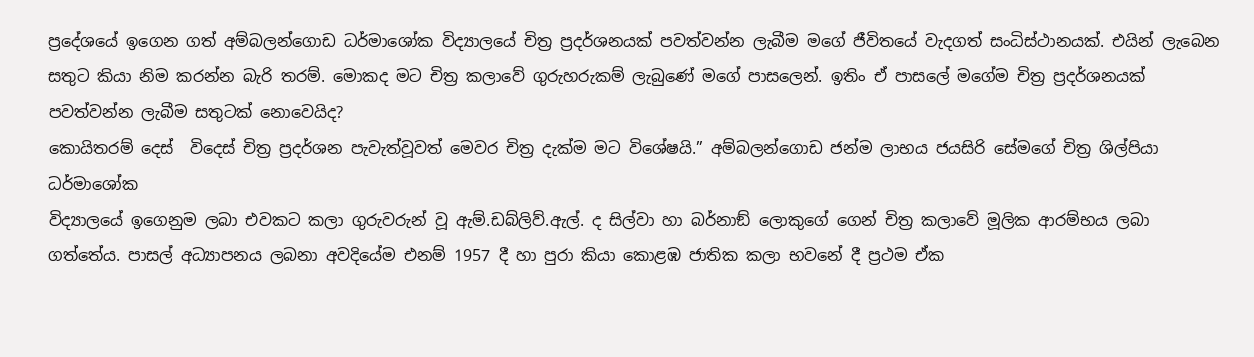ප්‍රදේශයේ ඉගෙන ගත් අම්බලන්ගොඩ ධර්මාශෝක විද්‍යාලයේ චිත්‍ර ප්‍රදර්ශනයක් පවත්වන්න ලැබීම මගේ ජීවිතයේ වැදගත් සංධිස්ථානයක්. එයින් ලැබෙන සතුට කියා නිම කරන්න බැරි තරම්. මොකද මට චිත්‍ර කලාවේ ගුරුහරුකම් ලැබුණේ මගේ පාසලෙන්. ඉතිං ඒ පාසලේ මගේම චිත්‍ර ප්‍රදර්ශනයක් පවත්වන්න ලැබීම සතුටක් නොවෙයිද?
කොයිතරම් දෙස්  විදෙස් චිත්‍ර ප්‍රදර්ශන පැවැත්වූවත් මෙවර චිත්‍ර දැක්ම මට විශේෂයි.” අම්බලන්ගොඩ ජන්ම ලාභය ජයසිරි සේමගේ චිත්‍ර ශිල්පියා ධර්මාශෝක
විද්‍යාලයේ ඉගෙනුම ලබා එවකට කලා ගුරුවරුන් වූ ඇම්.ඩබ්ලිව්.ඇල්. ද සිල්වා හා බර්නාඞ් ලොකුගේ ගෙන් චිත්‍ර කලාවේ මූලික ආරම්භය ලබා ගත්තේය. පාසල් අධ්‍යාපනය ලබනා අවදියේම එනම් 1957 දී හා පුරා කියා කොළඹ ජාතික කලා භවනේ දී ප්‍රථම ඒක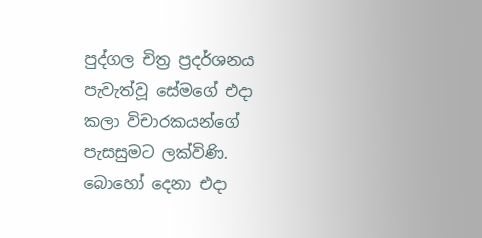පුද්ගල චිත්‍ර ප්‍රදර්ශනය පැවැත්වූ සේමගේ එදා කලා විචාරකයන්ගේ පැසසුමට ලක්විණි. බොහෝ දෙනා එදා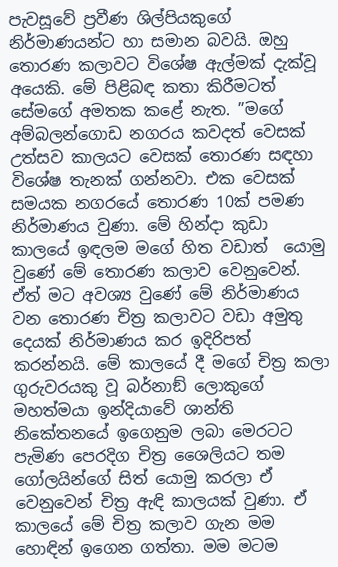පැවසූවේ ප්‍රවීණ ශිල්පියකුගේ නිර්මාණයන්ට හා සමාන බවයි. ඔහු තොරණ කලාවට විශේෂ ඇල්මක් දැක්වූ අයෙකි. මේ පිළිබඳ කතා කිරීමටත් සේමගේ අමතක කළේ නැත. ”මගේ අම්බලන්ගොඩ නගරය කවදත් වෙසක් උත්සව කාලයට වෙසක් තොරණ සඳහා විශේෂ තැනක් ගන්නවා. එක වෙසක් සමයක නගරයේ තොරණ 10ක් පමණ නිර්මාණය වුණා. මේ හින්දා කුඩා කාලයේ ඉඳලම මගේ හිත වඩාත්  යොමු වුණේ මේ තොරණ කලාව වෙනුවෙන්. ඒත් මට අවශ්‍ය වුණේ මේ නිර්මාණය වන තොරණ චිත්‍ර කලාවට වඩා අමුතු දෙයක් නිර්මාණය කර ඉදිරිපත් කරන්නයි. මේ කාලයේ දී මගේ චිත්‍ර කලා ගුරුවරයකු වූ බර්නාඞ් ලොකුගේ මහත්මයා ඉන්දියාවේ ශාන්ති නිකේතනයේ ඉගෙනුම ලබා මෙරටට පැමිණ පෙරදිග චිත්‍ර ශෛලියට තම ගෝලයින්ගේ සිත් යොමු කරලා ඒ වෙනුවෙන් චිත්‍ර ඇඳි කාලයක් වුණා. ඒ කාලයේ මේ චිත්‍ර කලාව ගැන මම හොඳින් ඉගෙන ගත්තා. මම මටම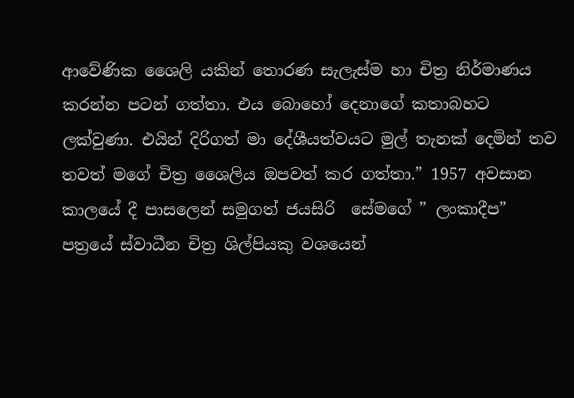ආවේණික ශෛලි යකින් තොරණ සැලැස්ම හා චිත්‍ර නිර්මාණය කරන්න පටන් ගත්තා. එය බොහෝ දෙනාගේ කතාබහට ලක්වුණා. එයින් දිරිගත් මා දේශීයත්වයට මුල් තැනක් දෙමින් තව තවත් මගේ චිත්‍ර ශෛලිය ඔපවත් කර ගත්තා.” 1957 අවසාන කාලයේ දී පාසලෙන් සමුගත් ජයසිරි  සේමගේ ” ලංකාදීප” පත්‍රයේ ස්වාධීන චිත්‍ර ශිල්පියකු වශයෙන්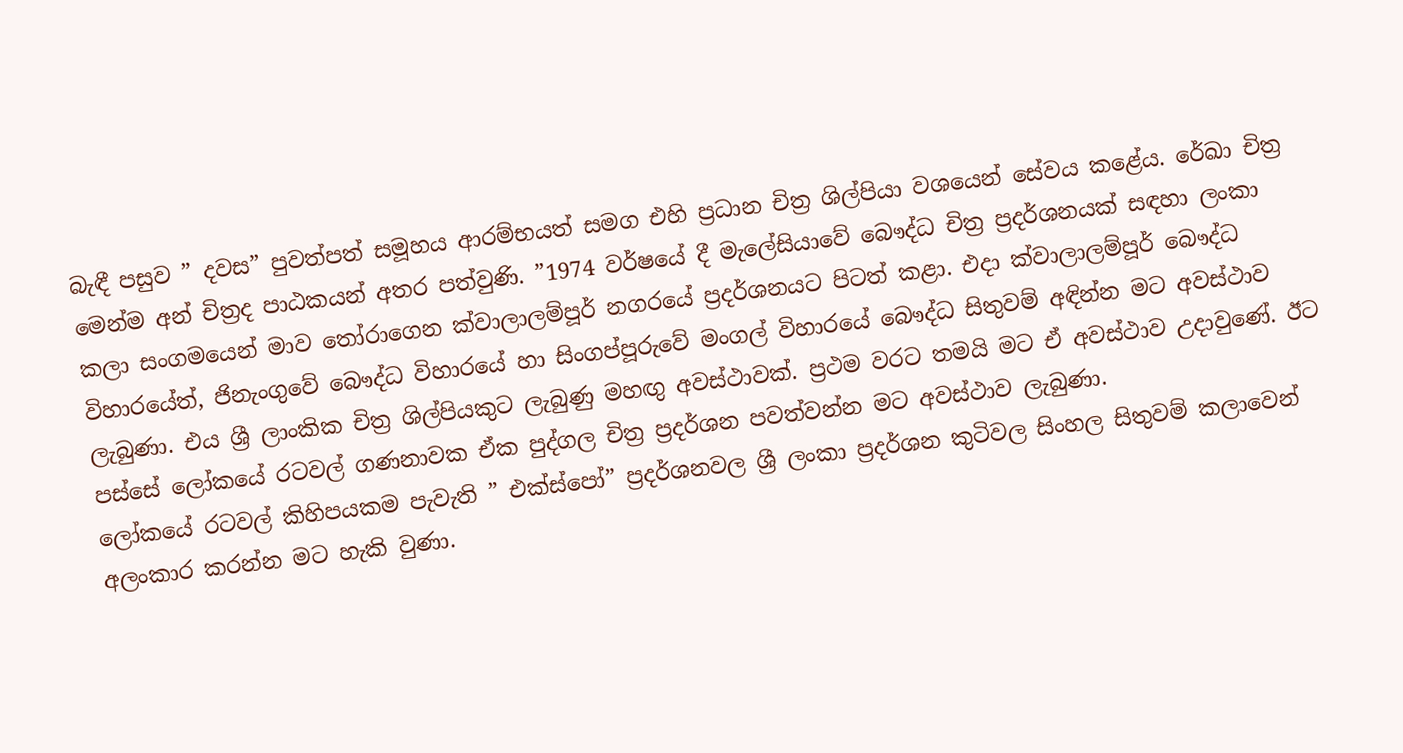බැඳී පසුව ” දවස” පුවත්පත් සමූහය ආරම්භයත් සමග එහි ප්‍රධාන චිත්‍ර ශිල්පියා වශයෙන් සේවය කළේය. රේඛා චිත්‍ර මෙන්ම අන් චිත්‍රද පාඨකයන් අතර පත්වුණි. ”1974 වර්ෂයේ දී මැලේසියාවේ බෞද්ධ චිත්‍ර ප්‍රදර්ශනයක් සඳහා ලංකා කලා සංගමයෙන් මාව තෝරාගෙන ක්වාලාලම්පූර් නගරයේ ප්‍රදර්ශනයට පිටත් කළා. එදා ක්වාලාලම්පූර් බෞද්ධ විහාරයේත්, ජිනැංගුවේ බෞද්ධ විහාරයේ හා සිංගප්පූරුවේ මංගල් විහාරයේ බෞද්ධ සිතුවම් අඳින්න මට අවස්ථාව ලැබුණා. එය ශ්‍රී ලාංකික චිත්‍ර ශිල්පියකුට ලැබුණු මහඟු අවස්ථාවක්. ප්‍රථම වරට තමයි මට ඒ අවස්ථාව උදාවුණේ. ඊට පස්සේ ලෝකයේ රටවල් ගණනාවක ඒක පුද්ගල චිත්‍ර ප්‍රදර්ශන පවත්වන්න මට අවස්ථාව ලැබුණා.
ලෝකයේ රටවල් කිහිපයකම පැවැති ” එක්ස්පෝ” ප්‍රදර්ශනවල ශ්‍රී ලංකා ප්‍රදර්ශන කුටිවල සිංහල සිතුවම් කලාවෙන් අලංකාර කරන්න මට හැකි වුණා.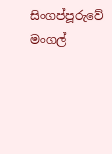සිංගප්පූරුවේ මංගල්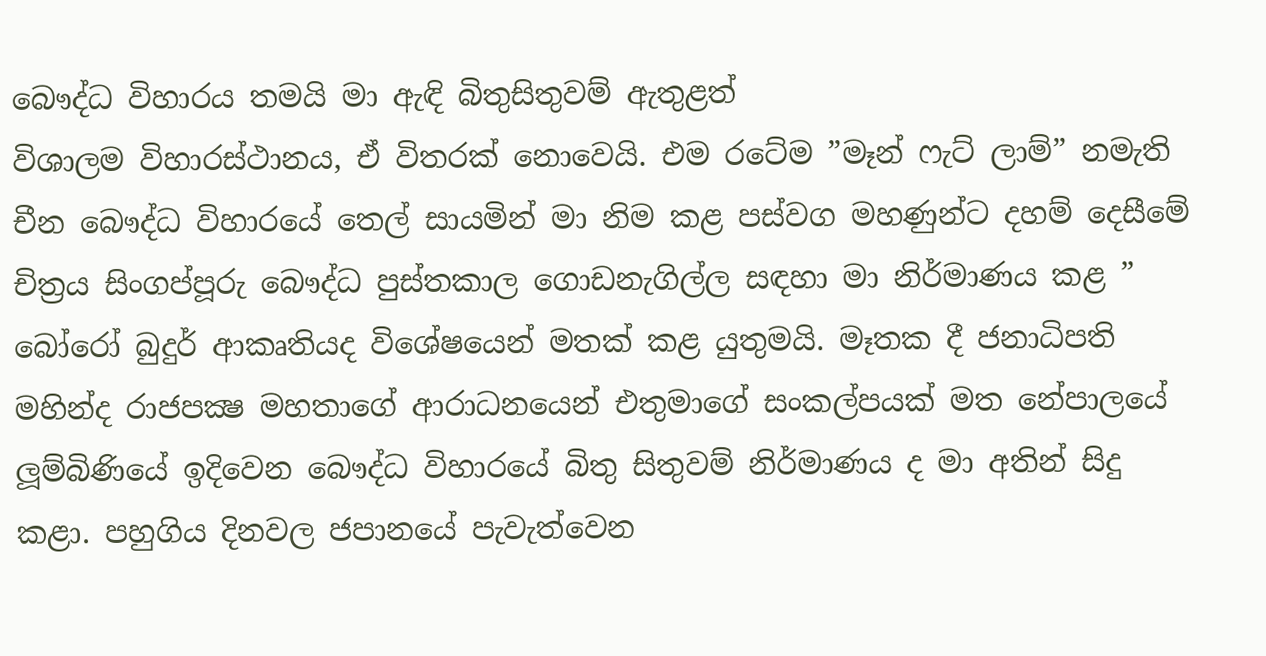බෞද්ධ විහාරය තමයි මා ඇඳි බිතුසිතුවම් ඇතුළත්
විශාලම විහාරස්ථානය, ඒ විතරක් නොවෙයි. එම රටේම ”මෑන් ෆැට් ලාම්” නමැති චීන බෞද්ධ විහාරයේ තෙල් සායමින් මා නිම කළ පස්වග මහණුන්ට දහම් දෙසීමේ චිත්‍රය සිංගප්පූරු බෞද්ධ පුස්තකාල ගොඩනැගිල්ල සඳහා මා නිර්මාණය කළ ” බෝරෝ බුදුර් ආකෘතියද විශේෂයෙන් මතක් කළ යුතුමයි. මෑතක දී ජනාධිපති මහින්ද රාජපක්‍ෂ මහතාගේ ආරාධනයෙන් එතුමාගේ සංකල්පයක් මත නේපාලයේ ලූම්බිණියේ ඉදිවෙන බෞද්ධ විහාරයේ බිතු සිතුවම් නිර්මාණය ද මා අතින් සිදු කළා. පහුගිය දිනවල ජපානයේ පැවැත්වෙන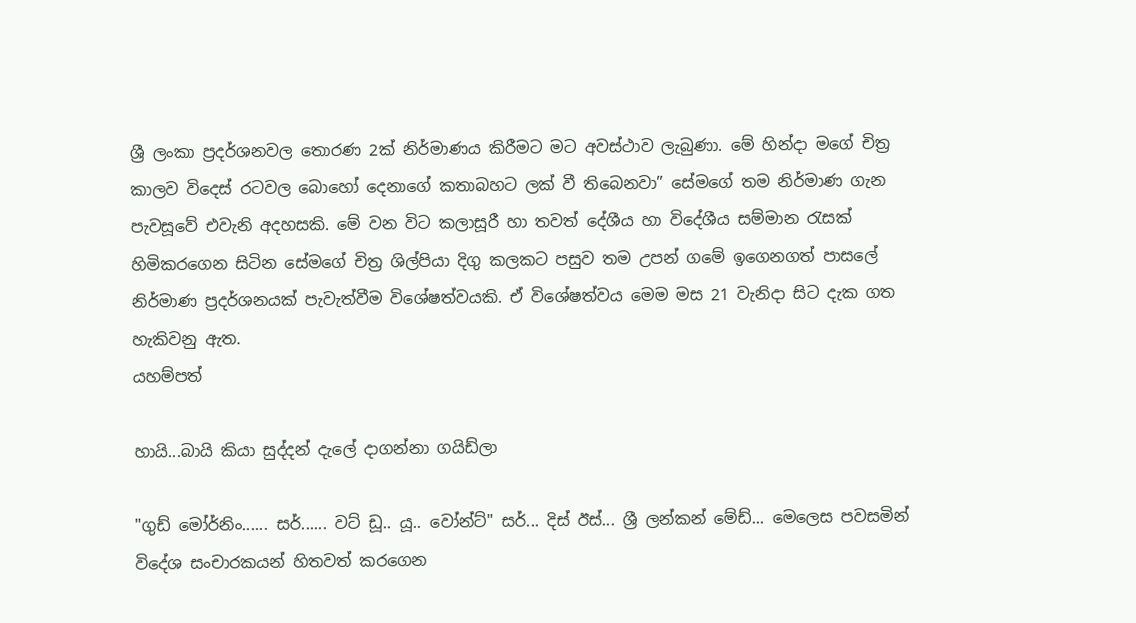ශ්‍රී ලංකා ප්‍රදර්ශනවල තොරණ 2ක් නිර්මාණය කිරීමට මට අවස්ථාව ලැබුණා. මේ හින්දා මගේ චිත්‍ර කාලව විදෙස් රටවල බොහෝ දෙනාගේ කතාබහට ලක් වී තිබෙනවා” සේමගේ තම නිර්මාණ ගැන පැවසූවේ එවැනි අදහසකි. මේ වන විට කලාසූරී හා තවත් දේශීය හා විදේශීය සම්මාන රැසක් හිමිකරගෙන සිටින සේමගේ චිත්‍ර ශිල්පියා දිගු කලකට පසුව තම උපන් ගමේ ඉගෙනගත් පාසලේ නිර්මාණ ප්‍රදර්ශනයක් පැවැත්වීම විශේෂත්වයකි. ඒ විශේෂත්වය මෙම මස 21 වැනිදා සිට දැක ගත හැකිවනු ඇත.
යහම්පත්

හායි...බායි කියා සුද්දන් දැලේ දාගන්නා ගයිඩ්ලා

"ගුඩ් මෝර්නිං...... සර්...... වට්‌ ඩූ.. යූ.. වෝන්ට්‌" සර්... දිස්‌ ඊස්‌... ශ්‍රී ලන්කන් මේඩ්... මෙලෙස පවසමින් විදේශ සංචාරකයන් හිතවත් කරගෙන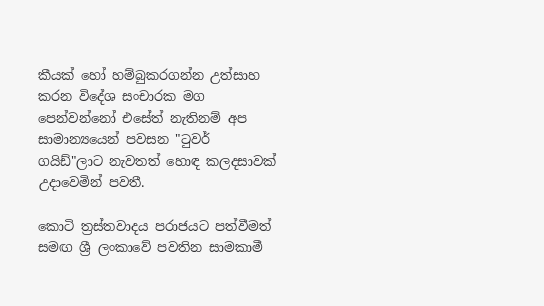කීයක්‌ හෝ හම්බුකරගන්න උත්සාහ කරන විදේශ සංචාරක මග පෙන්වන්නෝ එසේත් නැතිනම් අප සාමාන්‍යයෙන් පවසන "ටුවර් ගයිඩ්"ලාට නැවතත් හොඳ කලදසාවක්‌ උදාවෙමින් පවතී.

කොටි ත්‍රස්‌තවාදය පරාජයට පත්වීමත් සමඟ ශ්‍රී ලංකාවේ පවතින සාමකාමී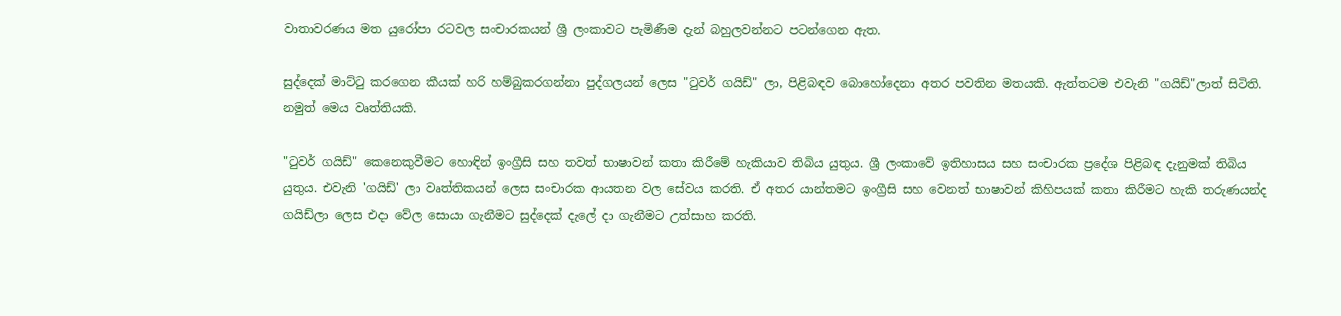වාතාවරණය මත යුරෝපා රටවල සංචාරකයන් ශ්‍රී ලංකාවට පැමිණීම දැන් බහුලවන්නට පටන්ගෙන ඇත.

සුද්දෙක්‌ මාට්‌ටු කරගෙන කීයක්‌ හරි හම්බුකරගන්නා පුද්ගලයන් ලෙස "ටුවර් ගයිඩ්" ලා, පිළිබඳව බොහෝදෙනා අතර පවතින මතයකි. ඇත්තටම එවැනි "ගයිඩ්"ලාත් සිටිති. නමුත් මෙය වෘත්තියකි.

"ටුවර් ගයිඩ්" කෙනෙකුවීමට හොඳින් ඉංග්‍රීසි සහ තවත් භාෂාවන් කතා කිරීමේ හැකියාව තිබිය යුතුය. ශ්‍රී ලංකාවේ ඉතිහාසය සහ සංචාරක ප්‍රදේශ පිළිබඳ දැනුමක්‌ තිබිය යුතුය. එවැනි 'ගයිඩ්' ලා වෘත්තිකයන් ලෙස සංචාරක ආයතන වල සේවය කරති. ඒ අතර යාන්තමට ඉංග්‍රීසි සහ වෙනත් භාෂාවන් කිහිපයක්‌ කතා කිරීමට හැකි තරුණයන්ද ගයිඩ්ලා ලෙස එදා වේල සොයා ගැනීමට සුද්දෙක්‌ දැලේ දා ගැනීමට උත්සාහ කරති.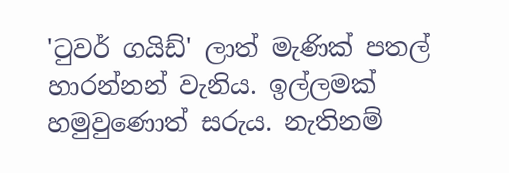'ටුවර් ගයිඩ්' ලාත් මැණික්‌ පතල් හාරන්නන් වැනිය. ඉල්ලමක්‌ හමුවුණොත් සරුය. නැතිනම්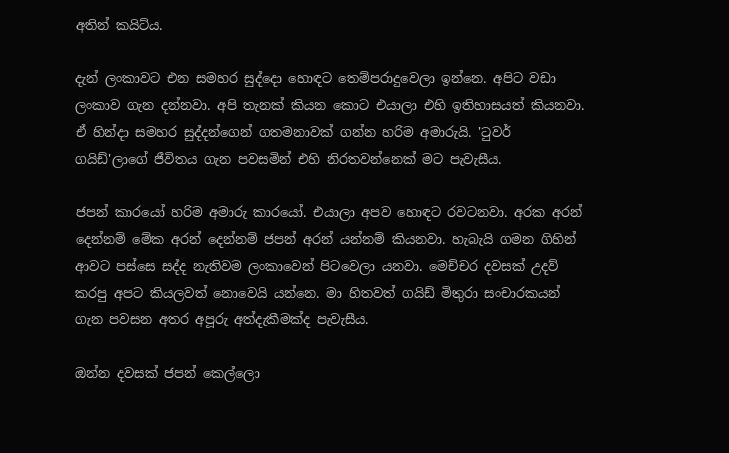අතින් කයිට්‌ය.

දැන් ලංකාවට එන සමහර සුද්දො හොඳට තෙම්පරාදුවෙලා ඉන්නෙ. අපිට වඩා ලංකාව ගැන දන්නවා. අපි තැනක්‌ කියන කොට එයාලා එහි ඉතිහාසයත් කියනවා. ඒ හින්දා සමහර සුද්දන්ගෙන් ගතමනාවක්‌ ගන්න හරිම අමාරුයි. 'ටුවර් ගයිඩ්'ලාගේ ජීවිතය ගැන පවසමින් එහි නිරතවන්නෙක්‌ මට පැවැසීය.

ජපන් කාරයෝ හරිම අමාරු කාරයෝ. එයාලා අපව හොඳට රවටනවා. අරක අරන් දෙන්නම් මේක අරන් දෙන්නම් ජපන් අරන් යන්නම් කියනවා. හැබැයි ගමන ගිහින් ආවට පස්‌සෙ සද්ද නැතිවම ලංකාවෙන් පිටවෙලා යනවා. මෙච්චර දවසක්‌ උදව් කරපු අපට කියලවත් නොවෙයි යන්නෙ. මා හිතවත් ගයිඩ් මිතුරා සංචාරකයන් ගැන පවසන අතර අපූරු අත්දැකීමක්‌ද පැවැසීය.

ඔන්න දවසක්‌ ජපන් කෙල්ලො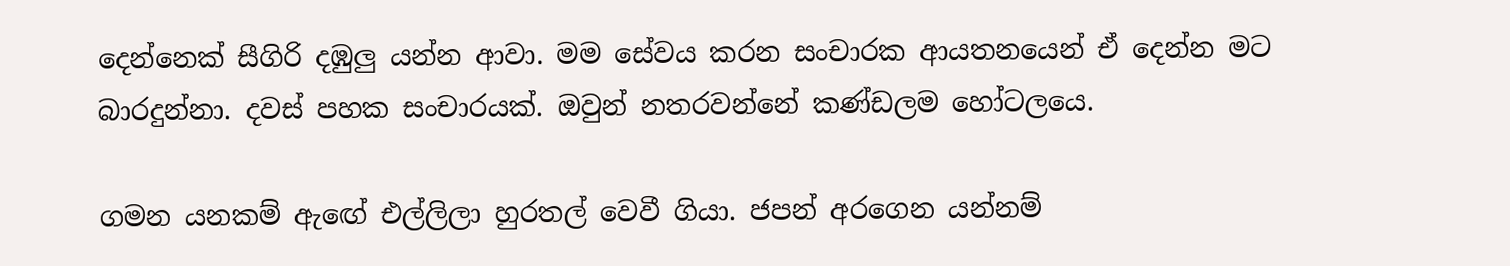දෙන්නෙක්‌ සීගිරි දඹුලු යන්න ආවා. මම සේවය කරන සංචාරක ආයතනයෙන් ඒ දෙන්න මට බාරදුන්නා. දවස්‌ පහක සංචාරයක්‌. ඔවුන් නතරවන්නේ කණ්‌ඩලම හෝටලයෙ.

ගමන යනකම් ඇඟේ එල්ලිලා හුරතල් වෙවී ගියා. ජපන් අරගෙන යන්නම්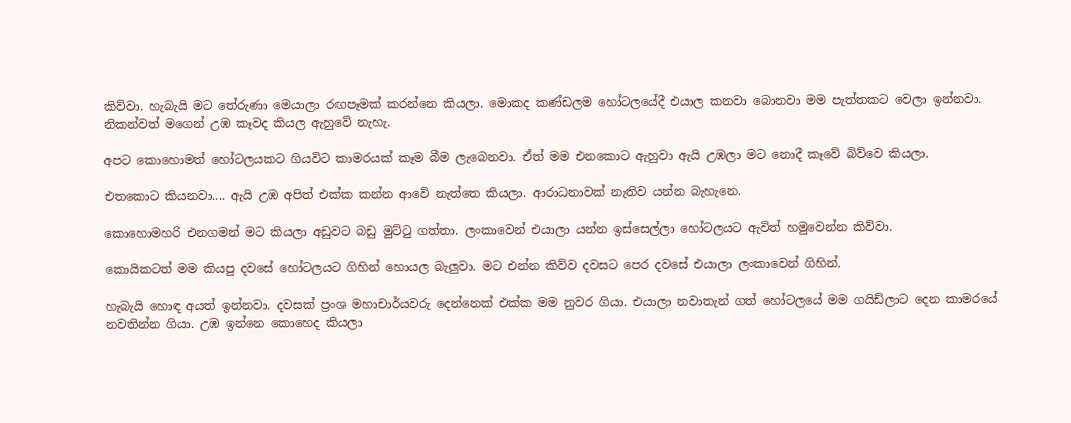කිව්වා. හැබැයි මට තේරුණා මෙයාලා රඟපෑමක්‌ කරන්නෙ කියලා. මොකද කණ්‌ඩලම හෝටලයේදී එයාල කනවා බොනවා මම පැත්තකට වෙලා ඉන්නවා. නිකන්වත් මගෙන් උඹ කෑවද කියල ඇහුවේ නැහැ.

අපට කොහොමත් හෝටලයකට ගියවිට කාමරයක්‌ කෑම බීම ලැබෙනවා. ඒත් මම එනකොට ඇහුවා ඇයි උඹලා මට නොදී කෑවේ බිව්වෙ කියලා.

එතකොට කියනවා.... ඇයි උඹ අපිත් එක්‌ක කන්න ආවේ නැත්තෙ කියලා. ආරාධනාවක්‌ නැතිව යන්න බැහැනෙ.

කොහොමහරි එනගමන් මට කියලා අඩුවට බඩු මුට්‌ටු ගත්තා. ලංකාවෙන් එයාලා යන්න ඉස්‌සෙල්ලා හෝටලයට ඇවිත් හමුවෙන්න කිව්වා.

කොයිකටත් මම කියපු දවසේ හෝටලයට ගිහින් හොයල බැලුවා. මට එන්න කිව්ව දවසට පෙර දවසේ එයාලා ලංකාවෙන් ගිහින්.

හැබැයි හොඳ අයත් ඉන්නවා. දවසක්‌ ප්‍රංශ මහාචාර්යවරු දෙන්නෙක්‌ එක්‌ක මම නුවර ගියා. එයාලා නවාතැන් ගත් හෝටලයේ මම ගයිඩ්ලාට දෙන කාමරයේ නවතින්න ගියා. උඹ ඉන්නෙ කොහෙද කියලා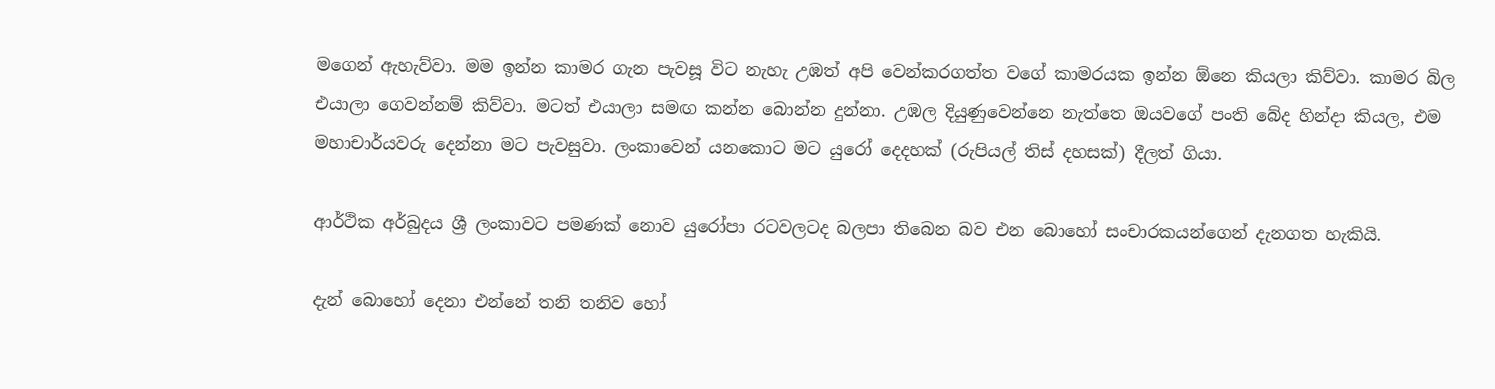මගෙන් ඇහැව්වා. මම ඉන්න කාමර ගැන පැවසූ විට නැහැ උඹත් අපි වෙන්කරගත්ත වගේ කාමරයක ඉන්න ඕනෙ කියලා කිව්වා. කාමර බිල එයාලා ගෙවන්නම් කිව්වා. මටත් එයාලා සමඟ කන්න බොන්න දුන්නා. උඹල දියුණුවෙන්නෙ නැත්තෙ ඔයවගේ පංති බේද හින්දා කියල, එම මහාචාර්යවරු දෙන්නා මට පැවසුවා. ලංකාවෙන් යනකොට මට යුරෝ දෙදහක්‌ (රුපියල් තිස්‌ දහසක්‌) දීලත් ගියා.

ආර්ථික අර්බුදය ශ්‍රී ලංකාවට පමණක්‌ නොව යුරෝපා රටවලටද බලපා තිබෙන බව එන බොහෝ සංචාරකයන්ගෙන් දැනගත හැකියි.

දැන් බොහෝ දෙනා එන්නේ තනි තනිව හෝ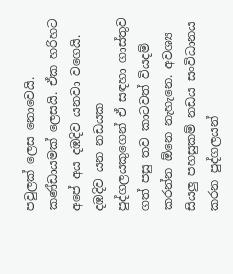පවුලක්‌ ලෙස නොවෙයි. කණ්‌ඩායමක්‌ ලෙසයි. ඒක හරිහට අපේ අය දඹදිව යනවා වගෙයි. දඹදිව යන නඩයක පුද්ගලයකුගෙන් ඒ සඳහා ගාස්‌තුව ගත් පසු තව කාටවත් වියදම් කරන්න ඕනෙ නැහැනෙ. අවශ්‍ය සියලු පහසුකම් නඩය සංවිධානය කරන පුද්ගලයන්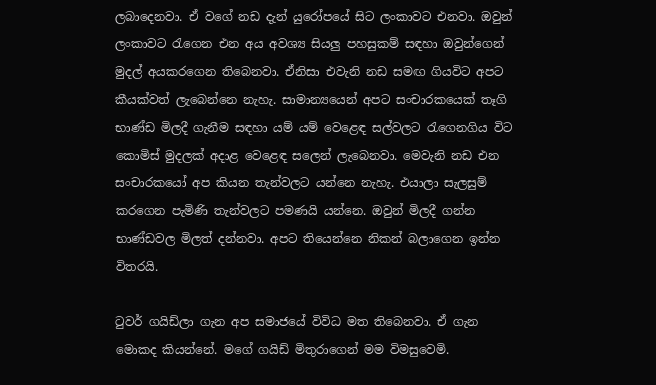ලබාදෙනවා. ඒ වගේ නඩ දැන් යුරෝපයේ සිට ලංකාවට එනවා. ඔවුන් ලංකාවට රැගෙන එන අය අවශ්‍ය සියලු පහසුකම් සඳහා ඔවුන්ගෙන් මුදල් අයකරගෙන තිබෙනවා. ඒනිසා එවැනි නඩ සමඟ ගියවිට අපට කීයක්‌වත් ලැබෙන්නෙ නැහැ. සාමාන්‍යයෙන් අපට සංචාරකයෙක්‌ තෑගි භාණ්‌ඩ මිලදී ගැනීම සඳහා යම් යම් වෙළෙඳ සල්වලට රැගෙනගිය විට කොමිස්‌ මුදලක්‌ අදාළ වෙළෙඳ සලෙන් ලැබෙනවා. මෙවැනි නඩ එන සංචාරකයෝ අප කියන තැන්වලට යන්නෙ නැහැ. එයාලා සැලසුම් කරගෙන පැමිණි තැන්වලට පමණයි යන්නෙ. ඔවුන් මිලදී ගන්න භාණ්‌ඩවල මිලත් දන්නවා. අපට තියෙන්නෙ නිකන් බලාගෙන ඉන්න විතරයි.

ටුවර් ගයිඩ්ලා ගැන අප සමාජයේ විවිධ මත තිබෙනවා. ඒ ගැන මොකද කියන්නේ. මගේ ගයිඩ් මිතුරාගෙන් මම විමසුවෙමි.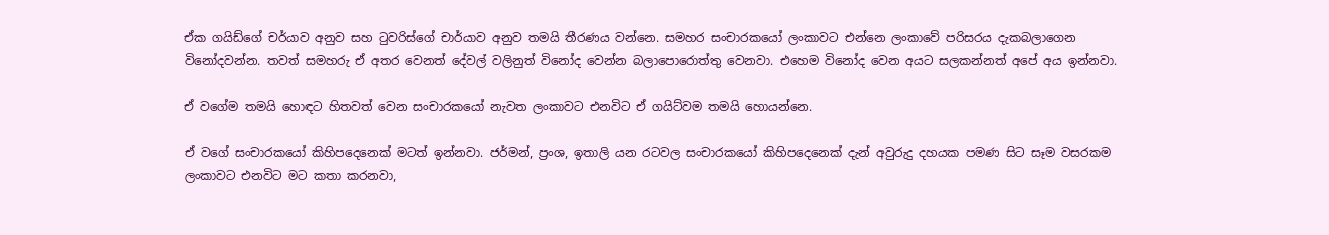ඒක ගයිඩ්ගේ චර්යාව අනුව සහ ටුවරිස්‌ගේ චාර්යාව අනුව තමයි තීරණය වන්නෙ. සමහර සංචාරකයෝ ලංකාවට එන්නෙ ලංකාවේ පරිසරය දැකබලාගෙන විනෝදවන්න. තවත් සමහරු ඒ අතර වෙනත් දේවල් වලිනුත් විනෝද වෙන්න බලාපොරොත්තු වෙනවා. එහෙම විනෝද වෙන අයට සලකන්නත් අපේ අය ඉන්නවා.

ඒ වගේම තමයි හොඳට හිතවත් වෙන සංචාරකයෝ නැවත ලංකාවට එනවිට ඒ ගයිට්‌වම තමයි හොයන්නෙ.

ඒ වගේ සංචාරකයෝ කිහිපදෙනෙක්‌ මටත් ඉන්නවා. ජර්මන්, ප්‍රංශ, ඉතාලි යන රටවල සංචාරකයෝ කිහිපදෙනෙක්‌ දැන් අවුරුදු දහයක පමණ සිට සෑම වසරකම ලංකාවට එනවිට මට කතා කරනවා,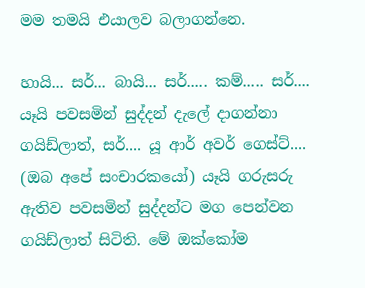මම තමයි එයාලව බලාගන්නෙ.

හායි... සර්... බායි... සර්..... කම්..... සර්.... යෑයි පවසමින් සුද්දන් දැලේ දාගන්නා ගයිඩ්ලාත්, සර්.... යූ ආර් අවර් ගෙස්‌ට්‌.... (ඔබ අපේ සංචාරකයෝ) යෑයි ගරුසරු ඇතිව පවසමින් සුද්දන්ට මග පෙන්වන ගයිඩ්ලාත් සිටිති. මේ ඔක්‌කෝම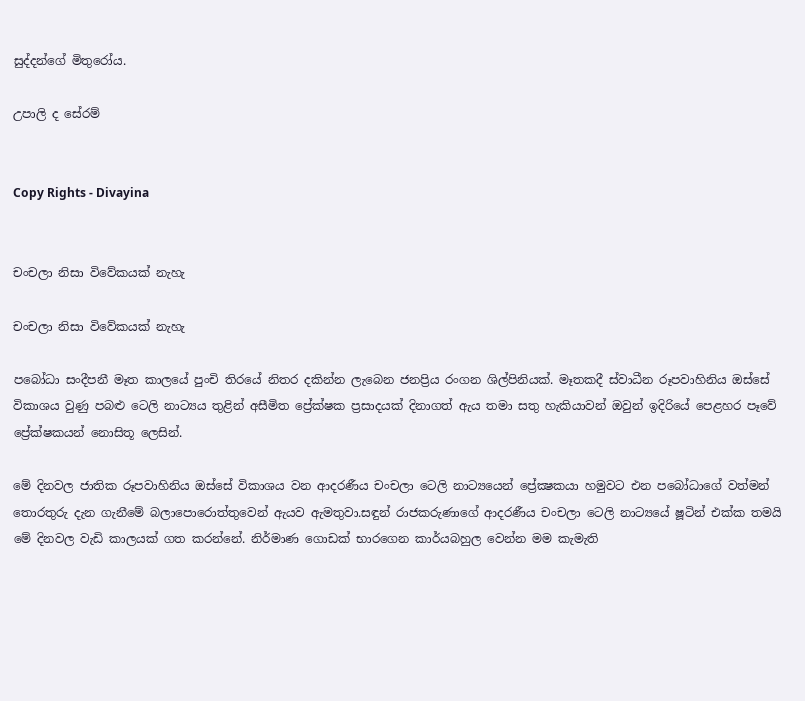සුද්දන්ගේ මිතුරෝය.

උපාලි ද සේරම්


Copy Rights - Divayina


චංචලා නිසා විවේකයක්‌ නැහැ

චංචලා නිසා විවේකයක්‌ නැහැ

පබෝධා සංදීපනී මෑත කාලයේ පුංචි තිරයේ නිතර දකින්න ලැබෙන ජනප්‍රිය රංගන ශිල්පිනියක්‌. මෑතකදී ස්‌වාධීන රූපවාහිනිය ඔස්‌සේ විකාශය වුණු පබළු ටෙලි නාට්‍යය තුළින් අසීමිත ප්‍රේක්‌ෂක ප්‍රසාදයක්‌ දිනාගත් ඇය තමා සතු හැකියාවන් ඔවුන් ඉදිරියේ පෙළහර පෑවේ ප්‍රේක්‌ෂකයන් නොසිතූ ලෙසින්.

මේ දිනවල ජාතික රූපවාහිනිය ඔස්‌සේ විකාශය වන ආදරණීය චංචලා ටෙලි නාට්‍යයෙන් ප්‍රේක්‍ෂකයා හමුවට එන පබෝධාගේ වත්මන් තොරතුරු දැන ගැනීමේ බලාපොරොත්තුවෙන් ඇයව ඇමතුවා.සඳුන් රාජකරුණාගේ ආදරණීය චංචලා ටෙලි නාට්‍යයේ ෂූටින් එක්‌ක තමයි මේ දිනවල වැඩි කාලයක්‌ ගත කරන්නේ. නිර්මාණ ගොඩක්‌ භාරගෙන කාර්යබහුල වෙන්න මම කැමැති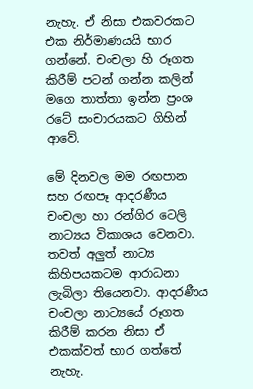නැහැ. ඒ නිසා එකවරකට එක නිර්මාණයයි භාර ගන්නේ. චංචලා හි රූගත කිරීම් පටන් ගන්න කලින් මගෙ තාත්තා ඉන්න ප්‍රංශ රටේ සංචාරයකට ගිහින් ආවේ.

මේ දිනවල මම රඟපාන සහ රඟපෑ ආදරණීය චංචලා හා රන්ගිර ටෙලි නාට්‍යය විකාශය වෙනවා. තවත් අලුත් නාට්‍ය කිහිපයකටම ආරාධනා ලැබිලා තියෙනවා. ආදරණීය චංචලා නාට්‍යයේ රූගත කිරීම් කරන නිසා ඒ එකක්‌වත් භාර ගත්තේ නැහැ.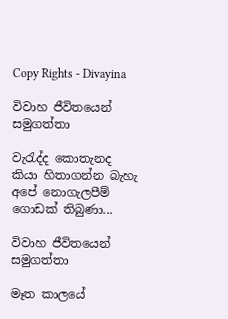Copy Rights - Divayina

විවාහ ජීවිතයෙන් සමුගත්තා

වැරැද්ද කොතැනද කියා හිතාගන්න බැහැ
අපේ නොගැලපීම් ගොඩක්‌ තිබුණා...

විවාහ ජීවිතයෙන් සමුගත්තා

මෑත කාලයේ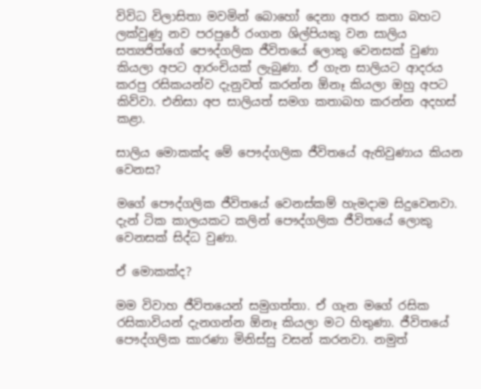විවිධ විලාසිතා මවමින් බොහෝ දෙනා අතර කතා බහට ලක්‌වුණු නව පරපුරේ රංගන ශිල්පියකු වන සාලිය සත්‍යජිත්ගේ පෞද්ගලික ජීවිතයේ ලොකු වෙනසක්‌ වුණා කියලා අපට ආරංචියක්‌ ලැබුණා. ඒ ගැන සාලියට ආදරය කරපු රසිකයන්ව දැනුවත් කරන්න ඕනෑ කියලා ඔහු අපට කිව්වා. එනිසා අප සාලියත් සමග කතාබහ කරන්න අදහස්‌ කළා.

සාලිය මොකක්‌ද මේ පෞද්ගලික ජීවිතයේ ඇතිවුණාය කියන වෙනස?

මගේ පෞද්ගලික ජීවිතයේ වෙනස්‌කම් හැමදාම සිදුවෙනවා. දැන් ටික කාලයකට කලින් පෞද්ගලික ජීවිතයේ ලොකු වෙනසක්‌ සිද්ධ වුණා.

ඒ මොකක්‌ද?

මම විවාහ ජීවිතයෙන් සමුගත්තා. ඒ ගැන මගේ රසික රසිකාවියන් දැනගන්න ඕනෑ කියලා මට හිතුණා. ජීවිතයේ පෞද්ගලික කාරණා මිනිස්‌සු වසන් කරනවා. නමුත්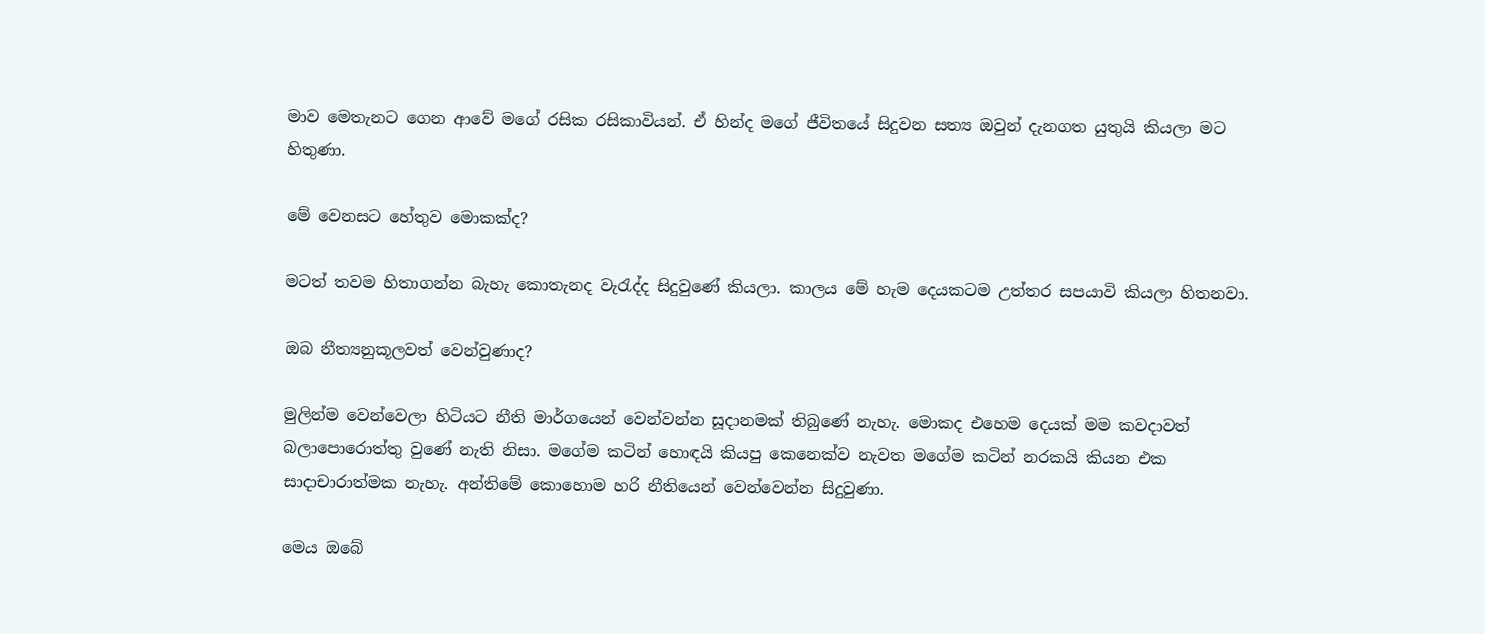මාව මෙතැනට ගෙන ආවේ මගේ රසික රසිකාවියන්. ඒ හින්ද මගේ ජීවිතයේ සිදුවන සත්‍ය ඔවුන් දැනගත යුතුයි කියලා මට හිතුණා.

මේ වෙනසට හේතුව මොකක්‌ද?

මටත් තවම හිතාගන්න බැහැ කොතැනද වැරැද්ද සිදුවුණේ කියලා. කාලය මේ හැම දෙයකටම උත්තර සපයාවි කියලා හිතනවා.

ඔබ නීත්‍යනුකූලවත් වෙන්වුණාද?

මුලින්ම වෙන්වෙලා හිටියට නීති මාර්ගයෙන් වෙන්වන්න සූදානමක්‌ තිබුණේ නැහැ. මොකද එහෙම දෙයක්‌ මම කවදාවත් බලාපොරොත්තු වුණේ නැති නිසා. මගේම කටින් හොඳයි කියපු කෙනෙක්‌ව නැවත මගේම කටින් නරකයි කියන එක සාදාචාරාත්මක නැහැ. අන්තිමේ කොහොම හරි නීතියෙන් වෙන්වෙන්න සිදුවුණා.

මෙය ඔබේ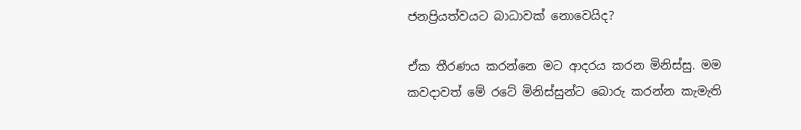ජනප්‍රියත්වයට බාධාවක්‌ නොවෙයිද?

ඒක තීරණය කරන්නෙ මට ආදරය කරන මිනිස්‌සු. මම කවදාවත් මේ රටේ මිනිස්‌සුන්ට බොරු කරන්න කැමැති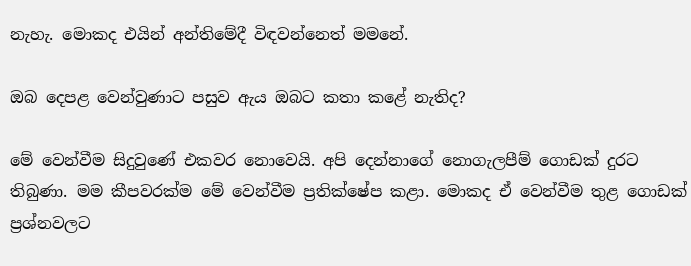නැහැ. මොකද එයින් අන්තිමේදී විඳවන්නෙත් මමනේ.

ඔබ දෙපළ වෙන්වුණාට පසුව ඇය ඔබට කතා කළේ නැතිද?

මේ වෙන්වීම සිදුවුණේ එකවර නොවෙයි. අපි දෙන්නාගේ නොගැලපීම් ගොඩක්‌ දුරට තිබුණා. මම කීපවරක්‌ම මේ වෙන්වීම ප්‍රතික්‌ෂේප කළා. මොකද ඒ වෙන්වීම තුළ ගොඩක්‌ ප්‍රශ්නවලට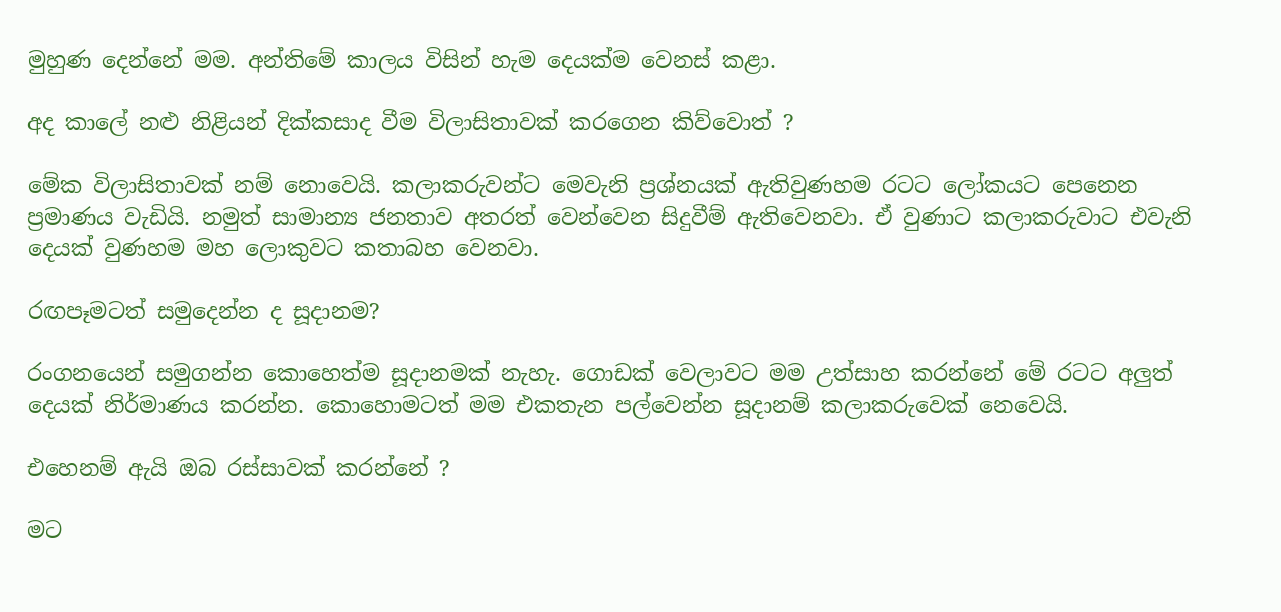මුහුණ දෙන්නේ මම. අන්තිමේ කාලය විසින් හැම දෙයක්‌ම වෙනස්‌ කළා.

අද කාලේ නළු නිළියන් දික්‌කසාද වීම විලාසිතාවක්‌ කරගෙන කිව්වොත් ?

මේක විලාසිතාවක්‌ නම් නොවෙයි. කලාකරුවන්ට මෙවැනි ප්‍රශ්නයක්‌ ඇතිවුණහම රටට ලෝකයට පෙනෙන ප්‍රමාණය වැඩියි. නමුත් සාමාන්‍ය ජනතාව අතරත් වෙන්වෙන සිදුවීම් ඇතිවෙනවා. ඒ වුණාට කලාකරුවාට එවැනි දෙයක්‌ වුණහම මහ ලොකුවට කතාබහ වෙනවා.

රඟපෑමටත් සමුදෙන්න ද සූදානම?

රංගනයෙන් සමුගන්න කොහෙත්ම සූදානමක්‌ නැහැ. ගොඩක්‌ වෙලාවට මම උත්සාහ කරන්නේ මේ රටට අලුත් දෙයක්‌ නිර්මාණය කරන්න. කොහොමටත් මම එකතැන පල්වෙන්න සූදානම් කලාකරුවෙක්‌ නෙවෙයි.

එහෙනම් ඇයි ඔබ රස්‌සාවක්‌ කරන්නේ ?

මට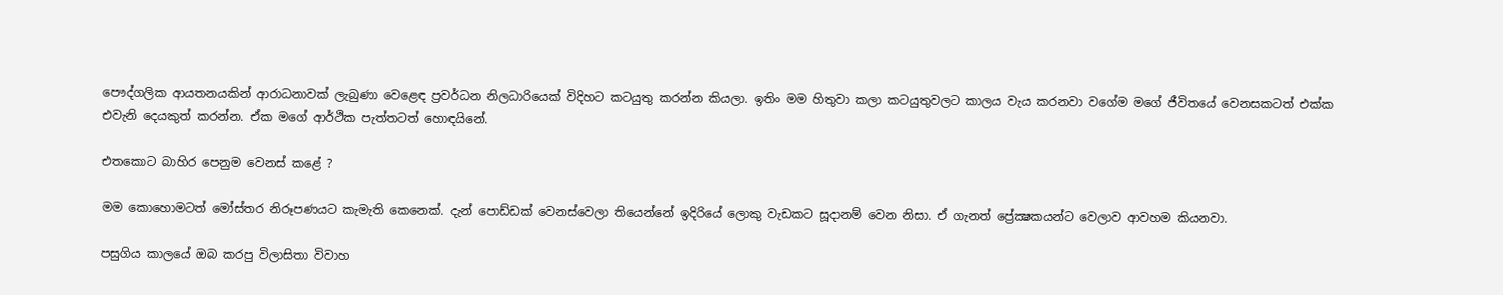පෞද්ගලික ආයතනයකින් ආරාධනාවක්‌ ලැබුණා වෙළෙඳ ප්‍රවර්ධන නිලධාරියෙක්‌ විදිහට කටයුතු කරන්න කියලා. ඉතිං මම හිතුවා කලා කටයුතුවලට කාලය වැය කරනවා වගේම මගේ ජීවිතයේ වෙනසකටත් එක්‌ක එවැනි දෙයකුත් කරන්න. ඒක මගේ ආර්ථික පැත්තටත් හොඳයිනේ.

එතකොට බාහිර පෙනුම වෙනස්‌ කළේ ?

මම කොහොමටත් මෝස්‌තර නිරූපණයට කැමැති කෙනෙක්‌. දැන් පොඩ්ඩක්‌ වෙනස්‌වෙලා තියෙන්නේ ඉදිරියේ ලොකු වැඩකට සූදානම් වෙන නිසා. ඒ ගැනත් ප්‍රේක්‍ෂකයන්ට වෙලාව ආවහම කියනවා.

පසුගිය කාලයේ ඔබ කරපු විලාසිතා විවාහ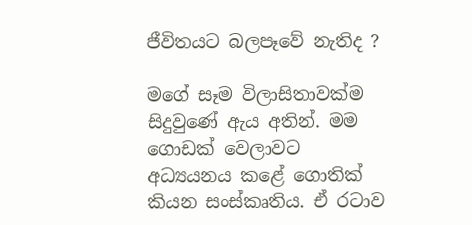ජීවිතයට බලපෑවේ නැතිද ?

මගේ සෑම විලාසිතාවක්‌ම සිදුවුණේ ඇය අතින්. මම ගොඩක්‌ වෙලාවට අධ්‍යයනය කළේ ගොතික්‌ කියන සංස්‌කෘතිය. ඒ රටාව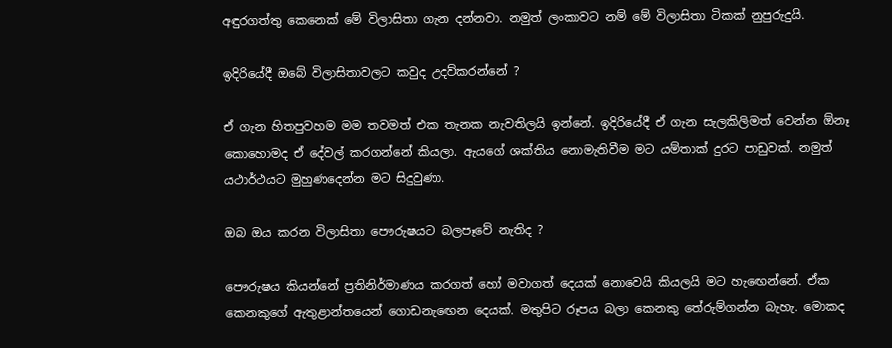අඳුරගත්තු කෙනෙක්‌ මේ විලාසිතා ගැන දන්නවා. නමුත් ලංකාවට නම් මේ විලාසිතා ටිකක්‌ නුපුරුදුයි.

ඉදිරියේදී ඔබේ විලාසිතාවලට කවුද උදව්කරන්නේ ?

ඒ ගැන හිතපුවහම මම තවමත් එක තැනක නැවතිලයි ඉන්නේ. ඉදිරියේදී ඒ ගැන සැලකිලිමත් වෙන්න ඕනෑ කොහොමද ඒ දේවල් කරගන්නේ කියලා. ඇයගේ ශක්‌තිය නොමැතිවීම මට යම්තාක්‌ දුරට පාඩුවක්‌. නමුත් යථාර්ථයට මුහුණදෙන්න මට සිදුවුණා.

ඔබ ඔය කරන විලාසිතා පෞරුෂයට බලපෑවේ නැතිද ?

පෞරුෂය කියන්නේ ප්‍රතිනිර්මාණය කරගත් හෝ මවාගත් දෙයක්‌ නොවෙයි කියලයි මට හැඟෙන්නේ. ඒක කෙනකුගේ ඇතුළාන්තයෙන් ගොඩනැඟෙන දෙයක්‌. මතුපිට රූපය බලා කෙනකු තේරුම්ගන්න බැහැ. මොකද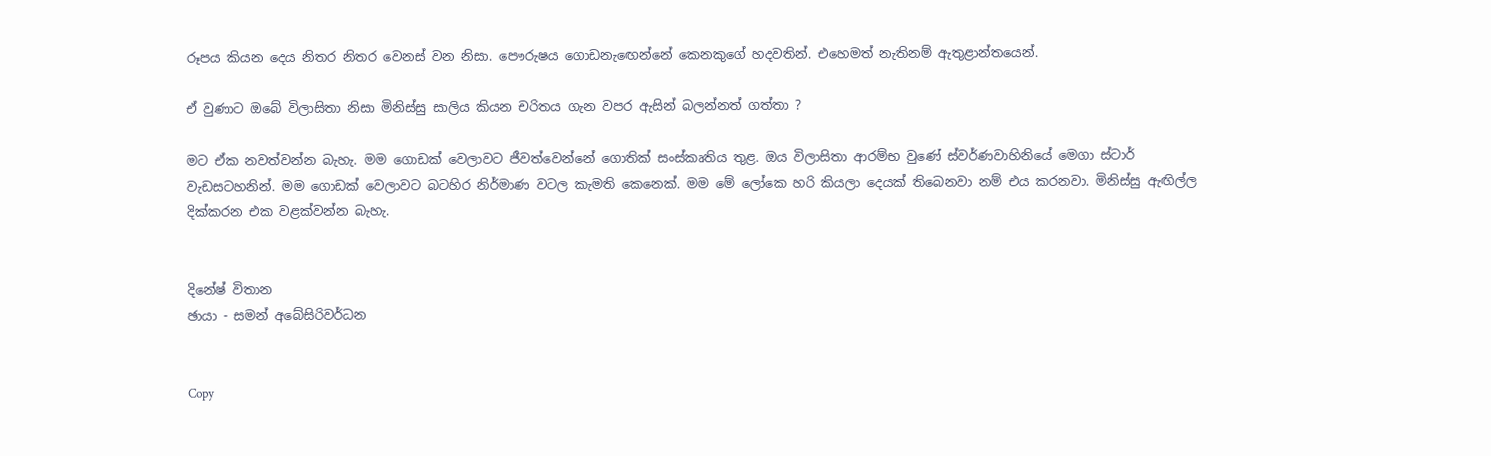රූපය කියන දෙය නිතර නිතර වෙනස්‌ වන නිසා. පෞරුෂය ගොඩනැඟෙන්නේ කෙනකුගේ හදවතින්. එහෙමත් නැතිනම් ඇතුළාන්තයෙන්.

ඒ වුණාට ඔබේ විලාසිතා නිසා මිනිස්‌සු සාලිය කියන චරිතය ගැන වපර ඇසින් බලන්නත් ගත්තා ?

මට ඒක නවත්වන්න බැහැ. මම ගොඩක්‌ වෙලාවට ජීවත්වෙන්නේ ගොතික්‌ සංස්‌කෘතිය තුළ. ඔය විලාසිතා ආරම්භ වුණේ ස්‌වර්ණවාහිනියේ මෙගා ස්‌ටාර් වැඩසටහනින්. මම ගොඩක්‌ වෙලාවට බටහිර නිර්මාණ වටල කැමති කෙනෙක්‌. මම මේ ලෝකෙ හරි කියලා දෙයක්‌ තිබෙනවා නම් එය කරනවා. මිනිස්‌සු ඇඟිල්ල දික්‌කරන එක වළක්‌වන්න බැහැ.


දිනේෂ් විතාන
ඡායා - සමන් අබේසිරිවර්ධන


Copy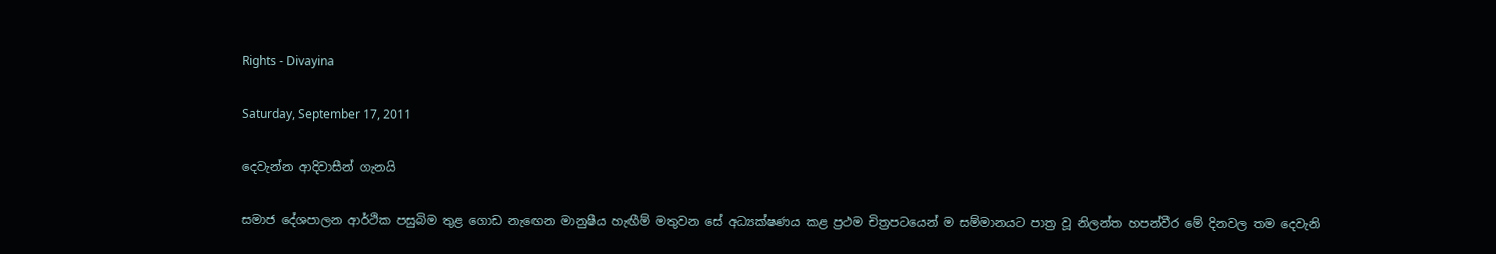Rights - Divayina

Saturday, September 17, 2011

දෙවැන්න ආදිවාසීන් ගැනයි

සමාජ දේශපාලන ආර්ථික පසුබිම තුළ ගොඩ නැඟෙන මානුෂීය හැඟීම් මතුවන සේ අධ්‍යක්ෂණය කළ ප්‍රථම චිත්‍රපටයෙන් ම සම්මානයට පාත්‍ර වූ නිලන්ත හපන්වීර මේ දිනවල තම දෙවැනි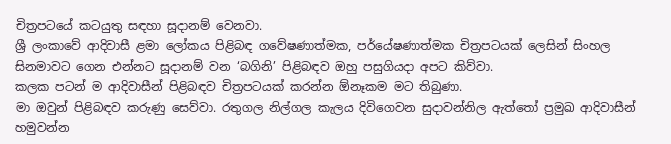චිත්‍රපටයේ කටයුතු සඳහා සූදානම් වෙනවා.
ශ්‍රී ලංකාවේ ආදිවාසී ළමා ලෝකය පිළිබඳ ගවේෂණාත්මක, පර්යේෂණාත්මක චිත්‍රපටයක් ලෙසින් සිංහල සිනමාවට ගෙන එන්නට සූදානම් වන ‘බගිනි’ පිළිබඳව ඔහු පසුගියදා අපට කිව්වා.
කලක පටන් ම ආදිවාසීන් පිළිබඳව චිත්‍රපටයක් කරන්න ඕනෑකම මට තිබුණා.
මා ඔවුන් පිළිබඳව කරුණු සෙව්වා. රතුගල නිල්ගල කැලය දිවිගෙවන සුදාවන්නිල ඇත්තෝ ප්‍රමුඛ ආදිවාසීන් හමුවන්න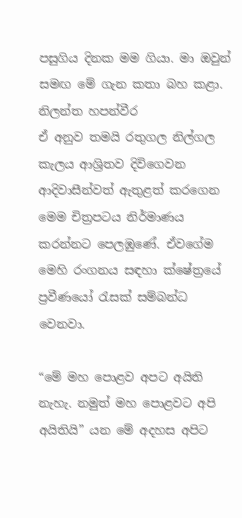පසුගිය දිනක මම ගියා. මා ඔවුන් සමඟ මේ ගැන කතා බහ කළා.
නිලන්ත හපන්වීර
ඒ අනුව තමයි රතුගල නිල්ගල කැලය ආශ්‍රිතව දිවිගෙවන ආදිවාසීන්වත් ඇතුළත් කරගෙන මෙම චිත්‍රපටය නිර්මාණය කරන්නට පෙලඹුණේ. ඒවගේම මෙහි රංගනය සඳහා ක්ෂේත්‍රයේ ප්‍රවීණයෝ රැසක් සම්බන්ධ වෙනවා.

“මේ මහ පොළව අපට අයිති නැහැ. නමුත් මහ පොළවට අපි අයිතියි” යන මේ අදහස අපිට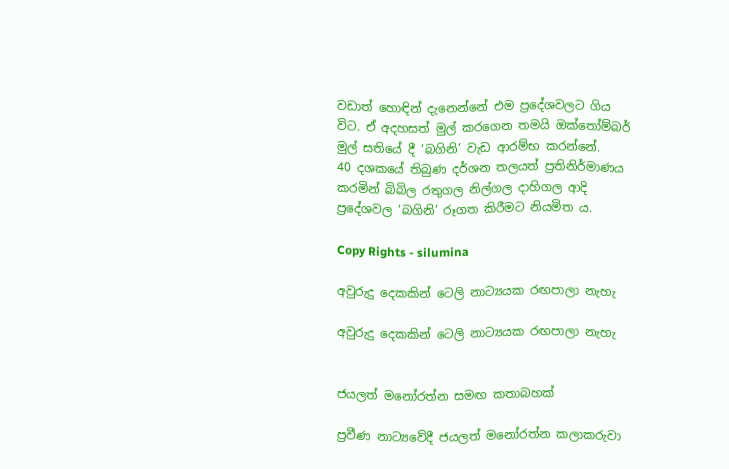වඩාත් හොඳින් දැනෙන්නේ එම ප්‍රදේශවලට ගිය විට. ඒ අදහසත් මුල් කරගෙන තමයි ඔක්තෝම්බර් මුල් සතියේ දී ‘බගිනි’ වැඩ ආරම්භ කරන්නේ.
40 දශකයේ තිබුණ දර්ශන තලයත් ප්‍රතිනිර්මාණය කරමින් බිබිල රතුගල නිල්ගල දාහිගල ආදි ප්‍රදේශවල ‘බගිනි’ රූගත කිරීමට නියමිත ය.

Copy Rights - silumina

අවුරුදු දෙකකින් ටෙලි නාට්‍යයක රඟපාලා නැහැ

අවුරුදු දෙකකින් ටෙලි නාට්‍යයක රඟපාලා නැහැ


ජයලත් මනෝරත්න සමඟ කතාබහක්

ප්‍රවීණ නාට්‍යවේදී ජයලත් මනෝරත්න කලාකරුවා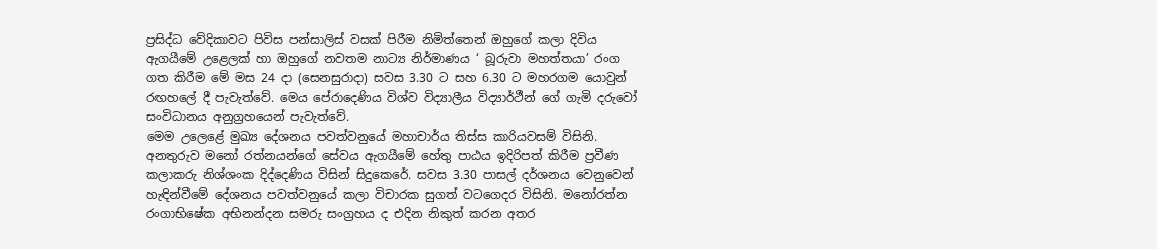ප්‍රසිද්ධ වේදිකාවට පිවිස පන්සාලිස් වසක් පිරීම නිමිත්තෙන් ඔහුගේ කලා දිවිය ඇගයීමේ උළෙලක් හා ඔහුගේ නවතම නාට්‍ය නිර්මාණය ‘ බූරුවා මහත්තයා’ රංග ගත කිරීම මේ මස 24 දා (සෙනසුරාදා) සවස 3.30 ට සහ 6.30 ට මහරගම යොවුන් රඟහලේ දී පැවැත්වේ. මෙය පේරාදෙණිය විශ්ව විද්‍යාලීය විද්‍යාර්ථීන් ගේ ගැමි දරුවෝ සංවිධානය අනුග්‍රහයෙන් පැවැත්වේ.
මෙම උලෙළේ මුඛ්‍ය දේශනය පවත්වනුයේ මහාචාර්ය තිස්ස කාරියවසම් විසිනි. අනතුරුව මනෝ රත්නයන්ගේ සේවය ඇගයීමේ හේතු පාඨය ඉදිරිපත් කිරීම ප්‍රවීණ කලාකරු නිශ්ශංක දිද්දෙණිය විසින් සිදුකෙරේ. සවස 3.30 පාසල් දර්ශනය වෙනුවෙන් හැඳින්වීමේ දේශනය පවත්වනුයේ කලා විචාරක සුගත් වටගෙදර විසිනි. මනෝරත්න රංගාභිෂේක අභිනන්දන සමරු සංග්‍රහය ද එදින නිකුත් කරන අතර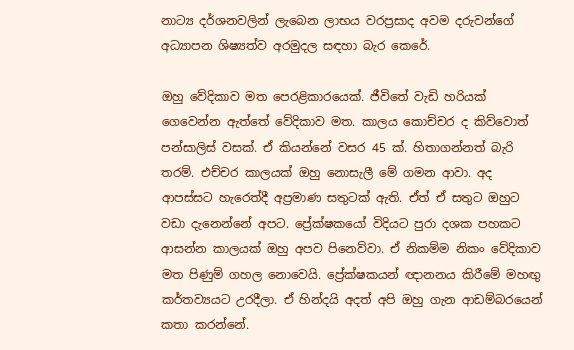නාට්‍ය දර්ශනවලින් ලැබෙන ලාභය වරප්‍රසාද අවම දරුවන්ගේ අධ්‍යාපන ශිෂ්‍යත්ව අරමුදල සඳහා බැර කෙරේ.

ඔහු වේදිකාව මත පෙරළිකාරයෙක්. ජීවිතේ වැඩි හරියක් ගෙවෙන්න ඇත්තේ වේදිකාව මත. කාලය කොච්චර ද කිව්වොත් පන්සාලිස් වසක්. ඒ කියන්නේ වසර 45 ක්. හිතාගන්නත් බැරි තරම්. එච්චර කාලයක් ඔහු නොසැලී මේ ගමන ආවා. අද ආපස්සට හැරෙත්දී අප්‍රමාණ සතුටක් ඇති. ඒත් ඒ සතුට ඔහුට වඩා දැනෙන්නේ අපට. ප්‍රේක්ෂකයෝ විදියට පුරා දශක පහකට ආසන්න කාලයක් ඔහු අපව පිනෙව්වා. ඒ නිකම්ම නිකං වේදිකාව මත පිණුම් ගහල නොවෙයි. ප්‍රේක්ෂකයන් ඥානනය කිරීමේ මහඟු කර්තව්‍යයට උරදීලා. ඒ හින්දයි අදත් අපි ඔහු ගැන ආඩම්බරයෙන් කතා කරන්නේ.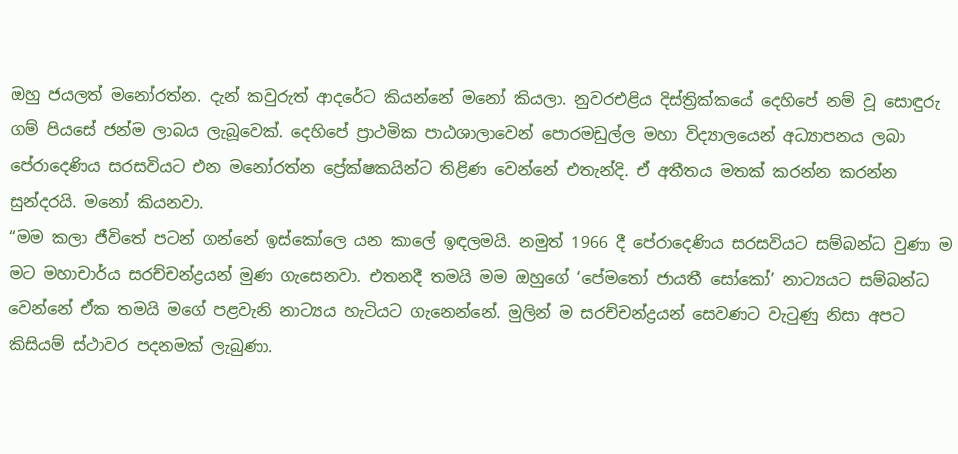ඔහු ජයලත් මනෝරත්න. දැන් කවුරුත් ආදරේට කියන්නේ මනෝ කියලා. නුවරඑළිය දිස්ත්‍රික්කයේ දෙහිපේ නම් වූ සොඳුරු ගම් පියසේ ජන්ම ලාබය ලැබූවෙක්. දෙහිපේ ප්‍රාථමික පාඨශාලාවෙන් පොරමඩුල්ල මහා විද්‍යාලයෙන් අධ්‍යාපනය ලබා පේරාදෙණිය සරසවියට එන මනෝරත්න ප්‍රේක්ෂකයින්ට තිළිණ වෙන්නේ එතැන්දි. ඒ අතීතය මතක් කරන්න කරන්න සුන්දරයි. මනෝ කියනවා.
“මම කලා ජීවිතේ පටන් ගන්නේ ඉස්කෝලෙ යන කාලේ ඉඳලමයි. නමුත් 1966 දී පේරාදෙණිය සරසවියට සම්බන්ධ වුණා ම මට මහාචාර්ය සරච්චන්ද්‍රයන් මුණ ගැසෙනවා. එතනදී තමයි මම ඔහුගේ ‘පේමතෝ ජායතී සෝකෝ’ නාට්‍යයට සම්බන්ධ වෙන්නේ ඒක තමයි මගේ පළවැනි නාට්‍යය හැටියට ගැනෙන්නේ. මුලින් ම සරච්චන්ද්‍රයන් සෙවණට වැටුණු නිසා අපට කිසියම් ස්ථාවර පදනමක් ලැබුණා.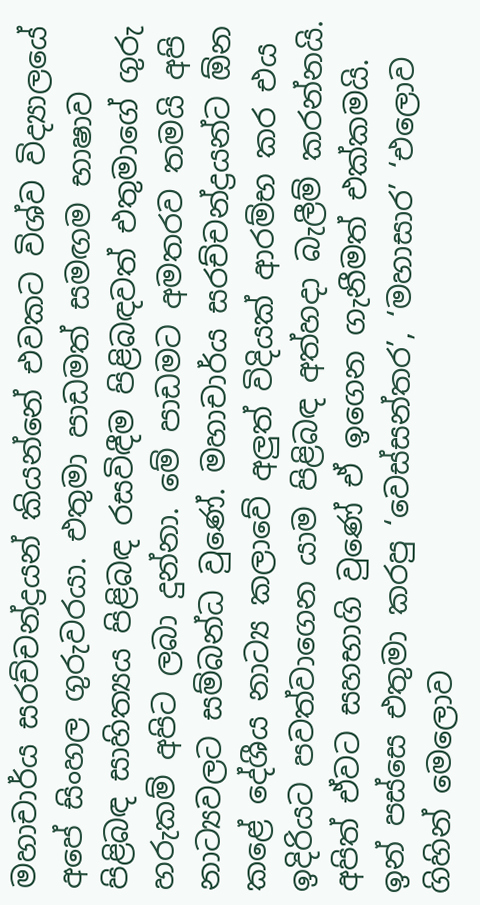මහාචාර්ය සරච්චන්ද්‍රයන් කියන්නේ එවකට විශ්ව විද්‍යාලයේ අපේ සිංහල ගුරුවරයා. එතුමා පාඩමත් සමඟම භාෂාව පිළිබඳ සාහිත්‍යය පිළිබඳ රසවිඳීම පිළිබඳවත් එතුමාගේ ගුරු හරුකම් අපිට ලබා දුන්නා. මේ පාඩමට අමතරව තමයි අපි නාට්‍යවලට සම්බන්ධ වුණේ. මහාචාර්ය සරච්චන්ද්‍රයන්ට ඕන කළේ දේශීය නාට්‍ය කලාවේ අලුත් විදියක් ආරම්භ කර එය ඉදිරියට පවත්වාගෙන යාම පිළිබඳ අත්හදා බැලීම් කරන්නයි. අපිත් ඒවට සහභාගි වුණේ ඒ ඉගෙන ගැනීමත් එක්කමයි. ඉන් පස්සෙ එතුමා කරපු ‘වෙස්සන්තර’, ‘මහාසාර’ ‘එලොව ගිහින් මෙලොව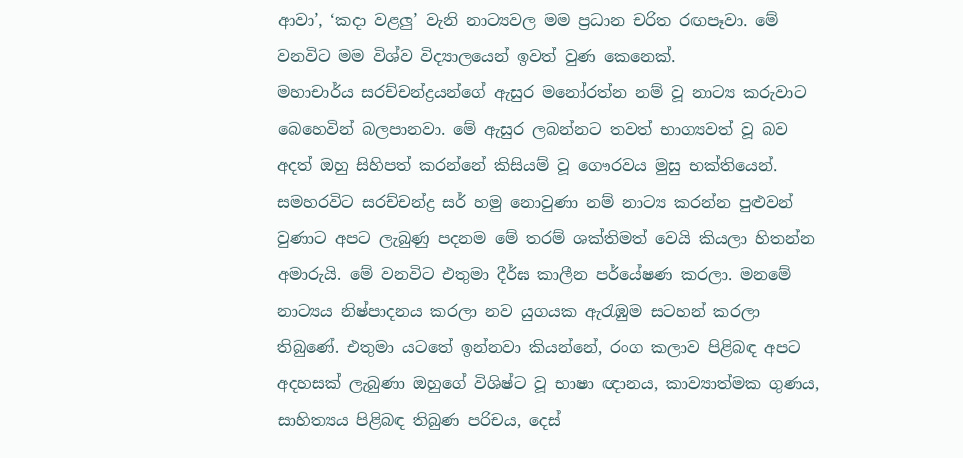ආවා’, ‘කදා වළලු’ වැනි නාට්‍යවල මම ප්‍රධාන චරිත රඟපෑවා. මේ වනවිට මම විශ්ව විද්‍යාලයෙන් ඉවත් වුණ කෙනෙක්.
මහාචාර්ය සරච්චන්ද්‍රයන්ගේ ඇසුර මනෝරත්න නම් වූ නාට්‍ය කරුවාට බෙහෙවින් බලපානවා. මේ ඇසුර ලබන්නට තවත් භාග්‍යවත් වූ බව අදත් ඔහු සිහිපත් කරන්නේ කිසියම් වූ ගෞරවය මුසු භක්තියෙන්.
සමහරවිට සරච්චන්ද්‍ර සර් හමු නොවුණා නම් නාට්‍ය කරන්න පුළුවන් වුණාට අපට ලැබුණු පදනම මේ තරම් ශක්තිමත් වෙයි කියලා හිතන්න අමාරුයි. මේ වනවිට එතුමා දීර්ඝ කාලීන පර්යේෂණ කරලා. මනමේ නාට්‍යය නිෂ්පාදනය කරලා නව යුගයක ඇරැඹුම සටහන් කරලා තිබුණේ. එතුමා යටතේ ඉන්නවා කියන්නේ, රංග කලාව පිළිබඳ අපට අදහසක් ලැබුණා ඔහුගේ විශිෂ්ට වූ භාෂා ඥානය, කාව්‍යාත්මක ගුණය, සාහිත්‍යය පිළිබඳ තිබුණ පරිචය, දෙස්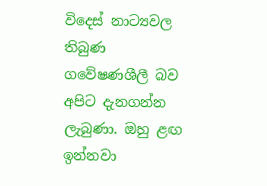විදෙස් නාට්‍යවල තිබුණ ගවේෂණශීලී බව අපිට දැනගන්න ලැබුණා. ඔහු ළඟ ඉන්නවා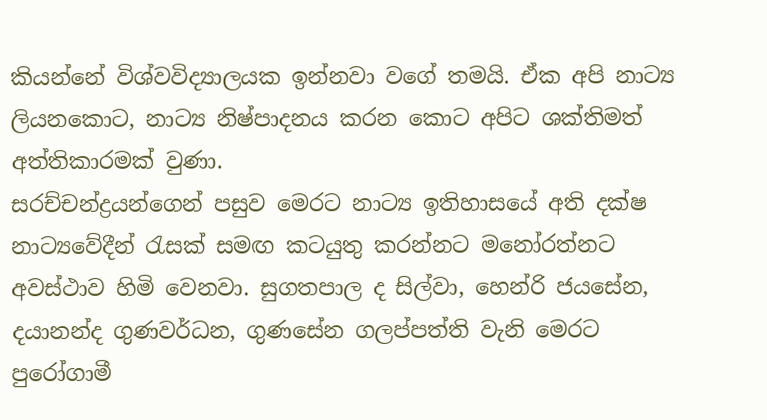කියන්නේ විශ්වවිද්‍යාලයක ඉන්නවා වගේ තමයි. ඒක අපි නාට්‍ය ලියනකොට, නාට්‍ය නිෂ්පාදනය කරන කොට අපිට ශක්තිමත් අත්තිකාරමක් වුණා.
සරච්චන්ද්‍රයන්ගෙන් පසුව මෙරට නාට්‍ය ඉතිහාසයේ අති දක්ෂ නාට්‍යවේදීන් රැසක් සමඟ කටයුතු කරන්නට මනෝරත්නට අවස්ථාව හිමි වෙනවා. සුගතපාල ද සිල්වා, හෙන්රි ජයසේන, දයානන්ද ගුණවර්ධන, ගුණසේන ගලප්පත්ති වැනි මෙරට පුරෝගාමී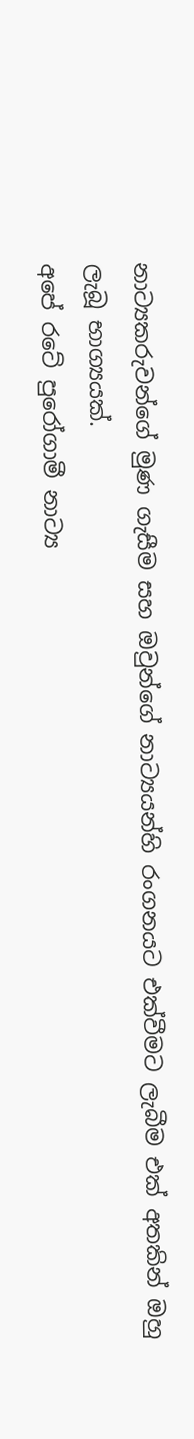නාට්‍යකරුවන්ගේ මුණ ගැසීම සහ ඔවුන්ගේ නාට්‍යයන්හි රංගනයට එක්වීමට ලැබීම එක් අතකින් ඔහු ලැබූ භාග්‍යයක්.
අපේ රටේ පුරෝගාමී නාට්‍ය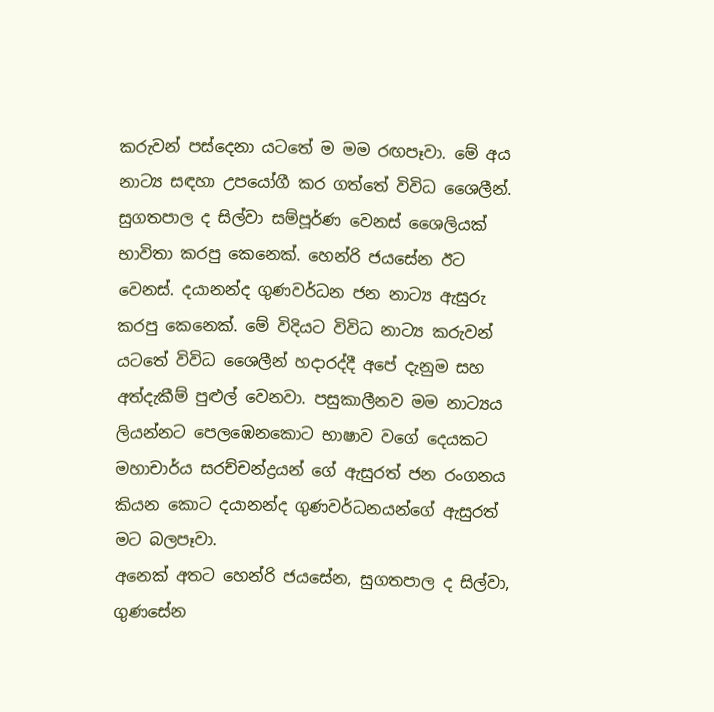කරුවන් පස්දෙනා යටතේ ම මම රඟපෑවා. මේ අය නාට්‍ය සඳහා උපයෝගී කර ගත්තේ විවිධ ශෛලීන්. සුගතපාල ද සිල්වා සම්පූර්ණ වෙනස් ශෛලියක් භාවිතා කරපු කෙනෙක්. හෙන්රි ජයසේන ඊට වෙනස්. දයානන්ද ගුණවර්ධන ජන නාට්‍ය ඇසුරු කරපු කෙනෙක්. මේ විදියට විවිධ නාට්‍ය කරුවන් යටතේ විවිධ ශෛලීන් හදාරද්දී අපේ දැනුම සහ අත්දැකීම් පුළුල් වෙනවා. පසුකාලීනව මම නාට්‍යය ලියන්නට පෙලඹෙනකොට භාෂාව වගේ දෙයකට මහාචාර්ය සරච්චන්ද්‍රයන් ගේ ඇසුරත් ජන රංගනය කියන කොට දයානන්ද ගුණවර්ධනයන්ගේ ඇසුරත් මට බලපෑවා.
අනෙක් අතට හෙන්රි ජයසේන, සුගතපාල ද සිල්වා, ගුණසේන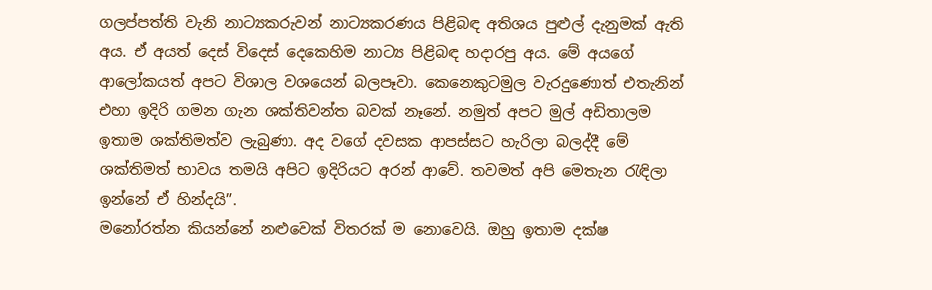ගලප්පත්ති වැනි නාට්‍යකරුවන් නාට්‍යකරණය පිළිබඳ අතිශය පුළුල් දැනුමක් ඇති අය. ඒ අයත් දෙස් විදෙස් දෙකෙහිම නාට්‍ය පිළිබඳ හදාරපු අය. මේ අයගේ ආලෝකයත් අපට විශාල වශයෙන් බලපෑවා. කෙනෙකුටමුල වැරදුණොත් එතැනින් එහා ඉදිරි ගමන ගැන ශක්තිවන්ත බවක් නෑනේ. නමුත් අපට මුල් අඩිතාලම ඉතාම ශක්තිමත්ව ලැබුණා. අද වගේ දවසක ආපස්සට හැරිලා බලද්දී මේ ශක්තිමත් භාවය තමයි අපිට ඉදිරියට අරන් ආවේ. තවමත් අපි මෙතැන රැඳිලා ඉන්නේ ඒ හින්දයි”.
මනෝරත්න කියන්නේ නළුවෙක් විතරක් ම නොවෙයි. ඔහු ඉතාම දක්ෂ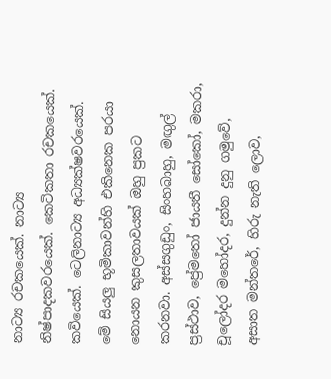නාට්‍ය රචකයෙක්. නාට්‍ය නිෂ්පාදකවරයෙක්. කෙටිකතා රචකයෙක්. කවියෙක්. ටෙලිනාට්‍ය අධ්‍යක්ෂවරයෙක්. මේ සියලු භූමිකාවන්හි එකිනෙක පරයා නොයන කුසලතාවයක් ඔහු ප්‍රකට කරනවා. අස්සගුඩුං, සිංහබාහු, මඟුල් ප්‍රස්ථාව, ප්‍රේමතෝ ජායතී සෝකෝ, මකරා, චූලෝදර මහෝදර, දුන්න දුනු ගමුවේ, අසාත මන්තරේ, හිරු නැති ලොව,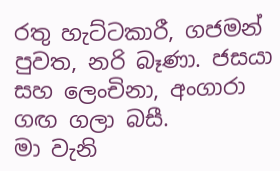රතු හැට්ටකාරී, ගජමන් පුවත, නරි බෑණා. ජසයා සහ ලෙංචිනා, අංගාරා ගඟ ගලා බසී.
මා වැනි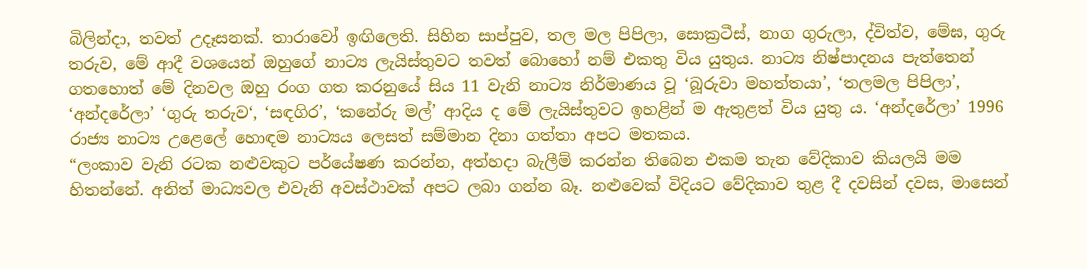බිලින්දා, තවත් උදෑසනක්. තාරාවෝ ඉඟිලෙති. සිහින සාප්පුව, තල මල පිපිලා, සොක්‍රටීස්, නාග ගුරුලා, ද්විත්ව, මේඝ, ගුරු තරුව, මේ ආදී වශයෙන් ඔහුගේ නාට්‍ය ලැයිස්තුවට තවත් බොහෝ නම් එකතු විය යුතුය. නාට්‍ය නිෂ්පාදනය පැත්තෙන් ගතහොත් මේ දිනවල ඔහු රංග ගත කරනුයේ සිය 11 වැනි නාට්‍ය නිර්මාණය වූ ‘බූරුවා මහත්තයා’, ‘තලමල පිපිලා’, ‘අන්දරේලා’ ‘ගුරු තරුව‘, ‘සඳගිර’, ‘කනේරු මල්’ ආදිය ද මේ ලැයිස්තුවට ඉහළින් ම ඇතුළත් විය යුතු ය. ‘අන්දරේලා’ 1996 රාජ්‍ය නාට්‍ය උළෙලේ හොඳම නාට්‍යය ලෙසත් සම්මාන දිනා ගත්තා අපට මතකය.
“ලංකාව වැනි රටක නළුවකුට පර්යේෂණ කරන්න, අත්හදා බැලීම් කරන්න තිබෙන එකම තැන වේදිකාව කියලයි මම හිතන්නේ. අනිත් මාධ්‍යවල එවැනි අවස්ථාවක් අපට ලබා ගන්න බෑ. නළුවෙක් විදියට වේදිකාව තුළ දී දවසින් දවස, මාසෙන්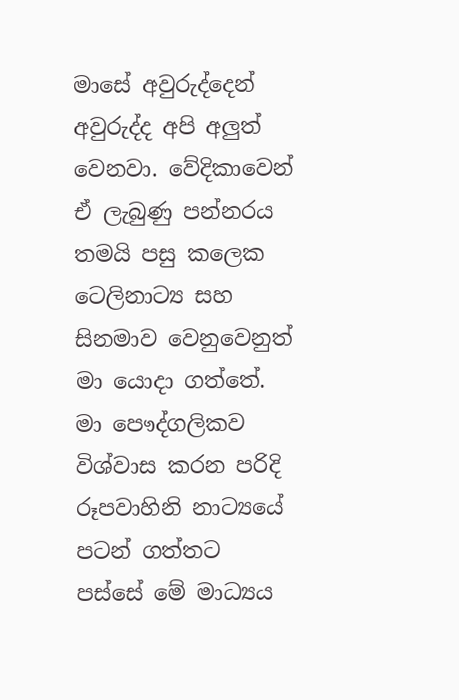මාසේ අවුරුද්දෙන් අවුරුද්ද අපි අලුත් වෙනවා. වේදිකාවෙන් ඒ ලැබුණු පන්නරය තමයි පසු කලෙක ටෙලිනාට්‍ය සහ සිනමාව වෙනුවෙනුත් මා යොදා ගත්තේ. මා පෞද්ගලිකව විශ්වාස කරන පරිදි රූපවාහිනි නාට්‍යයේ පටන් ගත්තට පස්සේ මේ මාධ්‍යය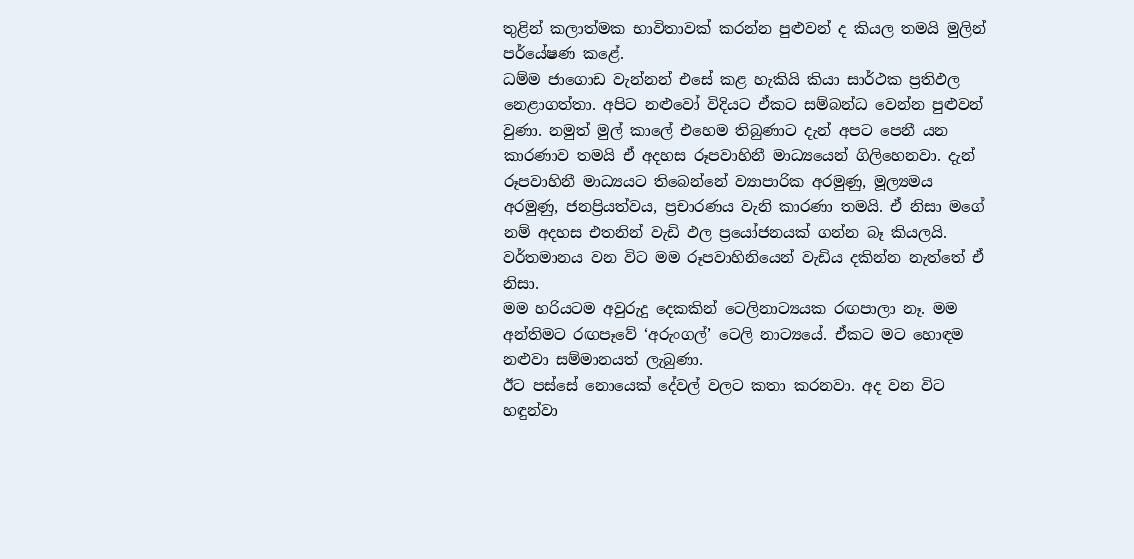තුළින් කලාත්මක භාවිතාවක් කරන්න පුළුවන් ද කියල තමයි මුලින් පර්යේෂණ කළේ.
ධම්ම ජාගොඩ වැන්නන් එසේ කළ හැකියි කියා සාර්ථක ප්‍රතිඵල නෙළාගත්තා. අපිට නළුවෝ විදියට ඒකට සම්බන්ධ වෙන්න පුළුවන් වුණා. නමුත් මුල් කාලේ එහෙම තිබුණාට දැන් අපට පෙනී යන කාරණාව තමයි ඒ අදහස රූපවාහිනී මාධ්‍යයෙන් ගිලිහෙනවා. දැන් රූපවාහිනී මාධ්‍යයට තිබෙන්නේ ව්‍යාපාරික අරමුණු, මූල්‍යමය අරමුණු, ජනප්‍රියත්වය, ප්‍රචාරණය වැනි කාරණා තමයි. ඒ නිසා මගේ නම් අදහස එතනින් වැඩි ඵල ප්‍රයෝජනයක් ගන්න බෑ කියලයි. වර්තමානය වන විට මම රූපවාහිනියෙන් වැඩිය දකින්න නැත්තේ ඒ නිසා.
මම හරියටම අවුරුදු දෙකකින් ටෙලිනාට්‍යයක රඟපාලා නෑ. මම අන්තිමට රඟපෑවේ ‘අරුංගල්’ ටෙලි නාට්‍යයේ. ඒකට මට හොඳම නළුවා සම්මානයත් ලැබුණා.
ඊට පස්සේ නොයෙක් දේවල් වලට කතා කරනවා. අද වන විට හඳුන්වා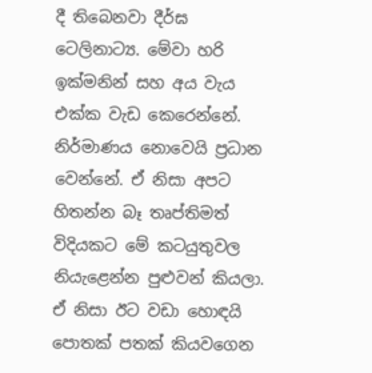දී තිබෙනවා දීර්ඝ ටෙලිනාට්‍ය. මේවා හරි ඉක්මනින් සහ අය වැය එක්ක වැඩ කෙරෙන්නේ. නිර්මාණය නොවෙයි ප්‍රධාන වෙන්නේ. ඒ නිසා අපට හිතන්න බෑ තෘප්තිමත් විදියකට මේ කටයුතුවල නියැළෙන්න පුළුවන් කියලා. ඒ නිසා ඊට වඩා හොඳයි පොතක් පතක් කියවගෙන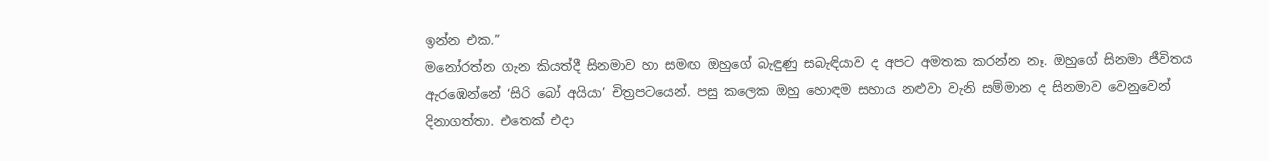ඉන්න එක.”
මනෝරත්න ගැන කියත්දී සිනමාව හා සමඟ ඔහුගේ බැඳුණු සබැඳියාව ද අපට අමතක කරන්න නෑ. ඔහුගේ සිනමා ජීවිතය ඇරඹෙන්නේ ‘සිරි බෝ අයියා’ චිත්‍රපටයෙන්. පසු කලෙක ඔහු හොඳම සහාය නළුවා වැනි සම්මාන ද සිනමාව වෙනුවෙන් දිනාගත්තා. එතෙක් එදා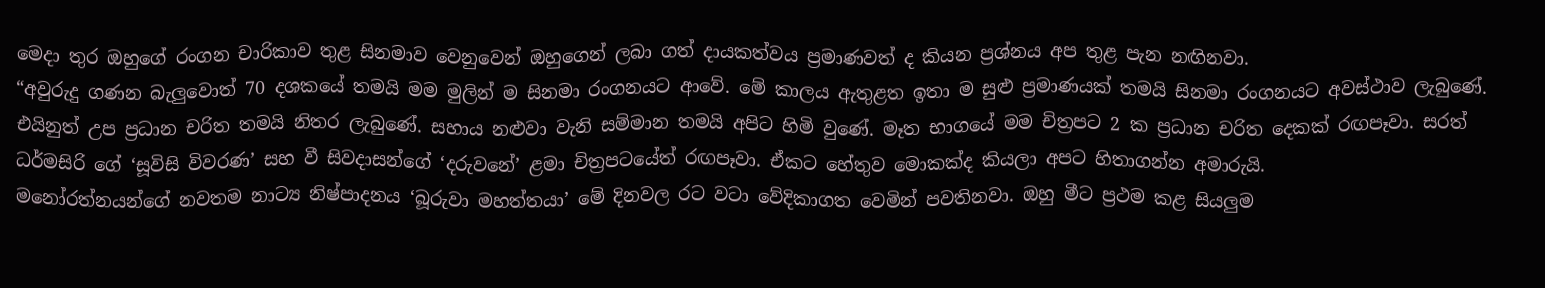මෙදා තුර ඔහුගේ රංගන චාරිකාව තුළ සිනමාව වෙනුවෙන් ඔහුගෙන් ලබා ගත් දායකත්වය ප්‍රමාණවත් ද කියන ප්‍රශ්නය අප තුළ පැන නඟිනවා.
“අවුරුදු ගණන බැලුවොත් 70 දශකයේ තමයි මම මුලින් ම සිනමා රංගනයට ආවේ. මේ කාලය ඇතුළත ඉතා ම සුළු ප්‍රමාණයක් තමයි සිනමා රංගනයට අවස්ථාව ලැබුණේ. එයිනුත් උප ප්‍රධාන චරිත තමයි නිතර ලැබුණේ. සහාය නළුවා වැනි සම්මාන තමයි අපිට හිමි වුණේ. මෑත භාගයේ මම චිත්‍රපට 2 ක ප්‍රධාන චරිත දෙකක් රඟපෑවා. සරත් ධර්මසිරි ගේ ‘සූවිසි විවරණ’ සහ වී සිවදාසන්ගේ ‘දරුවනේ’ ළමා චිත්‍රපටයේත් රඟපෑවා. ඒකට හේතුව මොකක්ද කියලා අපට හිතාගන්න අමාරුයි.
මනෝරත්නයන්ගේ නවතම නාට්‍ය නිෂ්පාදනය ‘බූරුවා මහත්තයා’ මේ දිනවල රට වටා වේදිකාගත වෙමින් පවතිනවා. ඔහු මීට ප්‍රථම කළ සියලුම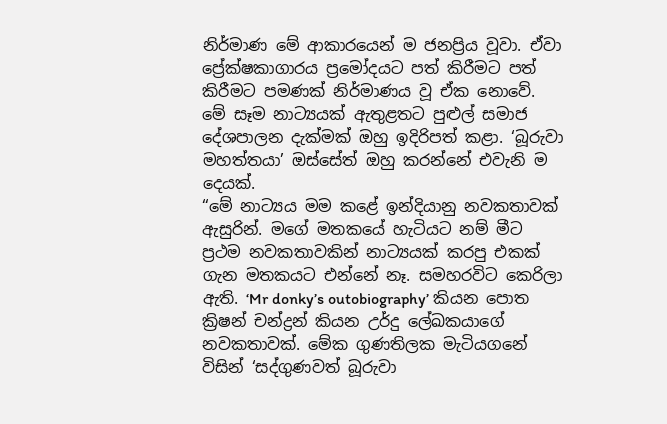නිර්මාණ මේ ආකාරයෙන් ම ජනප්‍රිය වූවා. ඒවා ප්‍රේක්ෂකාගාරය ප්‍රමෝදයට පත් කිරීමට පත් කිරීමට පමණක් නිර්මාණය වූ ඒක නොවේ.
මේ සෑම නාට්‍යයක් ඇතුළතට පුළුල් සමාජ දේශපාලන දැක්මක් ඔහු ඉදිරිපත් කළා. ‘බූරුවා මහත්තයා’ ඔස්සේත් ඔහු කරන්නේ එවැනි ම දෙයක්.
“මේ නාට්‍යය මම කළේ ඉන්දියානු නවකතාවක් ඇසුරින්. මගේ මතකයේ හැටියට නම් මීට ප්‍රථම නවකතාවකින් නාට්‍යයක් කරපු එකක් ගැන මතකයට එන්නේ නෑ. සමහරවිට කෙරිලා ඇති. ‘Mr donky’s outobiography’ කියන පොත ක්‍රිෂන් චන්ද්‍රන් කියන උර්දු ලේඛකයාගේ නවකතාවක්. මේක ගුණතිලක මැටියගනේ විසින් ‘සද්ගුණවත් බූරුවා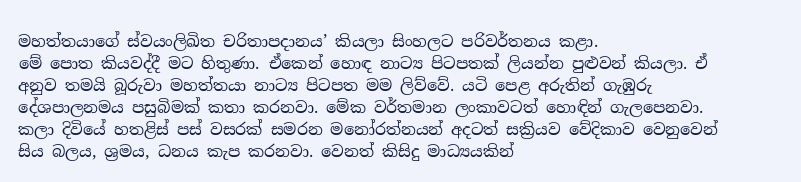මහත්තයාගේ ස්වයංලිඛිත චරිතාපදානය’ කියලා සිංහලට පරිවර්තනය කළා.
මේ පොත කියවද්දී මට හිතුණා. ඒකෙන් හොඳ නාට්‍ය පිටපතක් ලියන්න පුළුවන් කියලා. ඒ අනුව තමයි බූරුවා මහත්තයා නාට්‍ය පිටපත මම ලිව්වේ. යටි පෙළ අරුතින් ගැඹුරු දේශපාලනමය පසුබිමක් කතා කරනවා. මේක වර්තමාන ලංකාවටත් හොඳින් ගැලපෙනවා.
කලා දිවියේ හතළිස් පස් වසරක් සමරන මනෝරත්නයන් අදටත් සක්‍රියව වේදිකාව වෙනුවෙන් සිය බලය, ශ්‍රමය, ධනය කැප කරනවා. වෙනත් කිසිදු මාධ්‍යයකින්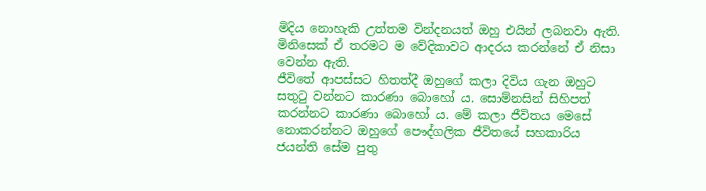මිදිය නොහැකි උත්තම වින්දනයත් ඔහු එයින් ලබනවා ඇති. මිනිසෙක් ඒ තරමට ම වේදිකාවට ආදරය කරන්නේ ඒ නිසා වෙන්න ඇති.
ජීවිතේ ආපස්සට හිතත්දී ඔහුගේ කලා දිවිය ගැන ඔහුට සතුටු වන්නට කාරණා බොහෝ ය. සොම්නසින් සිහිපත් කරන්නට කාරණා බොහෝ ය. මේ කලා ජීවිතය මෙසේ නොකරන්නට ඔහුගේ පෞද්ගලික ජීවිතයේ සහකාරිය ජයන්ති සේම පුතු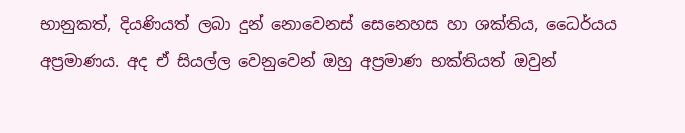භානුකත්, දියණියත් ලබා දුන් නොවෙනස් සෙනෙහස හා ශක්තිය, ධෛර්යය අප්‍රමාණය. අද ඒ සියල්ල වෙනුවෙන් ඔහු අප්‍රමාණ භක්තියත් ඔවුන්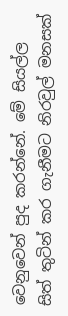වෙනුවෙන් පුද කරන්නේ. මේ සියල්ල සිත් තුටින් කර ගැනීමට නිරවුල් මනසක්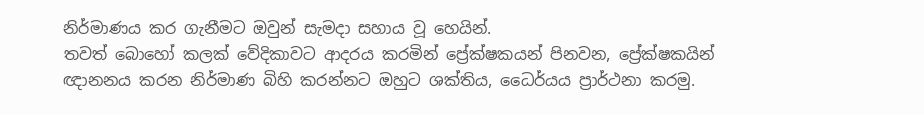නිර්මාණය කර ගැනීමට ඔවුන් සැමදා සහාය වූ හෙයින්.
තවත් බොහෝ කලක් වේදිකාවට ආදරය කරමින් ප්‍රේක්ෂකයන් පිනවන, ප්‍රේක්ෂකයින් ඥානනය කරන නිර්මාණ බිහි කරන්නට ඔහුට ශක්තිය, ධෛර්යය ප්‍රාර්ථනා කරමු.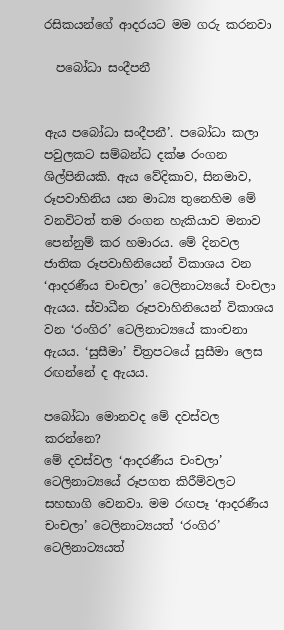රසිකයන්ගේ ආදරයට මම ගරු කරනවා

  පබෝධා සංදීපනී


ඇය පබෝධා සංදීපනී’. පබෝධා කලා පවුලකට සම්බන්ධ දක්ෂ රංගන ශිල්පිනියකි. ඇය වේදිකාව, සිනමාව, රූපවාහිනිය යන මාධ්‍ය තුනෙහිම මේ වනවිටත් තම රංගන හැකියාව මනාව පෙන්නුම් කර හමාරය. මේ දිනවල ජාතික රූපවාහිනියෙන් විකාශය වන ‘ආදරණීය චංචලා’ ටෙලිනාට්‍යයේ චංචලා ඇයය. ස්වාධීන රූපවාහිනියෙන් විකාශය වන ‘රංගිර’ ටෙලිනාට්‍යයේ කාංචනා ඇයය. ‘සුසීමා’ චිත්‍රපටයේ සුසීමා ලෙස රඟන්නේ ද ඇයය.

පබෝධා මොනවද මේ දවස්වල කරන්නෙ?
මේ දවස්වල ‘ආදරණීය චංචලා’ ටෙලිනාට්‍යයේ රූපගත කිරීම්වලට සහභාගි වෙනවා. මම රඟපෑ ‘ආදරණීය චංචලා’ ටෙලිනාට්‍යයත් ‘රංගිර’ ටෙලිනාට්‍යයත්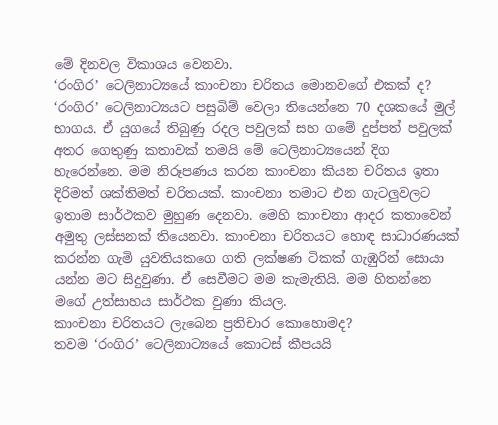මේ දිනවල විකාශය වෙනවා.
‘රංගිර’ ටෙලිනාට්‍යයේ කාංචනා චරිතය මොනවගේ එකක් ද?
‘රංගිර’ ටෙලිනාට්‍යයට පසුබිම් වෙලා තියෙන්නෙ 70 දශකයේ මුල් භාගය. ඒ යුගයේ තිබුණු රදල පවුලක් සහ ගමේ දුප්පත් පවුලක් අතර ගෙතුණු කතාවක් තමයි මේ ටෙලිනාට්‍යයෙන් දිග හැරෙන්නෙ. මම නිරූපණය කරන කාංචනා කියන චරිතය ඉතා දිරිමත් ශක්තිමත් චරිතයක්. කාංචනා තමාට එන ගැටලුවලට ඉතාම සාර්ථකව මුහුණ දෙනවා. මෙහි කාංචනා ආදර කතාවෙන් අමුතු ලස්සනක් තියෙනවා. කාංචනා චරිතයට හොඳ සාධාරණයක් කරන්න ගැමි යුවතියකගෙ ගති ලක්ෂණ ටිකක් ගැඹුරින් සොයා යන්න මට සිදුවුණා. ඒ සෙවීමට මම කැමැතියි. මම හිතන්නෙ මගේ උත්සාහය සාර්ථක වුණා කියල.
කාංචනා චරිතයට ලැබෙන ප්‍රතිචාර කොහොමද?
තවම ‘රංගිර’ ටෙලිනාට්‍යයේ කොටස් කීපයයි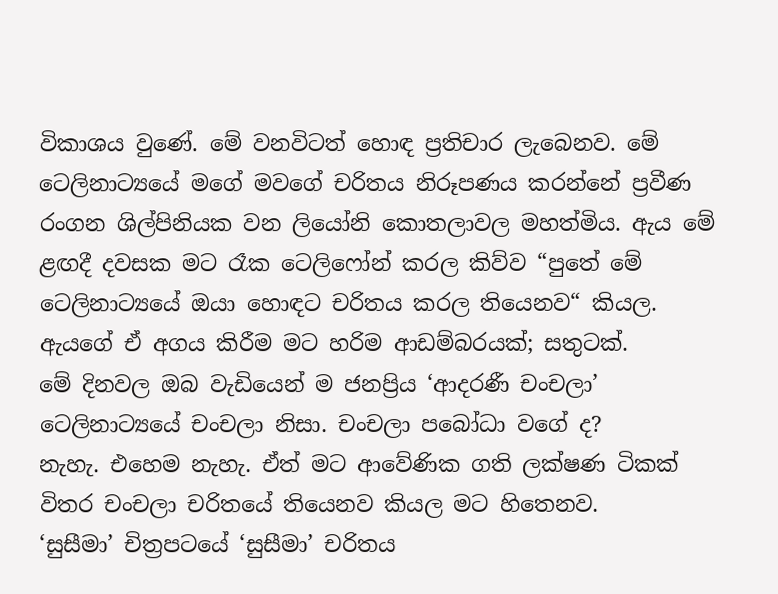විකාශය වුණේ. මේ වනවිටත් හොඳ ප්‍රතිචාර ලැබෙනව. මේ ටෙලිනාට්‍යයේ මගේ මවගේ චරිතය නිරූපණය කරන්නේ ප්‍රවීණ රංගන ශිල්පිනියක වන ලියෝනි කොතලාවල මහත්මිය. ඇය මේ ළඟදී දවසක මට රෑක ටෙලිෆෝන් කරල කිව්ව “පුතේ මේ ටෙලිනාට්‍යයේ ඔයා හොඳට චරිතය කරල තියෙනව“ කියල. ඇයගේ ඒ අගය කිරීම මට හරිම ආඩම්බරයක්; සතුටක්.
මේ දිනවල ඔබ වැඩියෙන් ම ජනප්‍රිය ‘ආදරණී චංචලා’ ටෙලිනාට්‍යයේ චංචලා නිසා. චංචලා පබෝධා වගේ ද?
නැහැ. එහෙම නැහැ. ඒත් මට ආවේණික ගති ලක්ෂණ ටිකක් විතර චංචලා චරිතයේ තියෙනව කියල මට හිතෙනව.
‘සුසීමා’ චිත්‍රපටයේ ‘සුසීමා’ චරිතය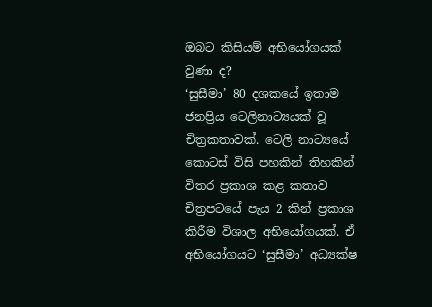ඔබට කිසියම් අභියෝගයක් වුණා ද?
‘සුසීමා’ 80 දශකයේ ඉතාම ජනප්‍රිය ටෙලිනාට්‍යයක් වූ චිත්‍රකතාවක්. ටෙලි නාට්‍යයේ කොටස් විසි පහකින් තිහකින් විතර ප්‍රකාශ කළ කතාව චිත්‍රපටයේ පැය 2 කින් ප්‍රකාශ කිරීම විශාල අභියෝගයක්. ඒ අභියෝගයට ‘සුසීමා’ අධ්‍යක්ෂ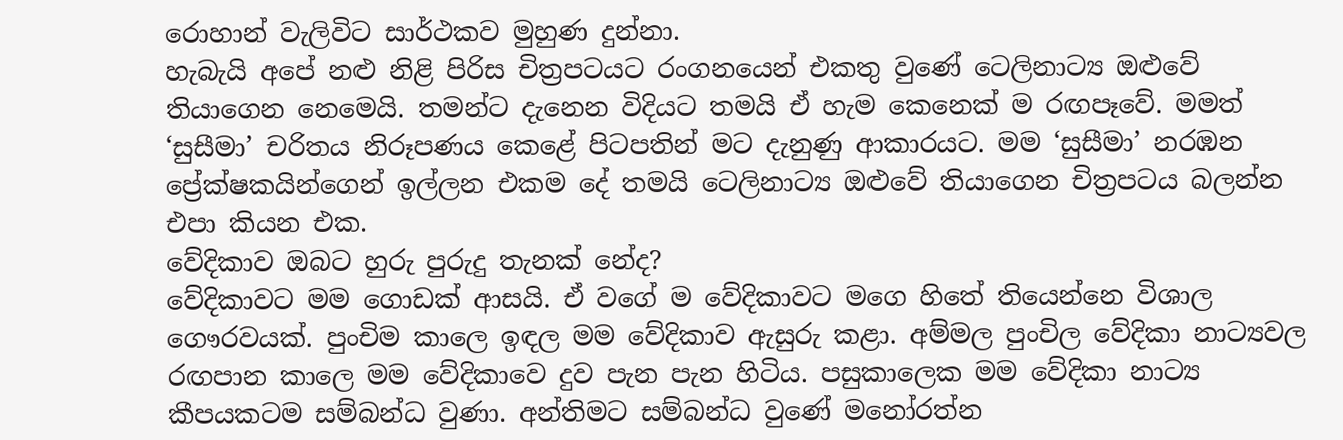රොහාන් වැලිවිට සාර්ථකව මුහුණ දුන්නා.
හැබැයි අපේ නළු නිළි පිරිස චිත්‍රපටයට රංගනයෙන් එකතු වුණේ ටෙලිනාට්‍ය ඔළුවේ තියාගෙන නෙමෙයි. තමන්ට දැනෙන විදියට තමයි ඒ හැම කෙනෙක් ම රඟපෑවේ. මමත් ‘සුසීමා’ චරිතය නිරූපණය කෙළේ පිටපතින් මට දැනුණු ආකාරයට. මම ‘සුසීමා’ නරඹන ප්‍රේක්ෂකයින්ගෙන් ඉල්ලන එකම දේ තමයි ටෙලිනාට්‍ය ඔළුවේ තියාගෙන චිත්‍රපටය බලන්න එපා කියන එක.
වේදිකාව ඔබට හුරු පුරුදු තැනක් නේද?
වේදිකාවට මම ගොඩක් ආසයි. ඒ වගේ ම වේදිකාවට මගෙ හිතේ තියෙන්නෙ විශාල ගෞරවයක්. පුංචිම කාලෙ ඉඳල මම වේදිකාව ඇසුරු කළා. අම්මල පුංචිල වේදිකා නාට්‍යවල රඟපාන කාලෙ මම වේදිකාවෙ දුව පැන පැන හිටිය. පසුකාලෙක මම වේදිකා නාට්‍ය කීපයකටම සම්බන්ධ වුණා. අන්තිමට සම්බන්ධ වුණේ මනෝරත්න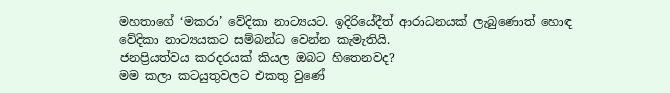මහතාගේ ‘මකරා’ වේදිකා නාට්‍යයට. ඉදිරියේදීත් ආරාධනයක් ලැබුණොත් හොඳ වේදිකා නාට්‍යයකට සම්බන්ධ වෙන්න කැමැතියි.
ජනප්‍රියත්වය කරදරයක් කියල ඔබට හිතෙනවද?
මම කලා කටයුතුවලට එකතු වුණේ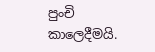පුංචි කාලෙදීමයි.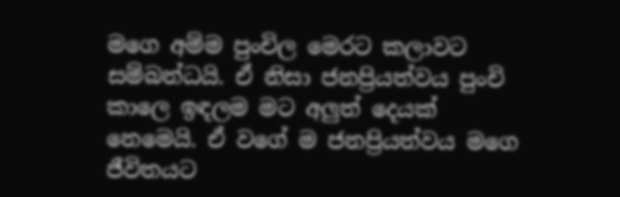මගෙ අම්ම පුංචිල මෙරට කලාවට සම්බන්ධයි. ඒ නිසා ජනප්‍රියත්වය පුංචි කාලෙ ඉඳලම මට අලුත් දෙයක් නෙමෙයි. ඒ වගේ ම ජනප්‍රියත්වය මගෙ ජීවිතයට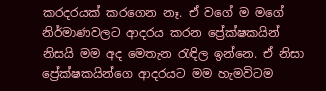කරදරයක් කරගෙන නෑ. ඒ වගේ ම මගේ නිර්මාණවලට ආදරය කරන ප්‍රේක්ෂකයින් නිසයි මම අද මෙතැන රැඳිල ඉන්නෙ. ඒ නිසා ප්‍රේක්ෂකයින්ගෙ ආදරයට මම හැමවිටම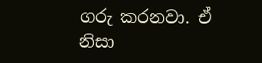ගරු කරනවා. ඒ නිසා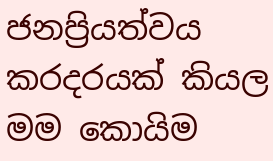ජනප්‍රියත්වය කරදරයක් කියල මම කොයිම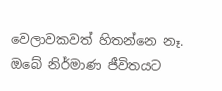වෙලාවකවත් හිතන්නෙ නෑ.
ඔබේ නිර්මාණ ජීවිතයට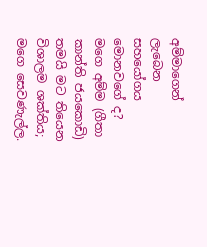අම්මාගෙන් ලැබෙන සහයෝගය මොනවගේ ද?
මගෙ අම්ම (ගීතා කාන්ති ජයකොඩි) තමයි මට තියෙන විශාලම ශක්තිය; මගෙ සෙවණැල්ල.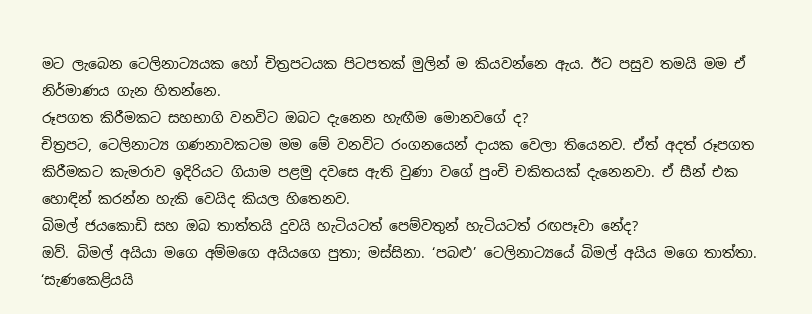මට ලැබෙන ටෙලිනාට්‍යයක හෝ චිත්‍රපටයක පිටපතක් මුලින් ම කියවන්නෙ ඇය. ඊට පසුව තමයි මම ඒ නිර්මාණය ගැන හිතන්නෙ.
රූපගත කිරීමකට සහභාගි වනවිට ඔබට දැනෙන හැඟීම මොනවගේ ද?
චිත්‍රපට, ටෙලිනාට්‍ය ගණනාවකටම මම මේ වනවිට රංගනයෙන් දායක වෙලා තියෙනව. ඒත් අදත් රූපගත කිරීමකට කැමරාව ඉදිරියට ගියාම පළමු දවසෙ ඇති වුණා වගේ පුංචි චකිතයක් දැනෙනවා. ඒ සීන් එක හොඳින් කරන්න හැකි වෙයිද කියල හිතෙනව.
බිමල් ජයකොඩි සහ ඔබ තාත්තයි දුවයි හැටියටත් පෙම්වතුන් හැටියටත් රඟපෑවා නේද?
ඔව්. බිමල් අයියා මගෙ අම්මගෙ අයියගෙ පුතා; මස්සිනා. ‘පබළු’ ටෙලිනාට්‍යයේ බිමල් අයිය මගෙ තාත්තා. ‘සැණකෙළියයි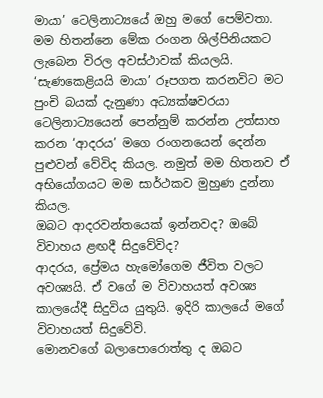මායා’ ටෙලිනාට්‍යයේ ඔහු මගේ පෙම්වතා. මම හිතන්නෙ මේක රංගන ශිල්පිනියකට ලැබෙන විරල අවස්ථාවක් කියලයි. ‘සැණකෙළියයි මායා’ රූපගත කරනවිට මට පුංචි බයක් දැනුණා අධ්‍යක්ෂවරයා ටෙලිනාට්‍යයෙන් පෙන්නුම් කරන්න උත්සාහ කරන ‘ආදරය’ මගෙ රංගනයෙන් දෙන්න පුළුවන් වේවිද කියල. නමුත් මම හිතනව ඒ අභියෝගයට මම සාර්ථකව මුහුණ දුන්නා කියල.
ඔබට ආදරවන්තයෙක් ඉන්නවද? ඔබේ විවාහය ළඟදී සිදුවේවිද?
ආදරය, ප්‍රේමය හැමෝගෙම ජීවිත වලට අවශ්‍යයි. ඒ වගේ ම විවාහයත් අවශ්‍ය කාලයේදී සිදුවිය යුතුයි. ඉදිරි කාලයේ මගේ විවාහයත් සිදුවේවි.
මොනවගේ බලාපොරොත්තු ද ඔබට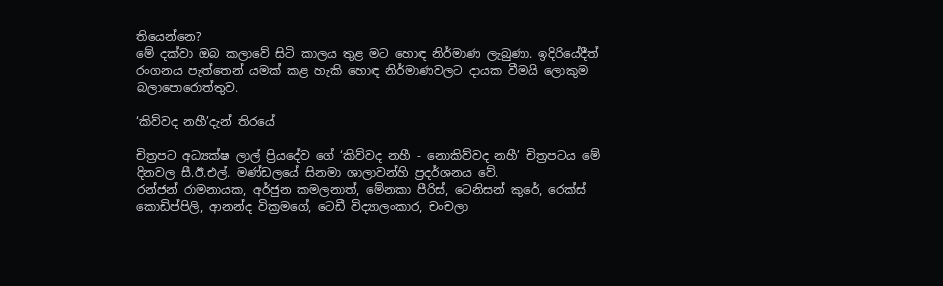තියෙන්නෙ?
මේ දක්වා ඔබ කලාවේ සිටි කාලය තුළ මට හොඳ නිර්මාණ ලැබුණා. ඉදිරියේදීත් රංගනය පැත්තෙන් යමක් කළ හැකි හොඳ නිර්මාණවලට දායක වීමයි ලොකුම බලාපොරොත්තුව.

‘කිව්වද නහී’දැන් තිරයේ

චිත්‍රපට අධ්‍යක්ෂ ලාල් ප්‍රියදේව ගේ ‘කිව්වද නහී - නොකිව්වද නහී’ චිත්‍රපටය මේ දිනවල සී.ඊ.එල්. මණ්ඩලයේ සිනමා ශාලාවන්හි ප්‍රදර්ශනය වේ.
රන්ජන් රාමනායක, අර්ජුන කමලනාත්, මේනකා පීරිස්, ටෙනිසන් කුරේ, රෙක්ස් කොඩිප්පිලි, ආනන්ද වික්‍රමගේ, ටෙඩී විද්‍යාලංකාර, චංචලා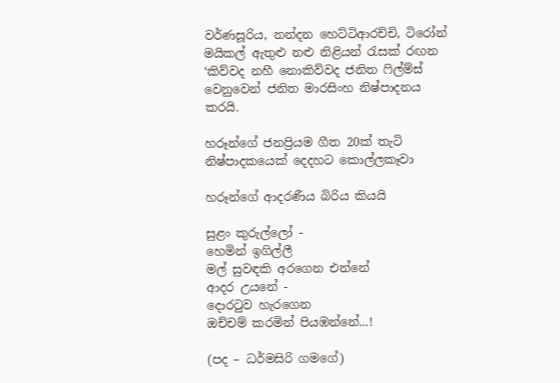වර්ණසූරිය, නන්දන හෙට්ටිආරච්චි, ටිරෝන් මයිකල් ඇතුළු නළු නිළියන් රැසක් රඟන ‘කිව්වද නහී නොකිව්වද ජනිත ෆිල්ම්ස් වෙනුවෙන් ජනිත මාරසිංහ නිෂ්පාදනය කරයි.

හරූන්ගේ ජනප්‍රියම ගීත 20ක් තැටි නිෂ්පාදකයෙක් දෙදහට කොල්ලකෑවා

හරූන්ගේ ආදරණීය බිරිය කියයි

සුළං කුරුල්ලෝ -
හෙමින් ඉගිල්ලී
මල් සුවඳකි අරගෙන එන්නේ
ආදර උයනේ -
දොරටුව හැරගෙන
ඔච්චම් කරමින් පියඹන්නේ...!

(පද – ධර්මසිරි ගමගේ)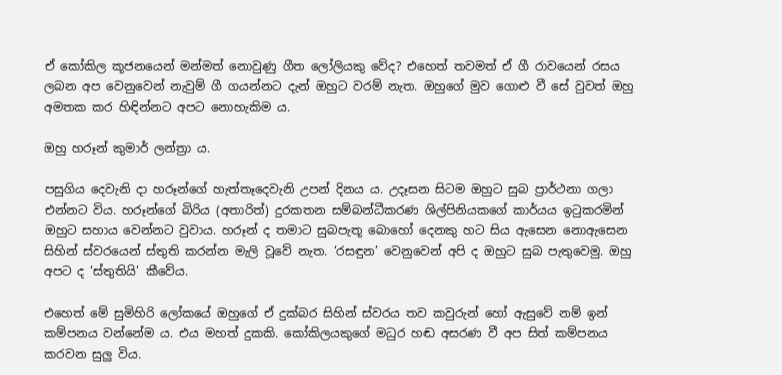ඒ කෝකිල කූජනයෙන් මන්මත් නොවුණු ගීත ලෝලියකු වේද? එහෙත් තවමත් ඒ ගී රාවයෙන් රසය ලබන අප වෙනුවෙන් නැවුම් ගී ගයන්නට දැන් ඔහුට වරම් නැත. ඔහුගේ මුව ගොළු වී සේ වුවත් ඔහු අමතක කර හිඳින්නට අපට නොහැකිම ය.

ඔහු හරූන් කුමාර් ලන්ත්‍රා ය.

පසුගිය දෙවැනි දා හරූන්ගේ හැත්තෑදෙවැනි උපන් දිනය ය. උදෑසන සිටම ඔහුට සුබ ප්‍රාර්ථනා ගලා එන්නට විය. හරූන්ගේ බිරිය (අතාරිත්) දුරකතන සම්බන්ධීකරණ ශිල්පිනියකගේ කාර්යය ඉටුකරමින් ඔහුට සහාය වෙන්නට වුවාය. හරූන් ද තමාට සුබපැතූ බොහෝ දෙනකු හට සිය ඇසෙන නොඇසෙන සිහින් ස්වරයෙන් ස්තුති කරන්න මැලි වූවේ නැත. ‘රසඳුන’ වෙනුවෙන් අපි ද ඔහුට සුබ පැතුවෙමු. ඔහු අපට ද ‘ස්තුතියි’ කීවේය.

එහෙත් මේ සුමිහිරි ලෝකයේ ඔහුගේ ඒ දුක්බර සිහින් ස්වරය තව කවුරුන් හෝ ඇසුවේ නම් ඉන් කම්පනය වන්නේම ය. එය මහත් දුකකි. කෝකිලයකුගේ මධුර හඬ අසරණ වී අප සිත් කම්පනය කරවන සුලු විය.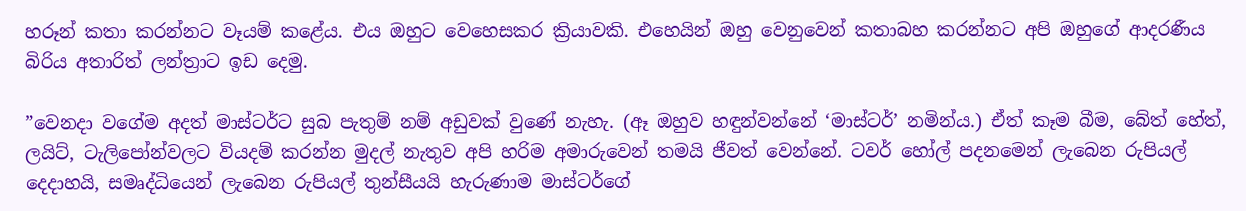හරූන් කතා කරන්නට වෑයම් කළේය. එය ඔහුට වෙහෙසකර ක්‍රියාවකි. එහෙයින් ඔහු වෙනුවෙන් කතාබහ කරන්නට අපි ඔහුගේ ආදරණීය බිරිය අතාරිත් ලන්ත්‍රාට ඉඩ දෙමු.

”වෙනදා වගේම අදත් මාස්ටර්ට සුබ පැතුම් නම් අඩුවක් වුණේ නැහැ. (ඈ ඔහුව හඳුන්වන්නේ ‘මාස්ටර්’ නමින්ය.) ඒත් කෑම බීම, බේත් හේත්, ලයිට්, ටැලිපෝන්වලට වියදම් කරන්න මුදල් නැතුව අපි හරිම අමාරුවෙන් තමයි ජීවත් වෙන්නේ. ටවර් හෝල් පදනමෙන් ලැබෙන රුපියල් දෙදාහයි, සමෘද්ධියෙන් ලැබෙන රුපියල් තුන්සීයයි හැරුණාම මාස්ටර්ගේ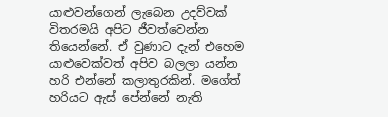යාළුවන්ගෙන් ලැබෙන උදව්වක් විතරමයි අපිට ජීවත්වෙන්න තියෙන්නේ. ඒ වුණාට දැන් එහෙම යාළුවෙක්වත් අපිව බලලා යන්න හරි එන්නේ කලාතුරකින්. මගේත් හරියට ඇස් පේන්නේ නැති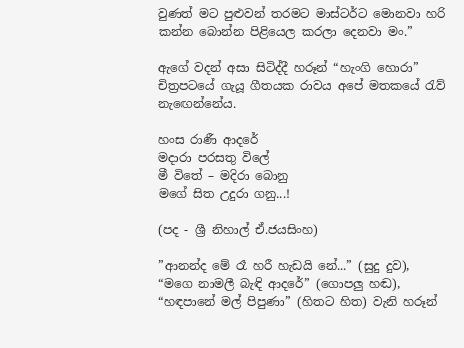වුණත් මට පුළුවන් තරමට මාස්ටර්ට මොනවා හරි කන්න බොන්න පිළියෙල කරලා දෙනවා මං.”

ඇගේ වදන් අසා සිටිද්දී හරූන් “හැංගි හොරා” චිත්‍රපටයේ ගැයූ ගීතයක රාවය අපේ මතකයේ රැව් නැඟෙන්නේය.

හංස රාණී ආදරේ
මදාරා පරසතු විලේ
මී විතේ – මදිරා බොනු
මගේ සිත උදුරා ගනු...!

(පද - ශ්‍රී නිහාල් ඒ.ජයසිංහ)

”ආනන්ද මේ රෑ හරී හැඩයි නේ...” (සුදු දුව), “මගෙ නාමලී බැඳි ආදරේ” (ගොපලු හඬ), “හඳපානේ මල් පිපුණා” (හිතට හිත) වැනි හරූන්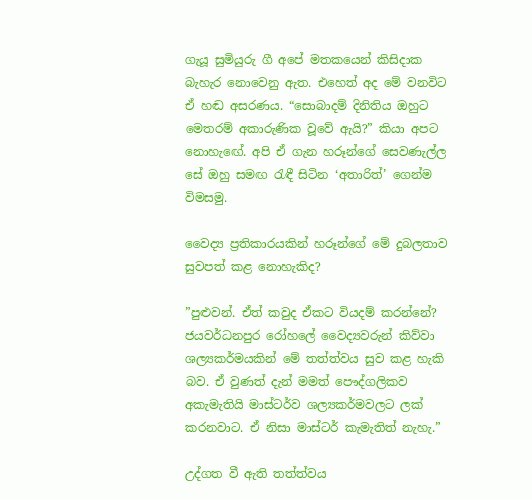ගැයූ සුමියුරු ගී අපේ මතකයෙන් කිසිදාක බැහැර නොවෙනු ඇත. එහෙත් අද මේ වනවිට ඒ හඬ අසරණය. “සොබාදම් දිනිතිය ඔහුට මෙතරම් අකාරුණික වූවේ ඇයි?” කියා අපට නොහැඟේ. අපි ඒ ගැන හරූන්ගේ සෙවණැල්ල සේ ඔහු සමඟ රැඳී සිටින ‘අතාරිත්’ ගෙන්ම විමසමු.

වෛද්‍ය ප්‍රතිකාරයකින් හරූන්ගේ මේ දුබලතාව සුවපත් කළ නොහැකිද?

”පුළුවන්. ඒත් කවුද ඒකට වියදම් කරන්නේ? ජයවර්ධනපුර රෝහලේ වෛද්‍යවරුන් කිව්වා ශල්‍යකර්මයකින් මේ තත්ත්වය සුව කළ හැකි බව. ඒ වුණත් දැන් මමත් පෞද්ගලිකව අකැමැතියි මාස්ටර්ව ශල්‍යකර්මවලට ලක් කරනවාට. ඒ නිසා මාස්ටර් කැමැතිත් නැහැ.”

උද්ගත වී ඇති තත්ත්වය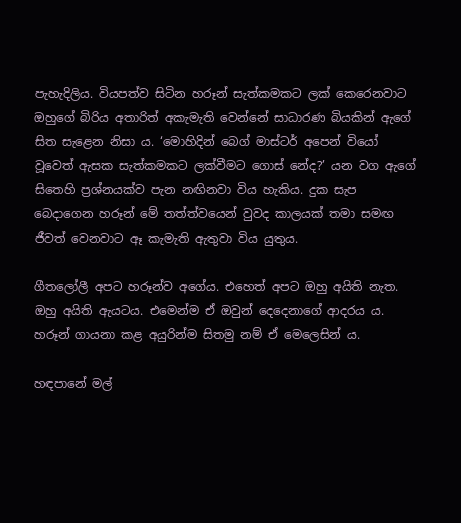පැහැදිලිය. වියපත්ව සිටින හරූන් සැත්කමකට ලක් කෙරෙනවාට ඔහුගේ බිරිය අතාරිත් අකැමැති වෙන්නේ සාධාරණ බියකින් ඇගේ සිත සැළෙන නිසා ය. ‘මොහිදින් බෙග් මාස්ටර් අපෙන් වියෝ වූවෙත් ඇසක සැත්කමකට ලක්වීමට ගොස් නේද?’ යන වග ඇගේ සිතෙහි ප්‍රශ්නයක්ව පැන නඟිනවා විය හැකිය. දුක සැප බෙදාගෙන හරූන් මේ තත්ත්වයෙන් වුවද කාලයක් තමා සමඟ ජීවත් වෙනවාට ඈ කැමැති ඇතුවා විය යුතුය.

ගීතලෝලී අපට හරූන්ව අගේය. එහෙත් අපට ඔහු අයිති නැත. ඔහු අයිති ඇයටය. එමෙන්ම ඒ ඔවුන් දෙදෙනාගේ ආදරය ය. හරූන් ගායනා කළ අයුරින්ම සිතමු නම් ඒ මෙලෙසින් ය.

හඳපානේ මල්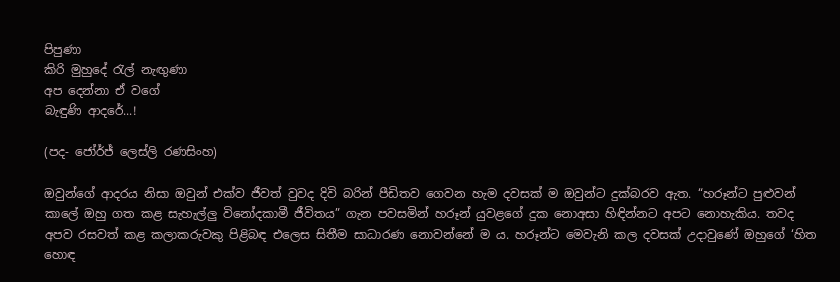පිපුණා
කිරි මුහුදේ රැල් නැඟුණා
අප දෙන්නා ඒ වගේ
බැඳුණි ආදරේ...!

(පද- ජෝර්ජ් ලෙස්ලි රණසිංහ)

ඔවුන්ගේ ආදරය නිසා ඔවුන් එක්ව ජීවත් වුවද දිවි බරින් පීඩිතව ගෙවන හැම දවසක් ම ඔවුන්ට දුක්බරව ඇත. “හරූන්ට පුළුවන් කාලේ ඔහු ගත කළ සැහැල්ලු විනෝදකාමී ජීවිතය” ගැන පවසමින් හරූන් යුවළගේ දුක නොඅසා හිඳින්නට අපට නොහැකිය. තවද අපව රසවත් කළ කලාකරුවකු පිළිබඳ එලෙස සිතීම සාධාරණ නොවන්නේ ම ය. හරූන්ට මෙවැනි කල දවසක් උදාවුණේ ඔහුගේ ‘හිත හොඳ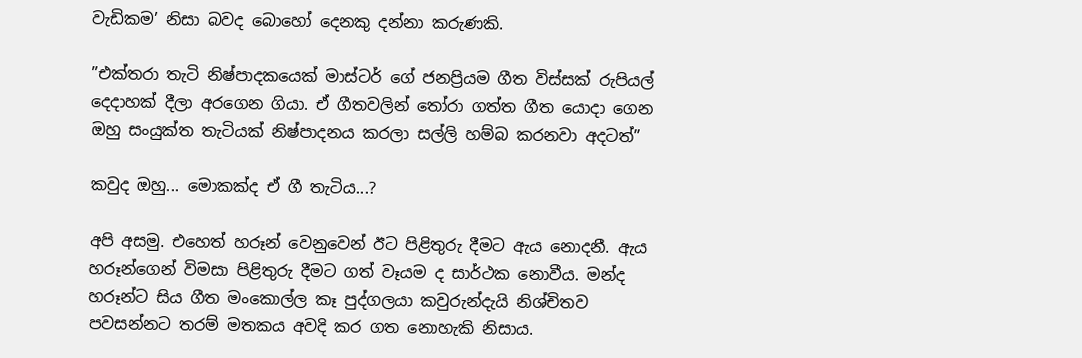වැඩිකම’ නිසා බවද බොහෝ දෙනකු දන්නා කරුණකි.

”එක්තරා තැටි නිෂ්පාදකයෙක් මාස්ටර් ගේ ජනප්‍රියම ගීත විස්සක් රුපියල් දෙදාහක් දීලා අරගෙන ගියා. ඒ ගීතවලින් තෝරා ගත්ත ගීත යොදා ගෙන ඔහු සංයුක්ත තැටියක් නිෂ්පාදනය කරලා සල්ලි හම්බ කරනවා අදටත්”

කවුද ඔහු... මොකක්ද ඒ ගී තැටිය...?

අපි අසමු. එහෙත් හරූන් වෙනුවෙන් ඊට පිළිතුරු දීමට ඇය නොදනී. ඇය හරූන්ගෙන් විමසා පිළිතුරු දීමට ගත් වෑයම ද සාර්ථක නොවීය. මන්ද හරූන්ට සිය ගීත මංකොල්ල කෑ පුද්ගලයා කවුරුන්දැයි නිශ්චිතව පවසන්නට තරම් මතකය අවදි කර ගත නොහැකි නිසාය.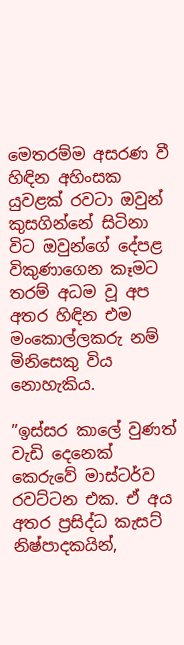මෙතරම්ම අසරණ වී හිඳින අහිංසක යුවළක් රවටා ඔවුන් කුසගින්නේ සිටිනා විට ඔවුන්ගේ දේපළ විකුණාගෙන කෑමට තරම් අධම වූ අප අතර හිඳින එම මංකොල්ලකරු නම් මිනිසෙකු විය නොහැකිය.

”ඉස්සර කාලේ වුණත් වැඩි දෙනෙක් කෙරුවේ මාස්ටර්ව රවට්ටන එක. ඒ අය අතර ප්‍රසිද්ධ කැසට් නිෂ්පාදකයින්,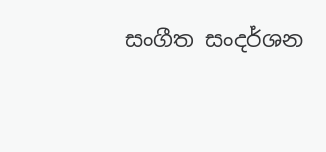සංගීත සංදර්ශන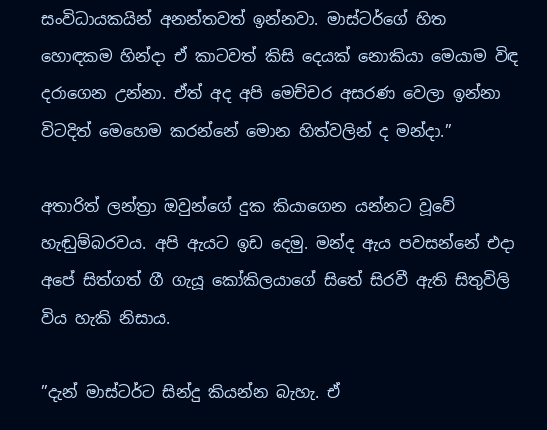සංවිධායකයින් අනන්තවත් ඉන්නවා. මාස්ටර්ගේ හිත හොඳකම හින්දා ඒ කාටවත් කිසි දෙයක් නොකියා මෙයාම විඳ දරාගෙන උන්නා. ඒත් අද අපි මෙච්චර අසරණ වෙලා ඉන්නා විටදිත් මෙහෙම කරන්නේ මොන හිත්වලින් ද මන්දා.”

අතාරිත් ලන්ත්‍රා ඔවුන්ගේ දුක කියාගෙන යන්නට වූවේ හැඬුම්බරවය. අපි ඇයට ඉඩ දෙමු. මන්ද ඇය පවසන්නේ එදා අපේ සිත්ගත් ගී ගැයූ කෝකිලයාගේ සිතේ සිරවී ඇති සිතුවිලි විය හැකි නිසාය.

”දැන් මාස්ටර්ට සින්දු කියන්න බැහැ. ඒ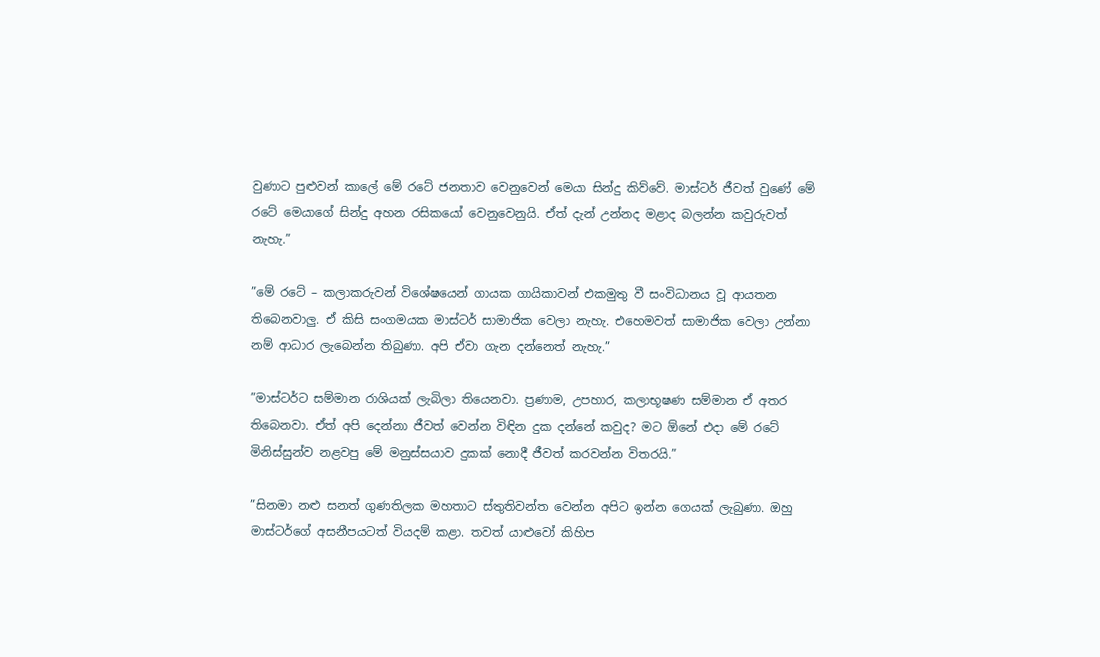වුණාට පුළුවන් කාලේ මේ රටේ ජනතාව වෙනුවෙන් මෙයා සින්දු කිව්වේ. මාස්ටර් ජීවත් වුණේ මේ රටේ මෙයාගේ සින්දු අහන රසිකයෝ වෙනුවෙනුයි. ඒත් දැන් උන්නද මළාද බලන්න කවුරුවත් නැහැ.”

”මේ රටේ – කලාකරුවන් විශේෂයෙන් ගායක ගායිකාවන් එකමුතු වී සංවිධානය වූ ආයතන තිබෙනවාලු. ඒ කිසි සංගමයක මාස්ටර් සාමාජික වෙලා නැහැ. එහෙමවත් සාමාජික වෙලා උන්නා නම් ආධාර ලැබෙන්න තිබුණා. අපි ඒවා ගැන දන්නෙත් නැහැ.”

”මාස්ටර්ට සම්මාන රාශියක් ලැබිලා තියෙනවා. ප්‍රණාම, උපහාර, කලාභූෂණ සම්මාන ඒ අතර තිබෙනවා. ඒත් අපි දෙන්නා ජීවත් වෙන්න විඳින දුක දන්නේ කවුද? මට ඕනේ එදා මේ රටේ මිනිස්සුන්ව නළවපු මේ මනුස්සයාව දුකක් නොදී ජීවත් කරවන්න විතරයි.”

”සිනමා නළු සනත් ගුණතිලක මහතාට ස්තුතිවන්ත වෙන්න අපිට ඉන්න ගෙයක් ලැබුණා. ඔහු මාස්ටර්ගේ අසනීපයටත් වියදම් කළා. තවත් යාළුවෝ කිහිප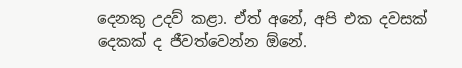දෙනකු උදව් කළා. ඒත් අනේ, අපි එක දවසක් දෙකක් ද ජීවත්වෙන්න ඕනේ.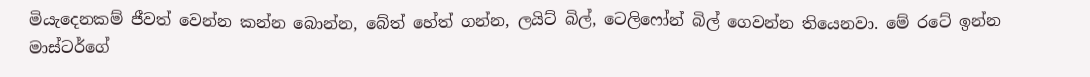මියැදෙනකම් ජීවත් වෙන්න කන්න බොන්න, බේත් හේත් ගන්න, ලයිට් බිල්, ටෙලිෆෝන් බිල් ගෙවන්න තියෙනවා. මේ රටේ ඉන්න මාස්ටර්ගේ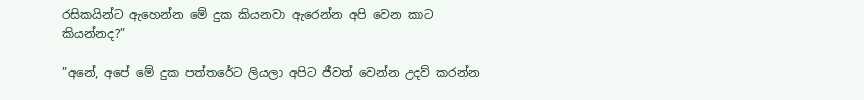රසිකයින්ට ඇහෙන්න මේ දුක කියනවා ඇරෙන්න අපි වෙන කාට කියන්නද?”

”අනේ, අපේ මේ දුක පත්තරේට ලියලා අපිට ජීවත් වෙන්න උදව් කරන්න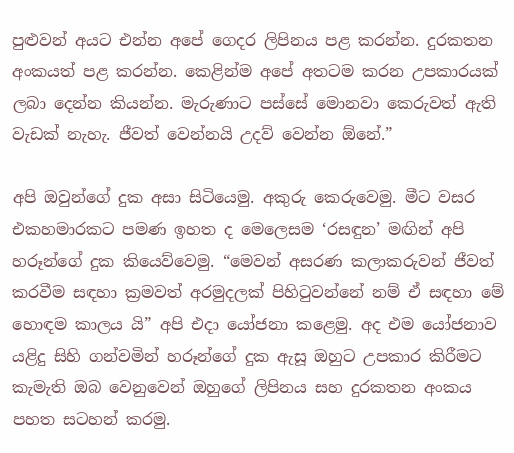පුළුවන් අයට එන්න අපේ ගෙදර ලිපිනය පළ කරන්න. දුරකතන අංකයත් පළ කරන්න. කෙළින්ම අපේ අතටම කරන උපකාරයක් ලබා දෙන්න කියන්න. මැරුණාට පස්සේ මොනවා කෙරුවත් ඇති වැඩක් නැහැ. ජීවත් වෙන්නයි උදව් වෙන්න ඕනේ.”

අපි ඔවුන්ගේ දුක අසා සිටියෙමු. අකුරු කෙරුවෙමු. මීට වසර එකහමාරකට පමණ ඉහත ද මෙලෙසම ‘රසඳුන’ මඟින් අපි හරූන්ගේ දුක කියෙව්වෙමු. “මෙවන් අසරණ කලාකරුවන් ජීවත් කරවීම සඳහා ක්‍රමවත් අරමුදලක් පිහිටුවන්නේ නම් ඒ සඳහා මේ හොඳම කාලය යි” අපි එදා යෝජනා කළෙමු. අද එම යෝජනාව යළිදු සිහි ගන්වමින් හරූන්ගේ දුක ඇසූ ඔහුට උපකාර කිරීමට කැමැති ඔබ වෙනුවෙන් ඔහුගේ ලිපිනය සහ දුරකතන අංකය පහත සටහන් කරමු.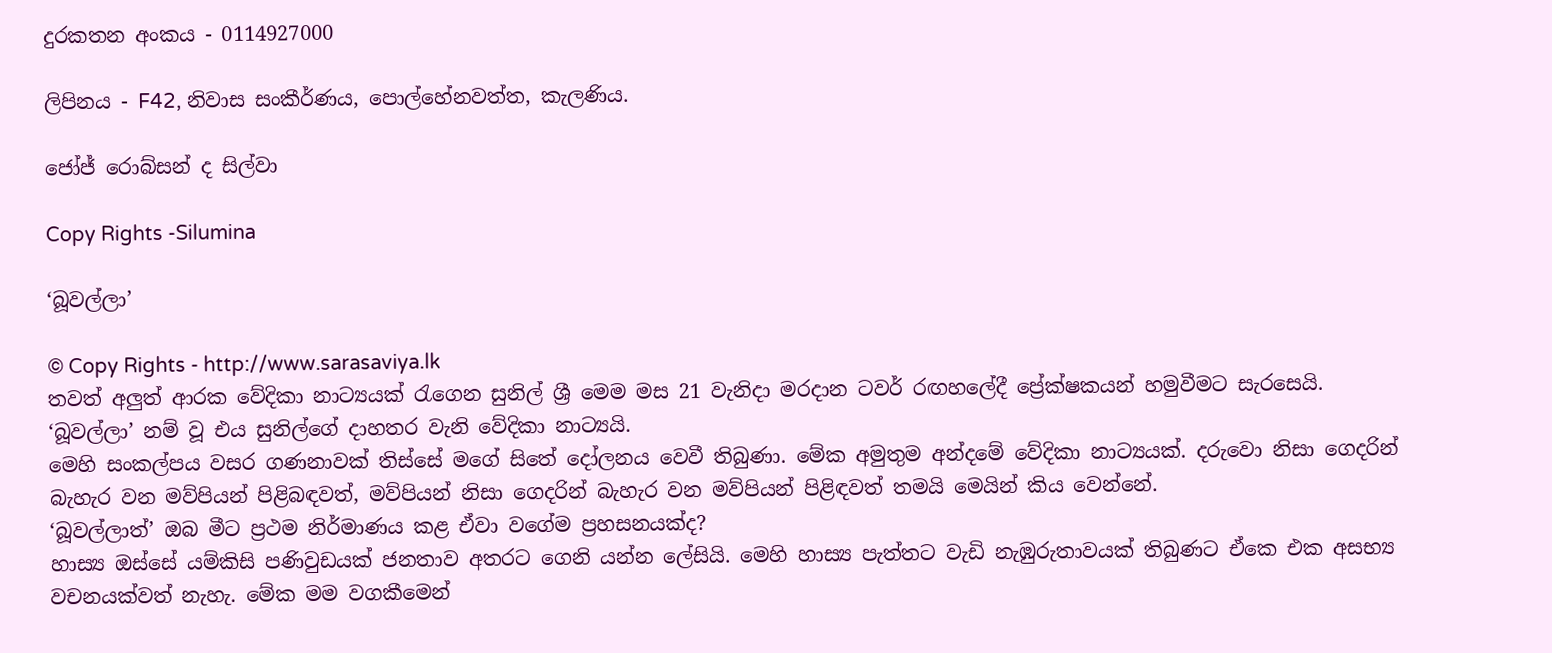දුරකතන අංකය - 0114927000

ලිපිනය - F42, නිවාස සංකීර්ණය, පොල්හේනවත්ත, කැලණිය.

ජෝජ් රොබ්සන් ද සිල්වා

Copy Rights -Silumina

‘බූවල්ලා’

© Copy Rights - http://www.sarasaviya.lk
තවත් අලුත් ආරක වේදිකා නාට්‍යයක් රැගෙන සුනිල් ශ්‍රී මෙම මස 21 වැනිදා මරදාන ටවර් රඟහලේදී ප්‍රේක්ෂකයන් හමුවීමට සැරසෙයි.
‘බූවල්ලා’ නම් වූ එය සුනිල්ගේ දාහතර වැනි වේදිකා නාට්‍යයි.
මෙහි සංකල්පය වසර ගණනාවක් තිස්සේ මගේ සිතේ දෝලනය වෙවී තිබුණා. මේක අමුතුම අන්දමේ වේදිකා නාට්‍යයක්. දරුවො නිසා ගෙදරින් බැහැර වන මව්පියන් පිළිබඳවත්, මව්පියන් නිසා ගෙදරින් බැහැර වන මව්පියන් පිළිඳවත් තමයි මෙයින් කිය වෙන්නේ.
‘බූවල්ලාත්’ ඔබ මීට ප්‍රථම නිර්මාණය කළ ඒවා වගේම ප්‍රහසනයක්ද?
හාස්‍ය ඔස්සේ යම්කිසි පණිවුඩයක් ජනතාව අතරට ගෙනි යන්න ලේසියි. මෙහි හාස්‍ය පැත්තට වැඩි නැඹුරුතාවයක් තිබුණට ඒකෙ එක අසභ්‍ය වචනයක්වත් නැහැ. මේක මම වගකීමෙන්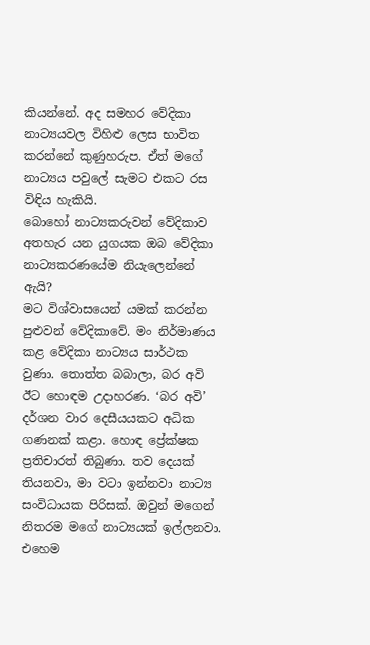කියන්නේ. අද සමහර වේදිකා නාට්‍යයවල විහිළු ලෙස භාවිත කරන්නේ කුණුහරුප. ඒත් මගේ නාට්‍යය පවුලේ සැමට එකට රස විඳිය හැකියි.
බොහෝ නාට්‍යකරුවන් වේදිකාව අතහැර යන යුගයක ඔබ වේදිකා නාට්‍යකරණයේම නියැලෙන්නේ ඇයි?
මට විශ්වාසයෙන් යමක් කරන්න පුළුවන් වේදිකාවේ. මං නිර්මාණය කළ වේදිකා නාට්‍යය සාර්ථක වුණා. තොත්ත බබාලා, බර අවි ඊට හොඳම උදාහරණ. ‘බර අවි’ දර්ශන වාර දෙසීයයකට අධික ගණනක් කළා. හොඳ ප්‍රේක්ෂක ප්‍රතිචාරත් තිබුණා. තව දෙයක් තියනවා, මා වටා ඉන්නවා නාට්‍ය සංවිධායක පිරිසක්. ඔවුන් මගෙන් නිතරම මගේ නාට්‍යයක් ඉල්ලනවා. එහෙම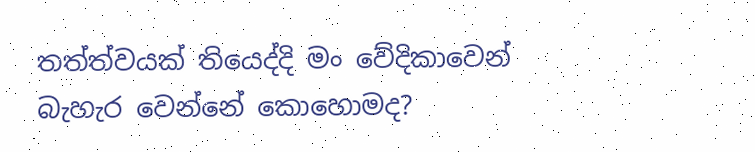තත්ත්වයක් තියෙද්දි මං වේදිකාවෙන් බැහැර වෙන්නේ කොහොමද?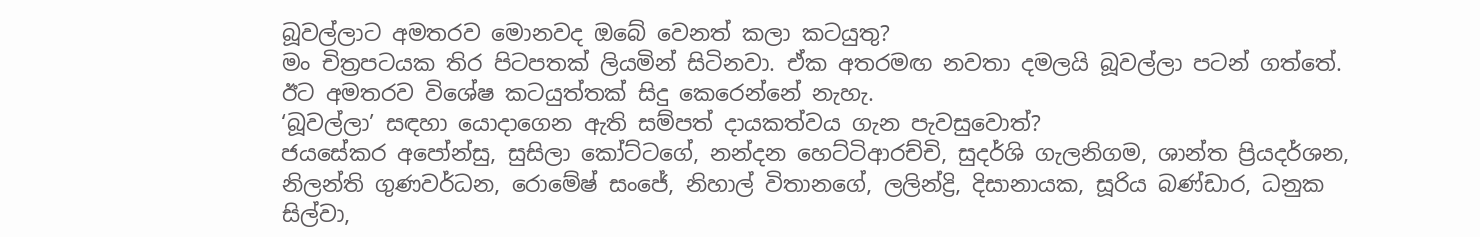බූවල්ලාට අමතරව මොනවද ඔබේ වෙනත් කලා කටයුතු?
මං චිත්‍රපටයක තිර පිටපතක් ලියමින් සිටිනවා. ඒක අතරමඟ නවතා දමලයි බූවල්ලා පටන් ගත්තේ. ඊට අමතරව විශේෂ කටයුත්තක් සිදු කෙරෙන්නේ නැහැ.
‘බූවල්ලා’ සඳහා යොදාගෙන ඇති සම්පත් දායකත්වය ගැන පැවසුවොත්?
ජයසේකර අපෝන්සු, සුසිලා කෝට්ටගේ, නන්දන හෙට්ටිආරච්චි, සුදර්ශි ගැලනිගම, ශාන්ත ප්‍රියදර්ශන, නිලන්ති ගුණවර්ධන, රොමේෂ් සංජේ, නිහාල් විතානගේ, ලලින්ද්‍රි, දිසානායක, සූරිය බණ්ඩාර, ධනුක සිල්වා,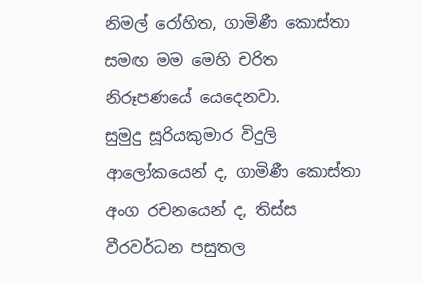නිමල් රෝහිත, ගාමිණී කොස්තා සමඟ මම මෙහි චරිත නිරූපණයේ යෙදෙනවා.
සුමුදු සූරියකුමාර විදුලි ආලෝකයෙන් ද, ගාමිණී කොස්තා අංග රචනයෙන් ද, තිස්ස වීරවර්ධන පසුතල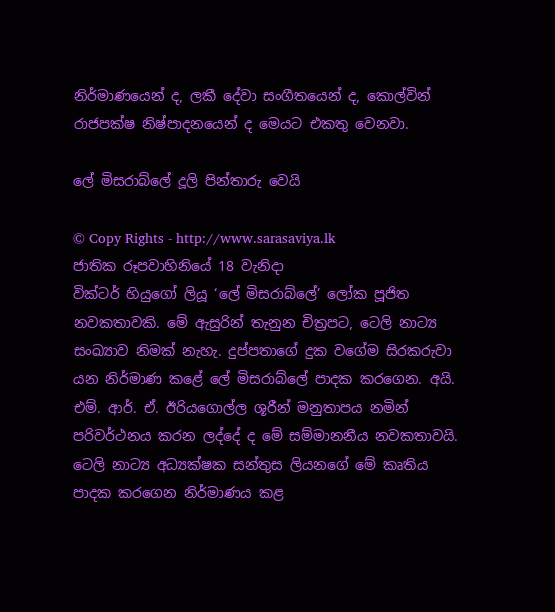නිර්මාණයෙන් ද, ලකී දේවා සංගීතයෙන් ද, කොල්වින් රාජපක්ෂ නිෂ්පාදනයෙන් ද මෙයට එකතු වෙනවා.

ලේ මිසරාබ්ලේ දූලි පින්තාරු වෙයි

© Copy Rights - http://www.sarasaviya.lk
ජාතික රූපවාහිනියේ 18 වැනිදා
වික්ටර් හියුගෝ ලියූ ‘ලේ මිසරාබ්ලේ’ ලෝක පූජිත නවකතාවකි. මේ ඇසුරින් තැනුන චිත්‍රපට, ටෙලි නාට්‍ය සංඛ්‍යාව නිමක් නැහැ. දුප්පතාගේ දුක වගේම සිරකරුවා යන නිර්මාණ කළේ ලේ මිසරාබ්ලේ පාදක කරගෙන. අයි. එම්. ආර්. ඒ. ඊරියගොල්ල ශූරීන් මනුතාපය නමින් පරිවර්ථනය කරන ලද්දේ ද මේ සම්මානනීය නවකතාවයි.
ටෙලි නාට්‍ය අධ්‍යක්ෂක සන්තුස ලියනගේ මේ කෘතිය පාදක කරගෙන නිර්මාණය කළ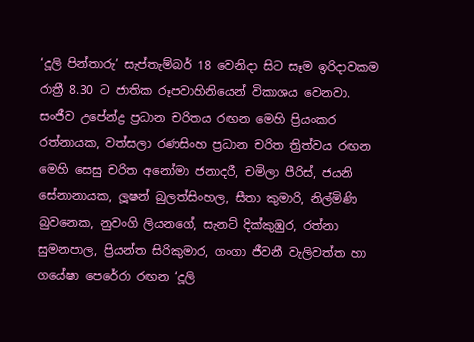‘දූලි පින්තාරු’ සැප්තැම්බර් 18 වෙනිදා සිට සෑම ඉරිදාවකම රාත්‍රී 8.30 ට ජාතික රූපවාහිනියෙන් විකාශය වෙනවා.
සංජීව උපේන්ද්‍ර ප්‍රධාන චරිතය රඟන මෙහි ප්‍රියංකර රත්නායක, වත්සලා රණසිංහ ප්‍රධාන චරිත ත්‍රිත්වය රඟන මෙහි සෙසු චරිත අනෝමා ජනාදරී, චමිලා පීරිස්, ජයනි සේනානායක, ලූෂන් බුලත්සිංහල, සීතා කුමාරි, නිල්මිණි බුවනෙක, නුවංගි ලියනගේ, සැනට් දික්කුඹුර, රත්නා සුමනපාල, ප්‍රියන්ත සිරිකුමාර, ගංගා ජීවනී වැලිවත්ත හා ගයේෂා පෙරේරා රඟන ‘දූලි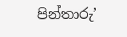පින්තාරු’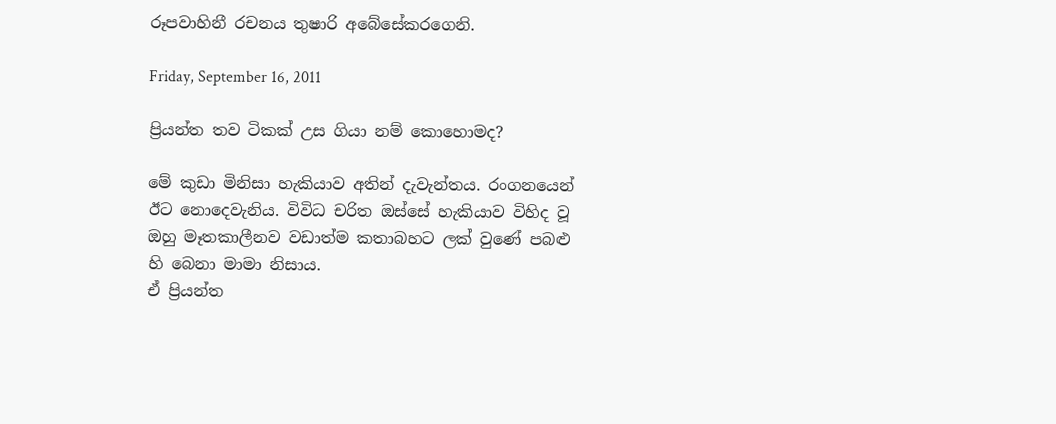රූපවාහිනී රචනය තුෂාරි අබේසේකරගෙනි.

Friday, September 16, 2011

ප්‍රියන්ත තව ටිකක් උස ගියා නම් කොහොමද?

මේ කුඩා මිනිසා හැකියාව අතින් දැවැන්තය. රංගනයෙන් ඊට නොදෙවැනිය. විවිධ චරිත ඔස්සේ හැකියාව විහිද වූ ඔහු මෑතකාලීනව වඩාත්ම කතාබහට ලක් වුණේ පබළු හි බෙනා මාමා නිසාය.
ඒ ප්‍රියන්ත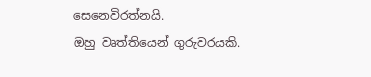සෙනෙවිරත්නයි.
ඔහු වෘත්තියෙන් ගුරුවරයකි.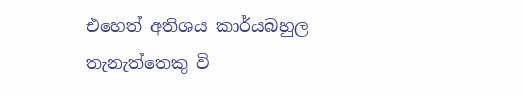එහෙත් අතිශය කාර්යබහුල තැනැත්තෙකු වි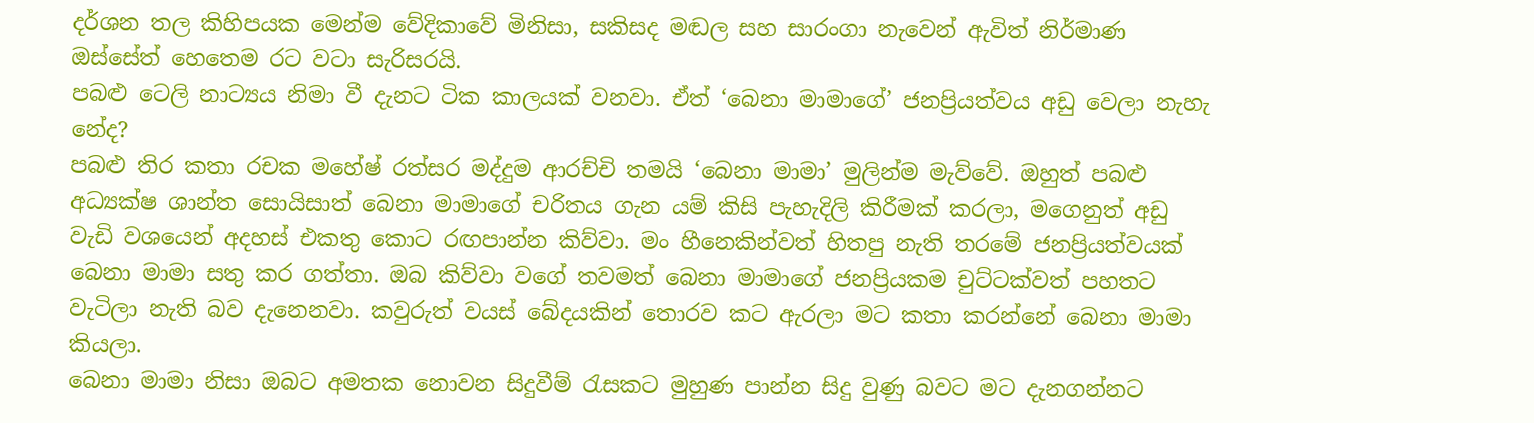දර්ශන තල කිහිපයක මෙන්ම වේදිකාවේ මිනිසා, සකිසද මඬල සහ සාරංගා නැවෙන් ඇවිත් නිර්මාණ ඔස්සේත් හෙතෙම රට වටා සැරිසරයි.
පබළු ටෙලි නාට්‍යය නිමා වී දැනට ටික කාලයක් වනවා. ඒත් ‘බෙනා මාමාගේ’ ජනප්‍රියත්වය අඩු වෙලා නැහැ නේද?
පබළු තිර කතා රචක මහේෂ් රත්සර මද්දුම ආරච්චි තමයි ‘බෙනා මාමා’ මුලින්ම මැව්වේ. ඔහුත් පබළු අධ්‍යක්ෂ ශාන්ත සොයිසාත් බෙනා මාමාගේ චරිතය ගැන යම් කිසි පැහැදිලි කිරීමක් කරලා, මගෙනුත් අඩු වැඩි වශයෙන් අදහස් එකතු කොට රඟපාන්න කිව්වා. මං හීනෙකින්වත් හිතපු නැති තරමේ ජනප්‍රියත්වයක් බෙනා මාමා සතු කර ගත්තා. ඔබ කිව්වා වගේ තවමත් බෙනා මාමාගේ ජනප්‍රියකම චුට්ටක්වත් පහතට වැටිලා නැති බව දැනෙනවා. කවුරුත් වයස් බේදයකින් තොරව කට ඇරලා මට කතා කරන්නේ බෙනා මාමා කියලා.
බෙනා මාමා නිසා ඔබට අමතක නොවන සිදුවීම් රැසකට මුහුණ පාන්න සිදු වුණු බවට මට දැනගන්නට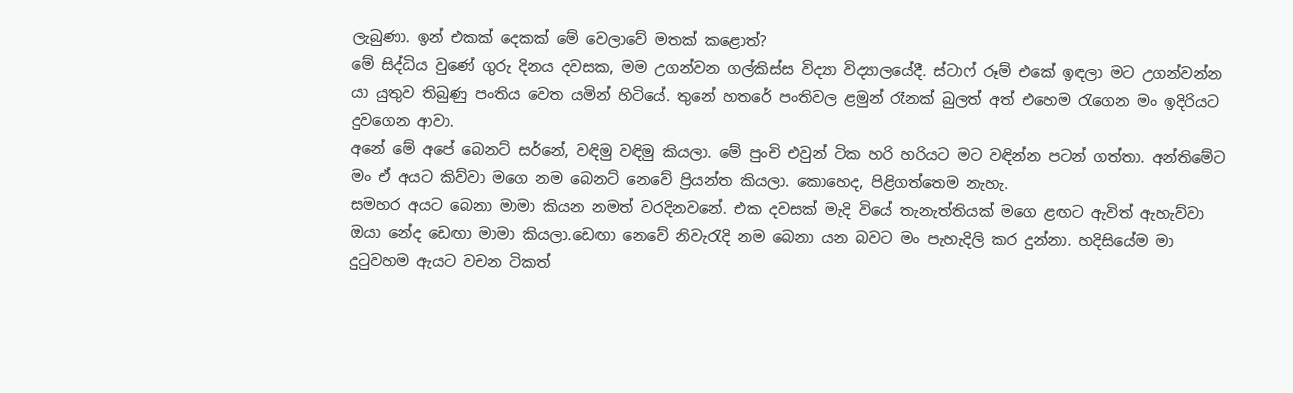ලැබුණා. ඉන් එකක් දෙකක් මේ වෙලාවේ මතක් කළොත්?
මේ සිද්ධිය වුණේ ගුරු දිනය දවසක, මම උගන්වන ගල්කිස්ස විද්‍යා විද්‍යාලයේදී. ස්ටාෆ් රූම් එකේ ඉඳලා මට උගන්වන්න යා යුතුව තිබුණු පංතිය වෙත යමින් හිටියේ. තුනේ හතරේ පංතිවල ළමුන් රෑනක් බුලත් අත් එහෙම රැගෙන මං ඉදිරියට දුවගෙන ආවා.
අනේ මේ අපේ බෙනට් සර්නේ, වඳිමු වඳිමු කියලා. මේ පුංචි එවුන් ටික හරි හරියට මට වඳින්න පටන් ගත්තා. අන්තිමේට මං ඒ අයට කිව්වා මගෙ නම බෙනට් නෙවේ ප්‍රියන්ත කියලා. කොහෙද, පිළිගත්තෙම නැහැ.
සමහර අයට බෙනා මාමා කියන නමත් වරදිනවනේ. එක දවසක් මැදි වියේ තැනැත්තියක් මගෙ ළඟට ඇවිත් ඇහැව්වා ඔයා නේද ඩෙඟා මාමා කියලා.ඩෙඟා නෙවේ නිවැරැදි නම බෙනා යන බවට මං පැහැදිලි කර දුන්නා. හදිසියේම මා දුටුවහම ඇයට වචන ටිකත්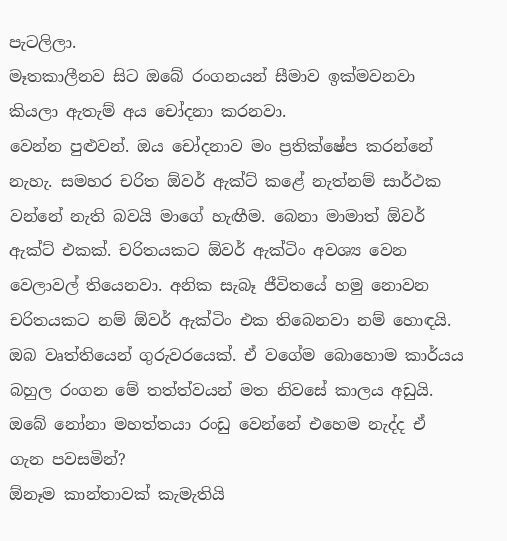පැටලිලා.
මෑතකාලීනව සිට ඔබේ රංගනයන් සීමාව ඉක්මවනවා කියලා ඇතැම් අය චෝදනා කරනවා.
වෙන්න පුළුවන්. ඔය චෝදනාව මං ප්‍රතික්ෂේප කරන්නේ නැහැ. සමහර චරිත ඕවර් ඇක්ට් කළේ නැත්නම් සාර්ථක වන්නේ නැති බවයි මාගේ හැඟීම. බෙනා මාමාත් ඕවර් ඇක්ට් එකක්. චරිතයකට ඕවර් ඇක්ටිං අවශ්‍ය වෙන වෙලාවල් තියෙනවා. අනික සැබෑ ජීවිතයේ හමු නොවන චරිතයකට නම් ඕවර් ඇක්ටිං එක තිබෙනවා නම් හොඳයි.
ඔබ වෘත්තියෙන් ගුරුවරයෙක්. ඒ වගේම බොහොම කාර්යය බහුල රංගන මේ තත්ත්වයන් මත නිවසේ කාලය අඩුයි. ඔබේ නෝනා මහත්තයා රංඩු වෙන්නේ එහෙම නැද්ද ඒ ගැන පවසමින්?
ඕනෑම කාන්තාවක් කැමැතියි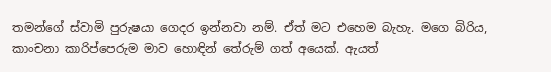තමන්ගේ ස්වාමි පුරුෂයා ගෙදර ඉන්නවා නම්. ඒත් මට එහෙම බැහැ. මගෙ බිරිය, කාංචනා කාරිප්පෙරුම මාව හොඳින් තේරුම් ගත් අයෙක්. ඇයත්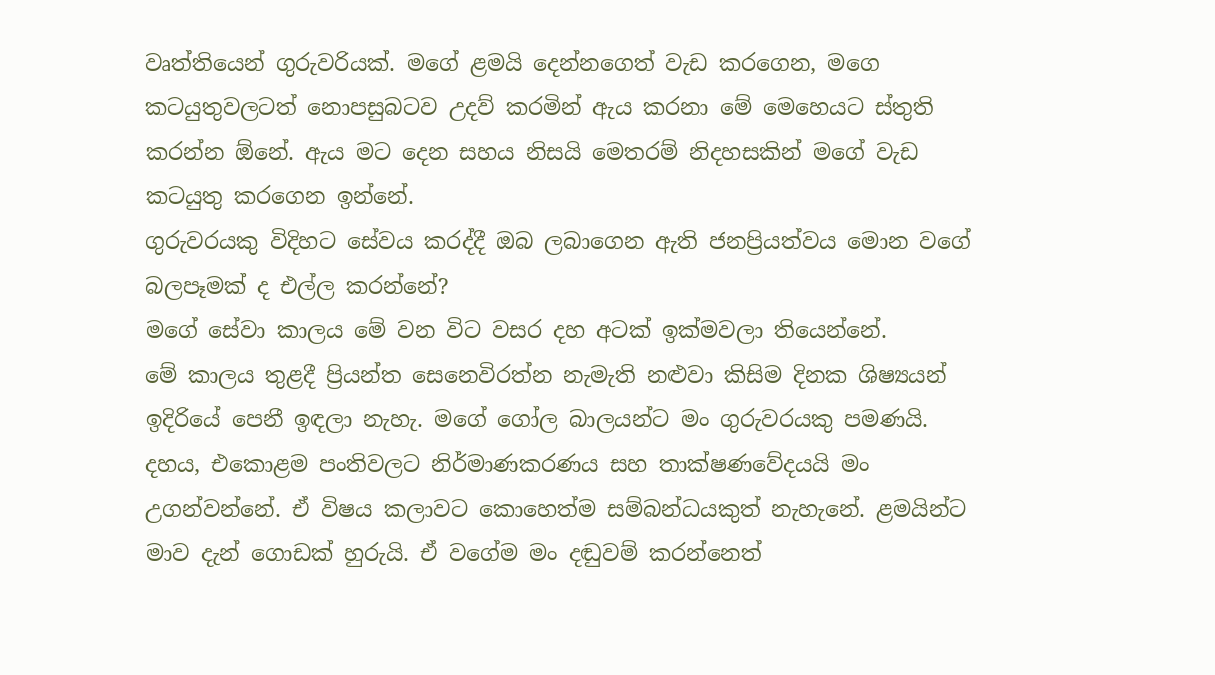වෘත්තියෙන් ගුරුවරියක්. මගේ ළමයි දෙන්නගෙත් වැඩ කරගෙන, මගෙ කටයුතුවලටත් නොපසුබටව උදව් කරමින් ඇය කරනා මේ මෙහෙයට ස්තුති කරන්න ඕනේ. ඇය මට දෙන සහය නිසයි මෙතරම් නිදහසකින් මගේ වැඩ කටයුතු කරගෙන ඉන්නේ.
ගුරුවරයකු විදිහට සේවය කරද්දී ඔබ ලබාගෙන ඇති ජනප්‍රියත්වය මොන වගේ බලපෑමක් ද එල්ල කරන්නේ?
මගේ සේවා කාලය මේ වන විට වසර දහ අටක් ඉක්මවලා තියෙන්නේ.
මේ කාලය තුළදී ප්‍රියන්ත සෙනෙවිරත්න නැමැති නළුවා කිසිම දිනක ශිෂ්‍යයන් ඉදිරියේ පෙනී ඉඳලා නැහැ. මගේ ගෝල බාලයන්ට මං ගුරුවරයකු පමණයි. දහය, එකොළම පංතිවලට නිර්මාණකරණය සහ තාක්ෂණවේදයයි මං උගන්වන්නේ. ඒ විෂය කලාවට කොහෙත්ම සම්බන්ධයකුත් නැහැනේ. ළමයින්ට මාව දැන් ගොඩක් හුරුයි. ඒ වගේම මං දඬුවම් කරන්නෙත්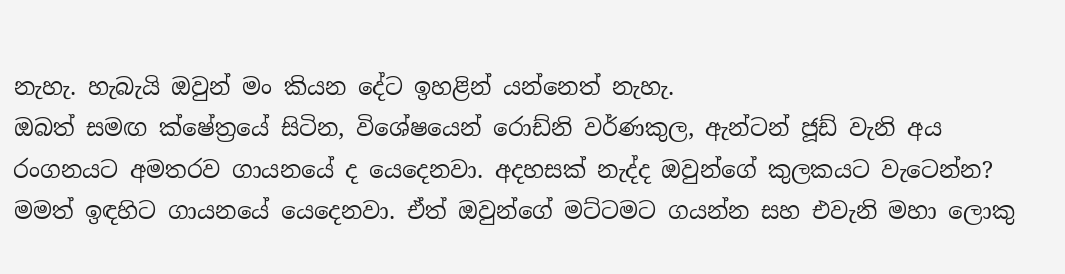නැහැ. හැබැයි ඔවුන් මං කියන දේට ඉහළින් යන්නෙත් නැහැ.
ඔබත් සමඟ ක්ෂේත්‍රයේ සිටින, විශේෂයෙන් රොඩ්නි වර්ණකුල, ඇන්ටන් ජූඩ් වැනි අය රංගනයට අමතරව ගායනයේ ද යෙදෙනවා. අදහසක් නැද්ද ඔවුන්ගේ කුලකයට වැටෙන්න?
මමත් ඉඳහිට ගායනයේ යෙදෙනවා. ඒත් ඔවුන්ගේ මට්ටමට ගයන්න සහ එවැනි මහා ලොකු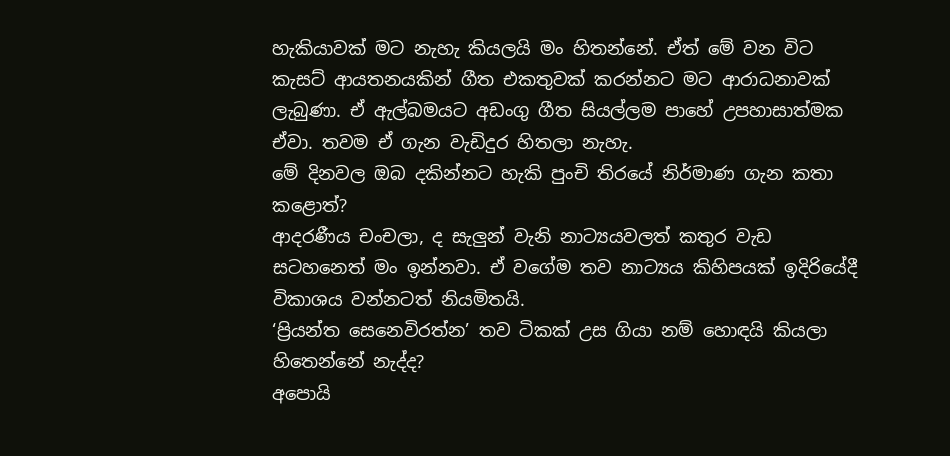හැකියාවක් මට නැහැ කියලයි මං හිතන්නේ. ඒත් මේ වන විට කැසට් ආයතනයකින් ගීත එකතුවක් කරන්නට මට ආරාධනාවක් ලැබුණා. ඒ ඇල්බමයට අඩංගු ගීත සියල්ලම පාහේ උපහාසාත්මක ඒවා. තවම ඒ ගැන වැඩිදුර හිතලා නැහැ.
මේ දිනවල ඔබ දකින්නට හැකි පුංචි තිරයේ නිර්මාණ ගැන කතා කළොත්?
ආදරණීය චංචලා, ද සැලුන් වැනි නාට්‍යයවලත් කතුර වැඩ සටහනෙත් මං ඉන්නවා. ඒ වගේම තව නාට්‍යය කිහිපයක් ඉදිරියේදී විකාශය වන්නටත් නියමිතයි.
‘ප්‍රියන්ත සෙනෙවිරත්න’ තව ටිකක් උස ගියා නම් හොඳයි කියලා හිතෙන්නේ නැද්ද?
අපොයි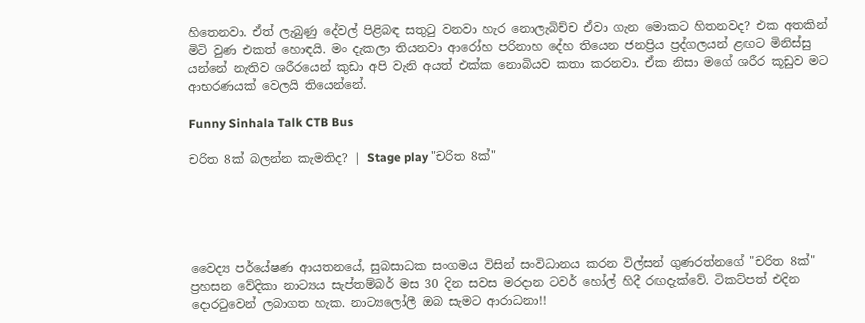හිතෙනවා. ඒත් ලැබුණු දේවල් පිළිබඳ සතුටු වනවා හැර නොලැබිච්ච ඒවා ගැන මොකට හිතනවද? එක අතකින් මිටි වුණ එකත් හොඳයි. මං දැකලා තියනවා ආරෝහ පරිනාහ දේහ තියෙන ජනප්‍රිය ප්‍රද්ගලයන් ළඟට මිනිස්සු යන්නේ නැතිව ශරීරයෙන් කුඩා අපි වැනි අයත් එක්ක නොබියව කතා කරනවා. ඒක නිසා මගේ ශරීර කූඩුව මට ආභරණයක් වෙලයි තියෙන්නේ.

Funny Sinhala Talk CTB Bus

චරිත 8ක් බලන්න කැමතිද? | Stage play "චරිත 8ක්"





වෛද්‍ය පර්යේෂණ ආයතනයේ, සුබසාධක සංගමය විසින් සංවිධානය කරන විල්සන් ගුණරත්නගේ "චරිත 8ක්" ප්‍රහසන වේදිකා නාට්‍යය සැප්තම්බර් මස 30 දින සවස මරදාන ටවර් හෝල් හිදී රඟදැක්වේ. ටිකට්පත් එදින දොරටුවෙන් ලබාගත හැක. නාට්‍යලෝලී ඔබ සැමට ආරාධනා!!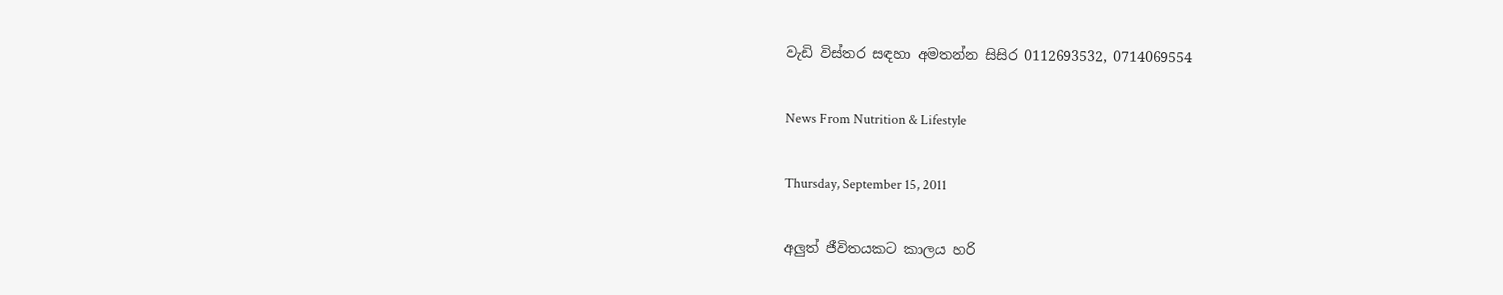වැඩි විස්තර සඳහා අමතන්න සිසිර 0112693532, 0714069554

News From Nutrition & Lifestyle

Thursday, September 15, 2011

අලුත් ජීවිතයකට කාලය හරි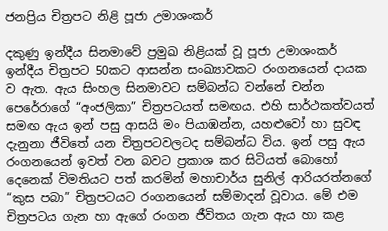ජනප්‍රිය චිත්‍රපට නිළි පූජා උමාශංකර්

දකුණු ඉන්දීය සිනමාවේ ප්‍රමුඛ නිළියක් වූ පූජා උමාශංකර් ඉන්දීය චිත්‍රපට 50කට ආසන්න සංඛ්‍යාවකට රංගනයෙන් දායක ව ඇත. ඇය සිංහල සිනමාවට සම්බන්ධ වන්නේ චන්න පෙරේරාගේ “අංජලිකා” චිත්‍රපටයත් සමඟය. එහි සාර්ථකත්වයත් සමඟ ඇය ඉන් පසු ආසයි මං පියාඹන්න, යහළුවෝ හා සුවඳ දැනුනා ජීවිතේ යන චිත්‍රපටවලටද සම්බන්ධ විය. ඉන් පසු ඇය රංගනයෙන් ඉවත් වන බවට ප්‍රකාශ කර සිටියත් බොහෝ දෙනෙක් විමතියට පත් කරමින් මහාචාර්ය සුනිල් ආරියරත්නගේ “කුස පබා” චිත්‍රපටයට රංගනයෙන් සම්මාදන් වූවාය. මේ එම චිත්‍රපටය ගැන හා ඇගේ රංගන ජීවිතය ගැන ඇය හා කළ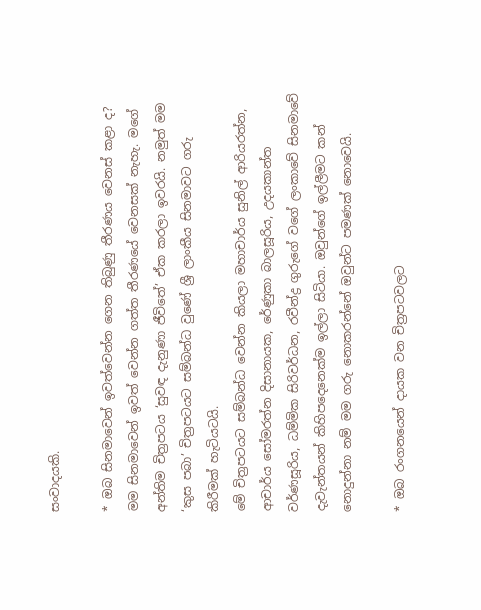සංවාදයකි.

* ඔබ සිනමාවෙන් ඉවත්වෙන්න ගෙන තිබුණු තීරණය වෙනස් කළා ද?
මම සිනමාවෙන් ඉවත් වෙන්න ගත්ත තීරණයේ වෙනසක් නැහැ. මගේ අන්තිම චිත්‍රපටය ‘සුවඳ දැනුණා ජීවිතේ’ ඒක කරලා ඉවරයි. නමුත් මම ‘කුස පබා’ චිත්‍රපටයට සම්බන්ධ වුණේ ශ්‍රී ලාංකීය සිනමාවට ගරු කිරීමක් හැටියටයි.
මේ චිත්‍රපටයට සම්බන්ධ වෙන්න කියලා මහාචාර්ය සුනිල් ආරියරත්න, ආචාර්ය සෝමරත්න දිසානායක, රේණුකා බාලසූරිය, උදයකාන්ත වර්ණසූරිය, ධම්මික සිරිවර්ධන, රවීන්ද්‍ර ගුරුගේ වගේ ලංකාවේ සිනමාවේ දැවැන්තයන් කිහිපදෙනෙක්ම ඉල්ලා සිටියා. ඔවුන්ගේ ඉල්ලීමට කන් නොදුන්නා නම් මම ගරු නොකරන්නේ ඔවුන්ට පමණක් නොවෙයි.

* ඔබ රංගනයෙන් දායක වන චිත්‍රපටවලට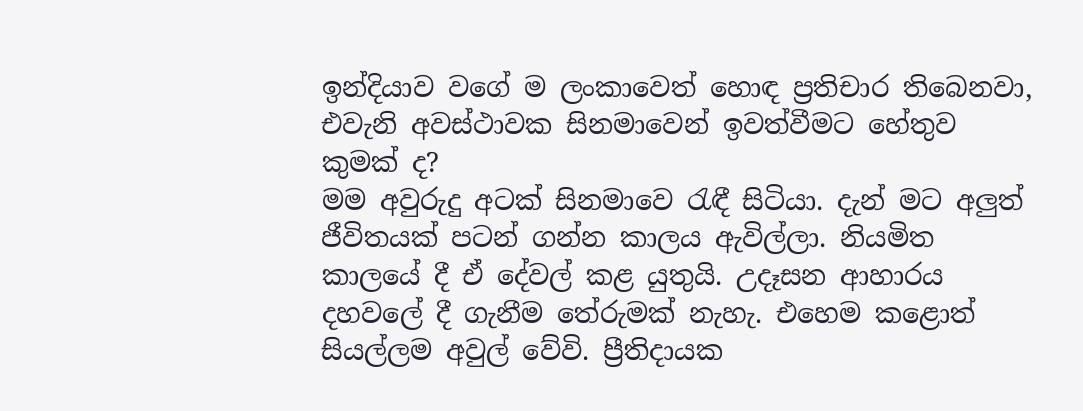ඉන්දියාව වගේ ම ලංකාවෙත් හොඳ ප්‍රතිචාර තිබෙනවා, එවැනි අවස්ථාවක සිනමාවෙන් ඉවත්වීමට හේතුව කුමක් ද?
මම අවුරුදු අටක් සිනමාවෙ රැඳී සිටියා. දැන් මට අලුත් ජීවිතයක් පටන් ගන්න කාලය ඇවිල්ලා. නියමිත කාලයේ දී ඒ දේවල් කළ යුතුයි. උදෑසන ආහාරය දහවලේ දී ගැනීම තේරුමක් නැහැ. එහෙම කළොත් සියල්ලම අවුල් වේවි. ප්‍රීතිදායක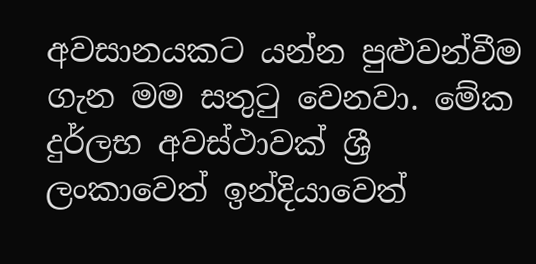අවසානයකට යන්න පුළුවන්වීම ගැන මම සතුටු වෙනවා. මේක දුර්ලභ අවස්ථාවක් ශ්‍රී ලංකාවෙත් ඉන්දියාවෙත්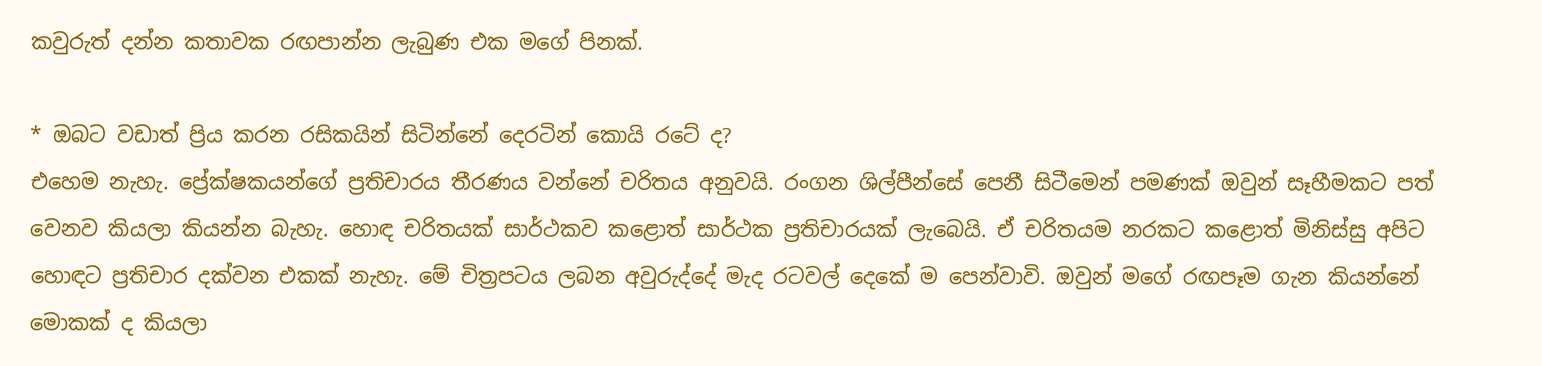කවුරුත් දන්න කතාවක රඟපාන්න ලැබුණ එක මගේ පිනක්.

* ඔබට වඩාත් ප්‍රිය කරන රසිකයින් සිටින්නේ දෙරටින් කොයි රටේ ද?
එහෙම නැහැ. ප්‍රේක්ෂකයන්ගේ ප්‍රතිචාරය තීරණය වන්නේ චරිතය අනුවයි. රංගන ශිල්පීන්සේ පෙනී සිටීමෙන් පමණක් ඔවුන් සෑහීමකට පත් වෙනව කියලා කියන්න බැහැ. හොඳ චරිතයක් සාර්ථකව කළොත් සාර්ථක ප්‍රතිචාරයක් ලැබෙයි. ඒ චරිතයම නරකට කළොත් මිනිස්සු අපිට හොඳට ප්‍රතිචාර දක්වන එකක් නැහැ. මේ චිත්‍රපටය ලබන අවුරුද්දේ මැද රටවල් දෙකේ ම පෙන්වාවි. ඔවුන් මගේ රඟපෑම ගැන කියන්නේ මොකක් ද කියලා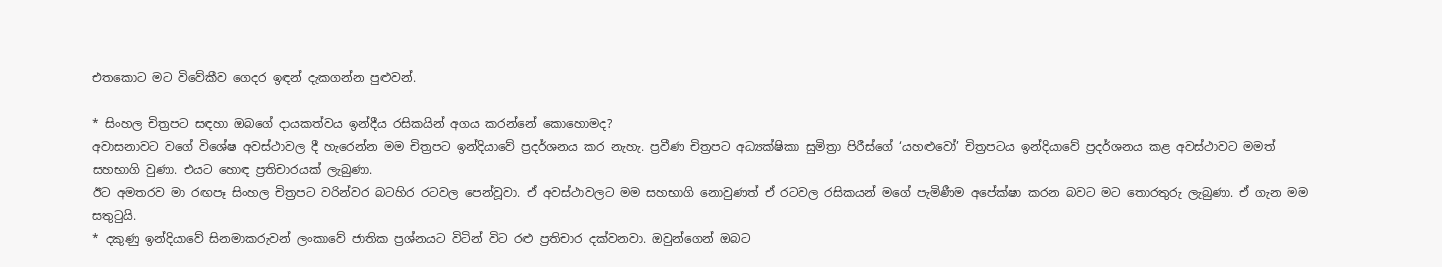එතකොට මට විවේකීව ගෙදර ඉඳන් දැකගන්න පුළුවන්.

* සිංහල චිත්‍රපට සඳහා ඔබගේ දායකත්වය ඉන්දීය රසිකයින් අගය කරන්නේ කොහොමද?
අවාසනාවට වගේ විශේෂ අවස්ථාවල දී හැරෙන්න මම චිත්‍රපට ඉන්දියාවේ ප්‍රදර්ශනය කර නැහැ. ප්‍රවීණ චිත්‍රපට අධ්‍යක්ෂිකා සුමිත්‍රා පිරීස්ගේ ‘යහළුවෝ’ චිත්‍රපටය ඉන්දියාවේ ප්‍රදර්ශනය කළ අවස්ථාවට මමත් සහභාගි වුණා. එයට හොඳ ප්‍රතිචාරයක් ලැබුණා.
ඊට අමතරව මා රඟපෑ සිංහල චිත්‍රපට වරින්වර බටහිර රටවල පෙන්වූවා. ඒ අවස්ථාවලට මම සහභාගි නොවුණත් ඒ රටවල රසිකයන් මගේ පැමිණීම අපේක්ෂා කරන බවට මට තොරතුරු ලැබුණා. ඒ ගැන මම සතුටුයි.
* දකුණු ඉන්දියාවේ සිනමාකරුවන් ලංකාවේ ජාතික ප්‍රශ්නයට විටින් විට රළු ප්‍රතිචාර දක්වනවා. ඔවුන්ගෙන් ඔබට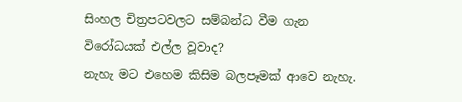සිංහල චිත්‍රපටවලට සම්බන්ධ වීම ගැන විරෝධයක් එල්ල වූවාද?
නැහැ මට එහෙම කිසිම බලපෑමක් ආවෙ නැහැ.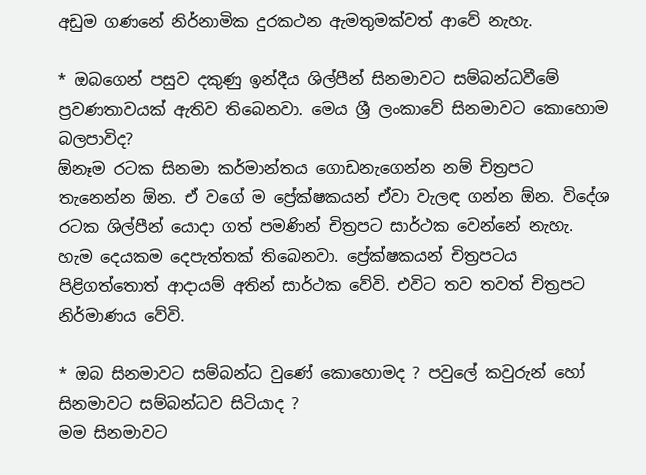අඩුම ගණනේ නිර්නාමික දුරකථන ඇමතුමක්වත් ආවේ නැහැ.

* ඔබගෙන් පසුව දකුණු ඉන්දීය ශිල්පීන් සිනමාවට සම්බන්ධවීමේ ප්‍රවණතාවයක් ඇතිව තිබෙනවා. මෙය ශ්‍රී ලංකාවේ සිනමාවට කොහොම බලපාවිද?
ඕනෑම රටක සිනමා කර්මාන්තය ගොඩනැගෙන්න නම් චිත්‍රපට තැනෙන්න ඕන. ඒ වගේ ම ප්‍රේක්ෂකයන් ඒවා වැලඳ ගන්න ඕන. විදේශ රටක ශිල්පීන් යොදා ගත් පමණින් චිත්‍රපට සාර්ථක වෙන්නේ නැහැ. හැම දෙයකම දෙපැත්තක් තිබෙනවා. ප්‍රේක්ෂකයන් චිත්‍රපටය පිළිගත්තොත් ආදායම් අතින් සාර්ථක වේවි. එවිට තව තවත් චිත්‍රපට නිර්මාණය වේවි.

* ඔබ සිනමාවට සම්බන්ධ වුණේ කොහොමද ? පවුලේ කවුරුන් හෝ සිනමාවට සම්බන්ධව සිටියාද ?
මම සිනමාවට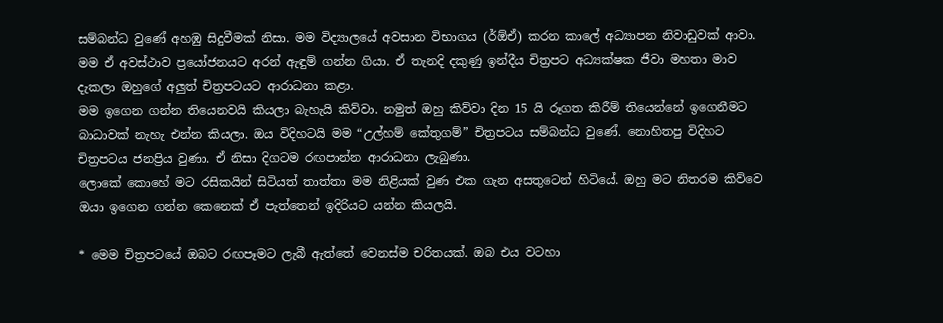සම්බන්ධ වුණේ අහඹු සිදුවීමක් නිසා. මම විද්‍යාලයේ අවසාන විභාගය (ර්ඕඒ) කරන කාලේ අධ්‍යාපන නිවාඩුවක් ආවා. මම ඒ අවස්ථාව ප්‍රයෝජනයට අරන් ඇඳුම් ගන්න ගියා. ඒ තැනදි දකුණු ඉන්දීය චිත්‍රපට අධ්‍යක්ෂක ජීවා මහතා මාව දැකලා ඔහුගේ අලුත් චිත්‍රපටයට ආරාධනා කළා.
මම ඉගෙන ගන්න තියෙනවයි කියලා බැහැයි කිව්වා. නමුත් ඔහු කිව්වා දින 15 යි රූගත කිරීම් තියෙන්නේ ඉගෙනීමට බාධාවක් නැහැ එන්න කියලා. ඔය විදිහටයි මම “උල්හම් කේතුගම්” චිත්‍රපටය සම්බන්ධ වුණේ. නොහිතපු විදිහට චිත්‍රපටය ජනප්‍රිය වුණා. ඒ නිසා දිගටම රඟපාන්න ආරාධනා ලැබුණා.
ලොකේ කොහේ මට රසිකයින් සිටියත් තාත්තා මම නිළියක් වුණ එක ගැන අසතුටෙන් හිටියේ. ඔහු මට නිතරම කිව්වෙ ඔයා ඉගෙන ගන්න කෙනෙක් ඒ පැත්තෙන් ඉදිරියට යන්න කියලයි.

* මෙම චිත්‍රපටයේ ඔබට රඟපෑමට ලැබී ඇත්තේ වෙනස්ම චරිතයක්. ඔබ එය වටහා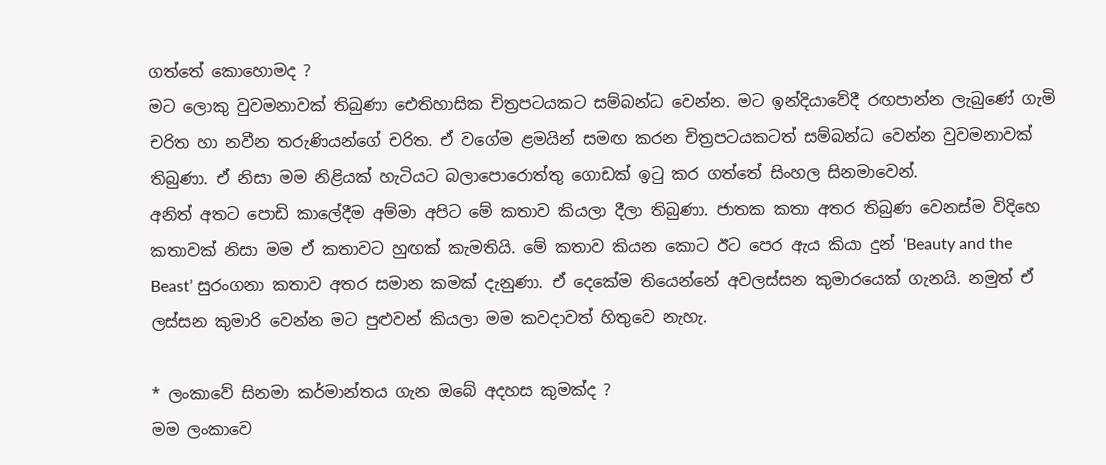ගත්තේ කොහොමද ?
මට ලොකු වුවමනාවක් තිබුණා ඓතිහාසික චිත්‍රපටයකට සම්බන්ධ වෙන්න. මට ඉන්දියාවේදී රඟපාන්න ලැබුණේ ගැමි චරිත හා නවීන තරුණියන්ගේ චරිත. ඒ වගේම ළමයින් සමඟ කරන චිත්‍රපටයකටත් සම්බන්ධ වෙන්න වුවමනාවක් තිබුණා. ඒ නිසා මම නිළියක් හැටියට බලාපොරොත්තු ගොඩක් ඉටු කර ගත්තේ සිංහල සිනමාවෙන්.
අනිත් අතට පොඩි කාලේදීම අම්මා අපිට මේ කතාව කියලා දීලා තිබුණා. ජාතක කතා අතර තිබුණ වෙනස්ම විදිහෙ කතාවක් නිසා මම ඒ කතාවට හුඟක් කැමතියි. මේ කතාව කියන කොට ඊට පෙර ඇය කියා දුන් ‘Beauty and the Beast’ සුරංගනා කතාව අතර සමාන කමක් දැනුණා. ඒ දෙකේම තියෙන්නේ අවලස්සන කුමාරයෙක් ගැනයි. නමුත් ඒ ලස්සන කුමාරි වෙන්න මට පුළුවන් කියලා මම කවදාවත් හිතුවෙ නැහැ.

* ලංකාවේ සිනමා කර්මාන්තය ගැන ඔබේ අදහස කුමක්ද ?
මම ලංකාවෙ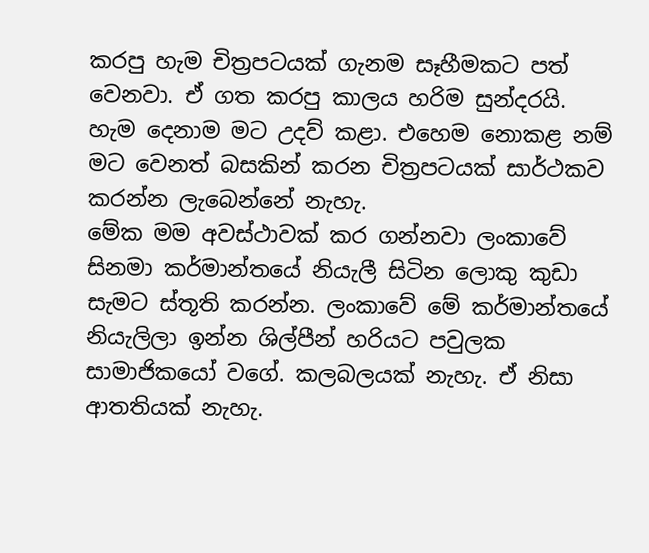කරපු හැම චිත්‍රපටයක් ගැනම සෑහීමකට පත් වෙනවා. ඒ ගත කරපු කාලය හරිම සුන්දරයි. හැම දෙනාම මට උදව් කළා. එහෙම නොකළ නම් මට වෙනත් බසකින් කරන චිත්‍රපටයක් සාර්ථකව කරන්න ලැබෙන්නේ නැහැ.
මේක මම අවස්ථාවක් කර ගන්නවා ලංකාවේ සිනමා කර්මාන්තයේ නියැලී සිටින ලොකු කුඩා සැමට ස්තූති කරන්න. ලංකාවේ මේ කර්මාන්තයේ නියැලිලා ඉන්න ශිල්පීන් හරියට පවුලක සාමාජිකයෝ වගේ. කලබලයක් නැහැ. ඒ නිසා ආතතියක් නැහැ.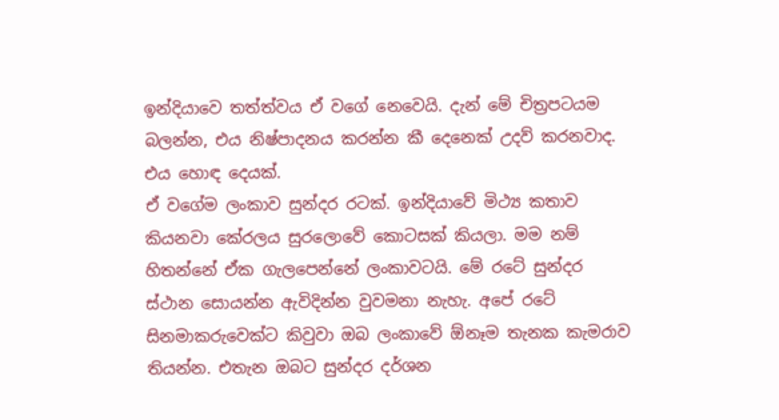ඉන්දියාවෙ තත්ත්වය ඒ වගේ නෙවෙයි. දැන් මේ චිත්‍රපටයම බලන්න, එය නිෂ්පාදනය කරන්න කී දෙනෙක් උදව් කරනවාද. එය හොඳ දෙයක්.
ඒ වගේම ලංකාව සුන්දර රටක්. ඉන්දියාවේ මිථ්‍ය කතාව කියනවා කේරලය සුරලොවේ කොටසක් කියලා. මම නම් හිතන්නේ ඒක ගැලපෙන්නේ ලංකාවටයි. මේ රටේ සුන්දර ස්ථාන සොයන්න ඇවිදින්න වුවමනා නැහැ. අපේ රටේ සිනමාකරුවෙක්ට කිවුවා ඔබ ලංකාවේ ඕනෑම තැනක කැමරාව තියන්න. එතැන ඔබට සුන්දර දර්ශන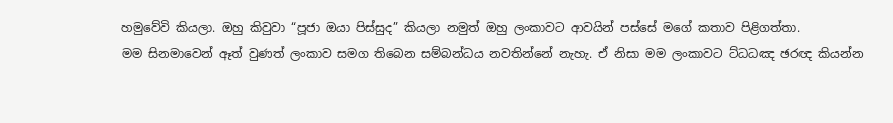හමුවේවි කියලා. ඔහු කිවුවා “පූජා ඔයා පිස්සුද” කියලා නමුත් ඔහු ලංකාවට ආවයින් පස්සේ මගේ කතාව පිළිගත්තා.
මම සිනමාවෙන් ඈත් වුණත් ලංකාව සමග තිබෙන සම්බන්ධය නවතින්නේ නැහැ. ඒ නිසා මම ලංකාවට ට්ධධඤ ඡරඥ කියන්න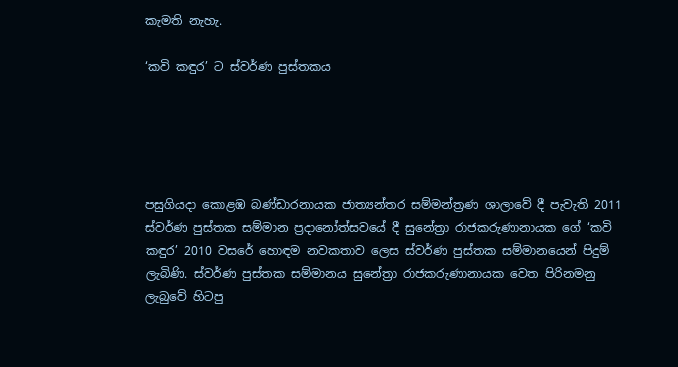කැමති නැහැ.

‘කවි කඳුර’ ට ස්වර්ණ පුස්තකය





පසුගියදා කොළඹ බණ්ඩාරනායක ජාත්‍යන්තර සම්මන්ත්‍රණ ශාලාවේ දී පැවැති 2011 ස්වර්ණ පුස්තක සම්මාන ප්‍රදානෝත්සවයේ දී සුනේත්‍රා රාජකරුණානායක ගේ ‘කවි කඳුර’ 2010 වසරේ හොඳම නවකතාව ලෙස ස්වර්ණ පුස්තක සම්මානයෙන් පිදුම් ලැබිණි. ස්වර්ණ පුස්තක සම්මානය සුනේත්‍රා රාජකරුණානායක වෙත පිරිනමනු ලැබුවේ හිටපු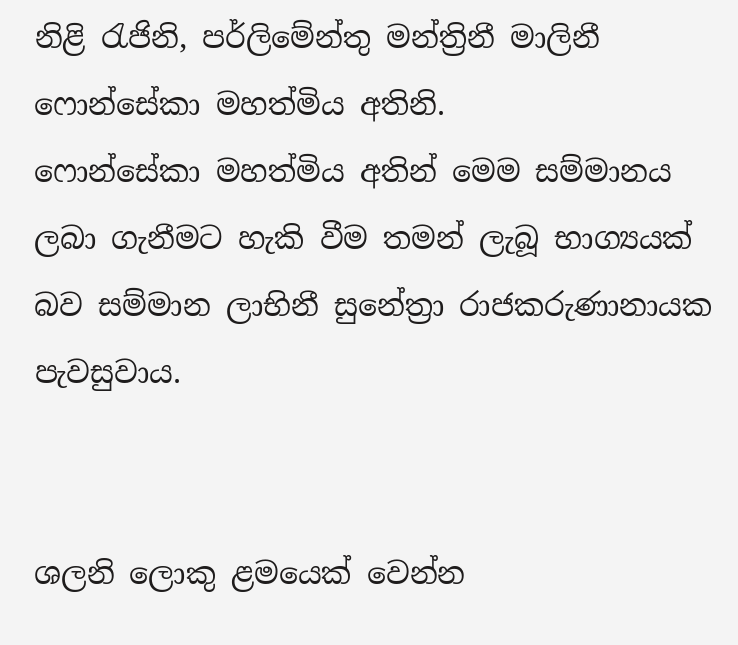නිළි රැජිනි, පර්ලිමේන්තු මන්ත්‍රිනී මාලිනී ෆොන්සේකා මහත්මිය අතිනි.
ෆොන්සේකා මහත්මිය අතින් මෙම සම්මානය ලබා ගැනීමට හැකි වීම තමන් ලැබූ භාග්‍යයක් බව සම්මාන ලාභිනී සුනේත්‍රා රාජකරුණානායක පැවසුවාය.


ශලනි ලොකු ළමයෙක් වෙන්න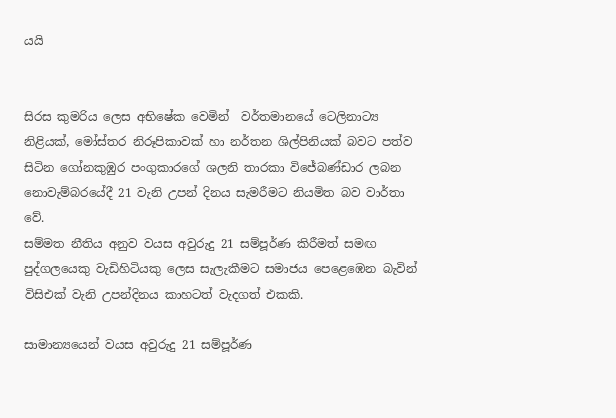යයි


සිරස කුමරිය ලෙස අභිෂේක වෙමින්  වර්තමානයේ ටෙලිනාට්‍ය නිළියක්, මෝස්තර නිරූපිකාවක් හා නර්තන ශිල්පිනියක් බවට පත්ව සිටින ගෝනකුඹුර පංගුකාරගේ ශලනි තාරකා විජේබණ්ඩාර ලබන නොවැම්බරයේදී 21 වැනි උපන් දිනය සැමරීමට නියමිත බව වාර්තා වේ.
සම්මත නීතිය අනුව වයස අවුරුදු 21 සම්පූර්ණ කිරීමත් සමඟ පුද්ගලයෙකු වැඩිහිටියකු ලෙස සැලැකීමට සමාජය පෙළෙඹෙන බැවින් විසිඑක් වැනි උපන්දිනය කාහටත් වැදගත් එකකි.

සාමාන්‍යයෙන් වයස අවුරුදු 21 සම්පූර්ණ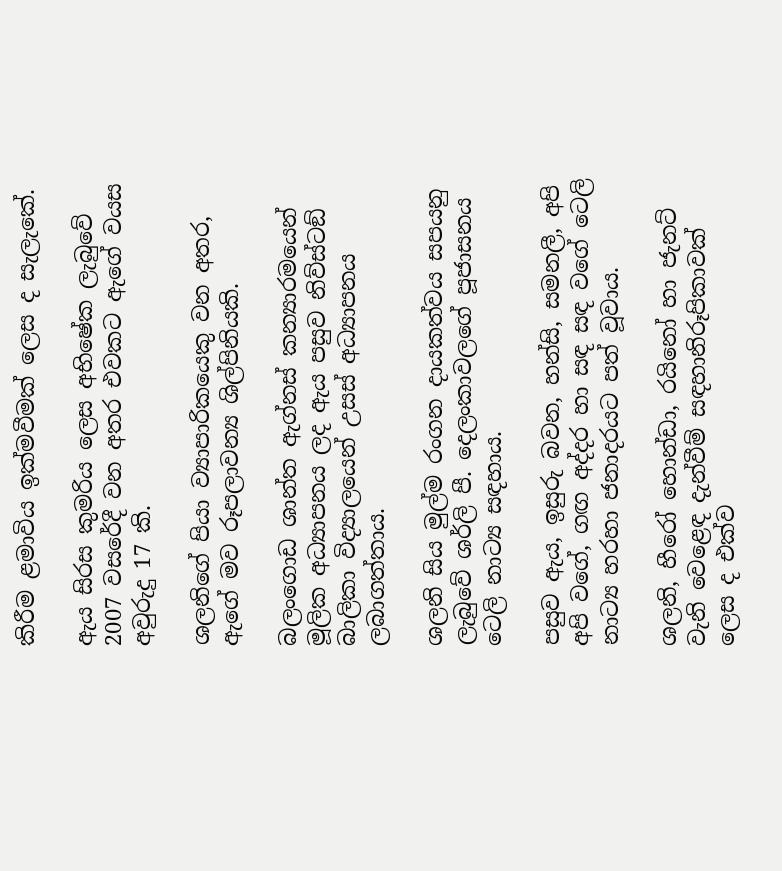කිරීම ළමාවිය ඉක්මවීමක් ලෙස ද සැලැකේ.

ඇය සිරස කුමරිය ලෙස අභිෂේක ලැබුවේ 2007 වසරේදී වන අතර එවකට ඇගේ වයස අවුරුදු 17 කි.

ශලනිගේ පියා ව්‍යාපාරිකයෙකු වන අතර, ඇගේ මව රූපලාවන්‍ය ශිල්පිනියකි.

බලංගොඩ ශාන්ත ඇග්නස් කන්‍යාරමයෙන් මූලික අධ්‍යාපනය ලද ඇය පසුව නිව්ස්ටඞ් බාලිකා විද්‍යාලයෙන් උසස් අධ්‍යාපනය ලබාගත්තාය.

ශලනි සිය මුල්ම රංගන දායකත්වය සපයනු ලැබුවේ ශර්ලි පී. දෙලංකාවලගේ පූජාසනය ටෙලි නාට්‍ය සඳහාය.

පසුව ඇය, ඉසුරු බවන, හන්සි, සමනලී, අපි අපි වගේ, ගඟ අද්දර හා සඳ සඳ වගේ ටෙලි නාට්‍ය හරහා ජනාදරයට පත් වූවාය.

ශලනි, හීරෝ හොන්ඩා, රයිනෝ හා ජැනට් වැනි වෙළෙඳ දැන්වීම් සඳහානිරූපිකාවක් ලෙස ද එක්ව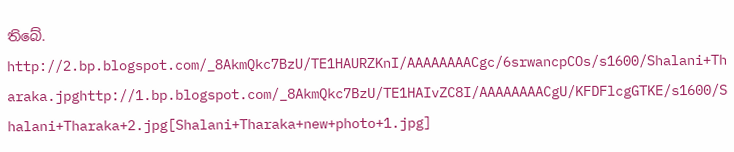තිබේ.
http://2.bp.blogspot.com/_8AkmQkc7BzU/TE1HAURZKnI/AAAAAAAACgc/6srwancpCOs/s1600/Shalani+Tharaka.jpghttp://1.bp.blogspot.com/_8AkmQkc7BzU/TE1HAIvZC8I/AAAAAAAACgU/KFDFlcgGTKE/s1600/Shalani+Tharaka+2.jpg[Shalani+Tharaka+new+photo+1.jpg]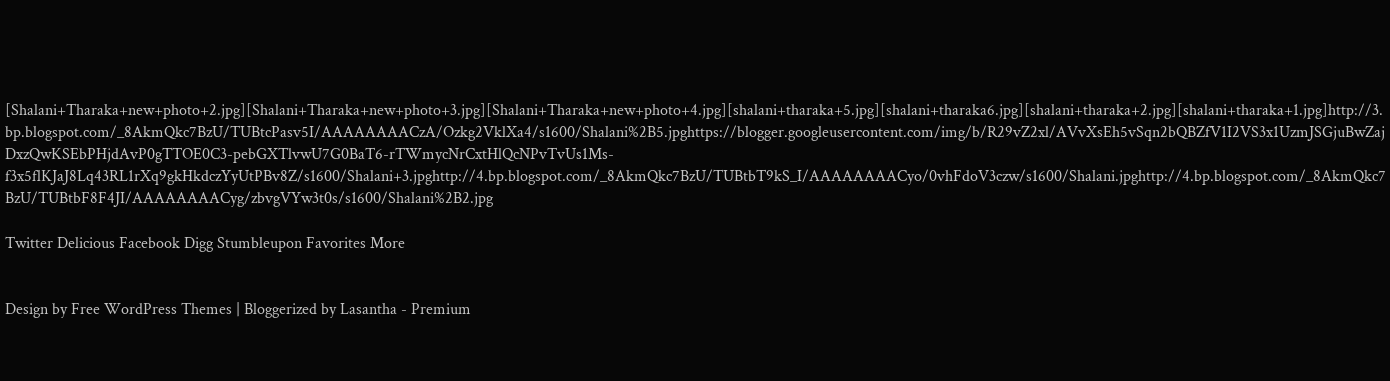[Shalani+Tharaka+new+photo+2.jpg][Shalani+Tharaka+new+photo+3.jpg][Shalani+Tharaka+new+photo+4.jpg][shalani+tharaka+5.jpg][shalani+tharaka6.jpg][shalani+tharaka+2.jpg][shalani+tharaka+1.jpg]http://3.bp.blogspot.com/_8AkmQkc7BzU/TUBtcPasv5I/AAAAAAAACzA/Ozkg2VklXa4/s1600/Shalani%2B5.jpghttps://blogger.googleusercontent.com/img/b/R29vZ2xl/AVvXsEh5vSqn2bQBZfV1I2VS3x1UzmJSGjuBwZajDxzQwKSEbPHjdAvP0gTTOE0C3-pebGXTlvwU7G0BaT6-rTWmycNrCxtHlQcNPvTvUs1Ms-f3x5flKJaJ8Lq43RL1rXq9gkHkdczYyUtPBv8Z/s1600/Shalani+3.jpghttp://4.bp.blogspot.com/_8AkmQkc7BzU/TUBtbT9kS_I/AAAAAAAACyo/0vhFdoV3czw/s1600/Shalani.jpghttp://4.bp.blogspot.com/_8AkmQkc7BzU/TUBtbF8F4JI/AAAAAAAACyg/zbvgVYw3t0s/s1600/Shalani%2B2.jpg

Twitter Delicious Facebook Digg Stumbleupon Favorites More


Design by Free WordPress Themes | Bloggerized by Lasantha - Premium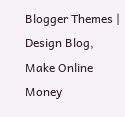Blogger Themes | Design Blog, Make Online Money